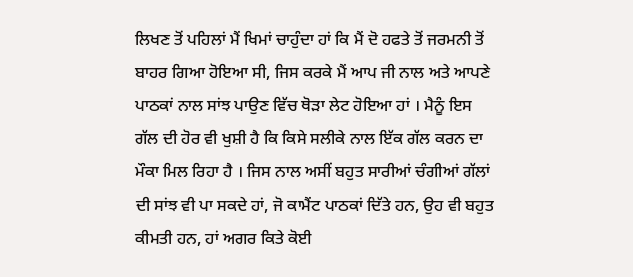ਲਿਖਣ ਤੋਂ ਪਹਿਲਾਂ ਮੈਂ ਖਿਮਾਂ ਚਾਹੁੰਦਾ ਹਾਂ ਕਿ ਮੈਂ ਦੋ ਹਫਤੇ ਤੋਂ ਜਰਮਨੀ ਤੋਂ ਬਾਹਰ ਗਿਆ ਹੋਇਆ ਸੀ, ਜਿਸ ਕਰਕੇ ਮੈਂ ਆਪ ਜੀ ਨਾਲ ਅਤੇ ਆਪਣੇ ਪਾਠਕਾਂ ਨਾਲ ਸਾਂਝ ਪਾਉਣ ਵਿੱਚ ਥੋੜਾ ਲੇਟ ਹੋਇਆ ਹਾਂ । ਮੈਨੂੰ ਇਸ ਗੱਲ ਦੀ ਹੋਰ ਵੀ ਖੁਸ਼ੀ ਹੈ ਕਿ ਕਿਸੇ ਸਲੀਕੇ ਨਾਲ ਇੱਕ ਗੱਲ ਕਰਨ ਦਾ ਮੌਕਾ ਮਿਲ ਰਿਹਾ ਹੈ । ਜਿਸ ਨਾਲ ਅਸੀਂ ਬਹੁਤ ਸਾਰੀਆਂ ਚੰਗੀਆਂ ਗੱਲਾਂ ਦੀ ਸਾਂਝ ਵੀ ਪਾ ਸਕਦੇ ਹਾਂ, ਜੋ ਕਾਮੈਂਟ ਪਾਠਕਾਂ ਦਿੱਤੇ ਹਨ, ਉਹ ਵੀ ਬਹੁਤ ਕੀਮਤੀ ਹਨ, ਹਾਂ ਅਗਰ ਕਿਤੇ ਕੋਈ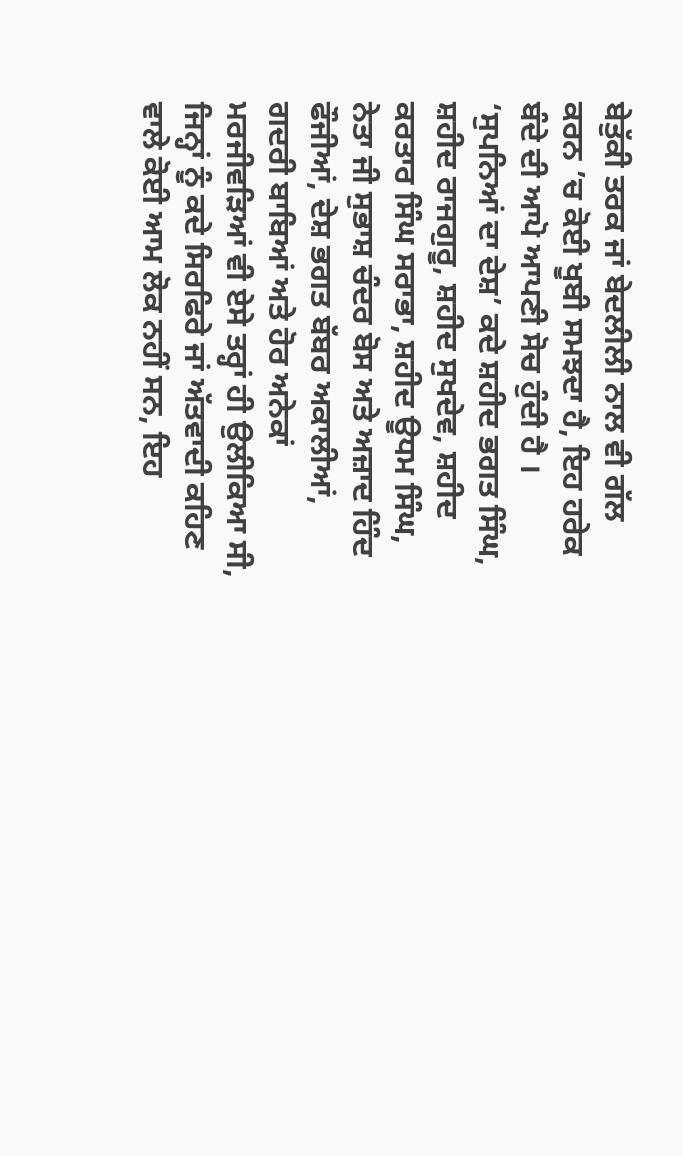ਬੇਤੁੱਕੀ ਤਰਕ ਜਾਂ ਬੇਦਲੀਲੀ ਨਾਲ ਵੀ ਗੱਲ ਕਰਨ ’ਚ ਕੋਈ ਖੂਬੀ ਸਮਝਦਾ ਹੈ, ਇਹ ਹਰੇਕ ਬੰਦੇ ਦੀ ਆਪੋ ਆਪਣੀ ਸੋਚ ਹੁੰਦੀ ਹੈ ।
‘ਸੁਪਨਿਆਂ ਦਾ ਦੇਸ਼’ ਕਦੇ ਸ਼ਹੀਦ ਭਗਤ ਸਿੰਘ, ਸ਼ਹੀਦ ਰਾਜਗੁਰੂ, ਸ਼ਹੀਦ ਸੁਖਦੇਵ, ਸ਼ਹੀਦ ਕਰਤਾਰ ਸਿੰਘ ਸਰਾਭਾ, ਸ਼ਹੀਦ ਊਧਮ ਸਿੰਘ, ਨੇਤਾ ਜੀ ਸੁਭਾਸ਼ ਚੰਦਰ ਬੋਸ ਅਤੇ ਅਜ਼ਾਦ ਹਿੰਦ ਫੌਜੀਆਂ, ਦੇਸ਼ ਭਗਤ ਬੱਬਰ ਅਕਾਲੀਆਂ, ਗਦਰੀ ਬਾਬਿਆਂ ਅਤੇ ਹੋਰ ਅਨੇਕਾਂ ਮਰਜੀਵੜਿਆਂ ਵੀ ਏਸੇ ਤਰ੍ਹਾਂ ਹੀ ਉਲੀਕਿਆ ਸੀ, ਜਿਨ੍ਹਾਂ ਨੂੰ ਕਦੇ ਸਿਰਫਿਰੇ ਜਾਂ ਅੱਤਵਾਦੀ ਕਹਿਣ ਵਾਲੇ ਕੋਈ ਆਮ ਲੋਕ ਨਹੀਂ ਸਨ, ਇਹ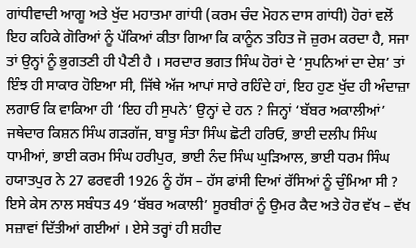ਗਾਂਧੀਵਾਦੀ ਆਗੂ ਅਤੇ ਖੁੱਦ ਮਹਾਤਮਾ ਗਾਂਧੀ (ਕਰਮ ਚੰਦ ਮੋਹਨ ਦਾਸ ਗਾਂਧੀ) ਹੋਰਾਂ ਵਲੋਂ ਇਹ ਕਹਿਕੇ ਗੋਰਿਆਂ ਨੂੰ ਪੱਕਿਆਂ ਕੀਤਾ ਗਿਆ ਕਿ ਕਾਨੂੰਨ ਤਹਿਤ ਜੋ ਜ਼ੁਰਮ ਕਰਦਾ ਹੈ, ਸਜਾ ਤਾਂ ਉਨ੍ਹਾਂ ਨੂੰ ਭੁਗਤਣੀ ਹੀ ਪੈਣੀ ਹੈ । ਸਰਦਾਰ ਭਗਤ ਸਿੰਘ ਹੋਰਾਂ ਦੇ ‘ਸੁਪਨਿਆਂ ਦਾ ਦੇਸ਼’ ਤਾਂ ਇੰਝ ਹੀ ਸਾਕਾਰ ਹੋਇਆ ਸੀ, ਜਿੱਥੇ ਅੱਜ ਆਪਾਂ ਸਾਰੇ ਰਹਿੰਦੇ ਹਾਂ, ਇਹ ਹੁਣ ਖੁੱਦ ਹੀ ਅੰਦਾਜ਼ਾ ਲਗਾਓ ਕਿ ਵਾਕਿਆ ਹੀ ‘ਇਹ ਹੀ ਸੁਪਨੇ’ ਉਨ੍ਹਾਂ ਦੇ ਹਨ ? ਜਿਨ੍ਹਾਂ ‘ਬੱਬਰ ਅਕਾਲੀਆਂ’ ਜਥੇਦਾਰ ਕਿਸ਼ਨ ਸਿੰਘ ਗੜਗੱਜ, ਬਾਬੂ ਸੰਤਾ ਸਿੰਘ ਛੋਟੀ ਹਰਿਓ, ਭਾਈ ਦਲੀਪ ਸਿੰਘ ਧਾਮੀਆਂ, ਭਾਈ ਕਰਮ ਸਿੰਘ ਹਰੀਪੁਰ, ਭਾਈ ਨੰਦ ਸਿੰਘ ਘੁੜਿਆਲ, ਭਾਈ ਧਰਮ ਸਿੰਘ ਹਯਾਤਪੁਰ ਨੇ 27 ਫਰਵਰੀ 1926 ਨੂੰ ਹੱਸ – ਹੱਸ ਫਾਂਸੀ ਦਿਆਂ ਰੱਸਿਆਂ ਨੂੰ ਚੁੰਮਿਆ ਸੀ ? ਇਸੇ ਕੇਸ ਨਾਲ ਸਬੰਧਤ 49 ‘ਬੱਬਰ ਅਕਾਲੀ’ ਸੂਰਬੀਰਾਂ ਨੂੰ ਉਮਰ ਕੈਦ ਅਤੇ ਹੋਰ ਵੱਖ – ਵੱਖ ਸਜ਼ਾਵਾਂ ਦਿੱਤੀਆਂ ਗਈਆਂ । ਏਸੇ ਤਰ੍ਹਾਂ ਹੀ ਸ਼ਹੀਦ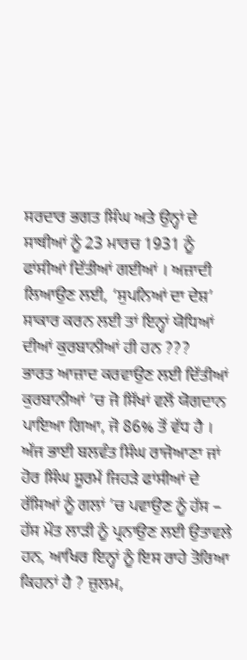ਸਰਦਾਰ ਭਗਤ ਸਿੰਘ ਅਤੇ ਉਨ੍ਹਾਂ ਦੇ ਸਾਥੀਆਂ ਨੂੰ 23 ਮਾਰਚ 1931 ਨੂੰ ਫਾਂਸੀਆਂ ਦਿੱਤੀਆਂ ਗਈਆਂ । ਅਜ਼ਾਦੀ ਲਿਆਉਣ ਲਈ, ‘ਸੁਪਨਿਆਂ ਦਾ ਦੇਸ਼’ ਸਾਕਾਰ ਕਰਨ ਲਈ ਤਾਂ ਇਨ੍ਹਾਂ ਯੋਧਿਆਂ ਦੀਆਂ ਕੁਰਬਾਨੀਆਂ ਹੀ ਹਨ ???
ਭਾਰਤ ਆਜ਼ਾਦ ਕਰਵਾਉਣ ਲਈ ਦਿੱਤੀਆਂ ਕੁਰਬਾਨੀਆਂ ’ਚ ਜੋ ਸਿੱਖਾਂ ਵਲੋਂ ਯੋਗਦਾਨ ਪਾਇਆ ਗਿਆ, ਜੋ 86% ਤੋਂ ਵੱਧ ਹੈ ।
ਅੱਜ ਭਾਈ ਬਲਵੰਤ ਸਿੰਘ ਰਾਜੋਆਣਾ ਜਾਂ ਹੋਰ ਸਿੰਘ ਸੂਰਮੇਂ ਜਿਹੜੇ ਫਾਂਸੀਆਂ ਦੇ ਰੱਸਿਆਂ ਨੂੰ ਗਲਾਂ ’ਚ ਪਵਾਉਣ ਨੂੰ ਹੱਸ – ਹੱਸ ਮੌਤ ਲਾੜੀ ਨੂੰ ਪ੍ਰਨਾਉਣ ਲਈ ਉਤਾਵਲੇ ਹਨ, ਆਖਿਰ ਇਨ੍ਹਾਂ ਨੂੰ ਇਸ ਰਾਹੇ ਤੋਰਿਆ ਕਿਹਨਾਂ ਹੈ ? ਜ਼ੁਲਮ,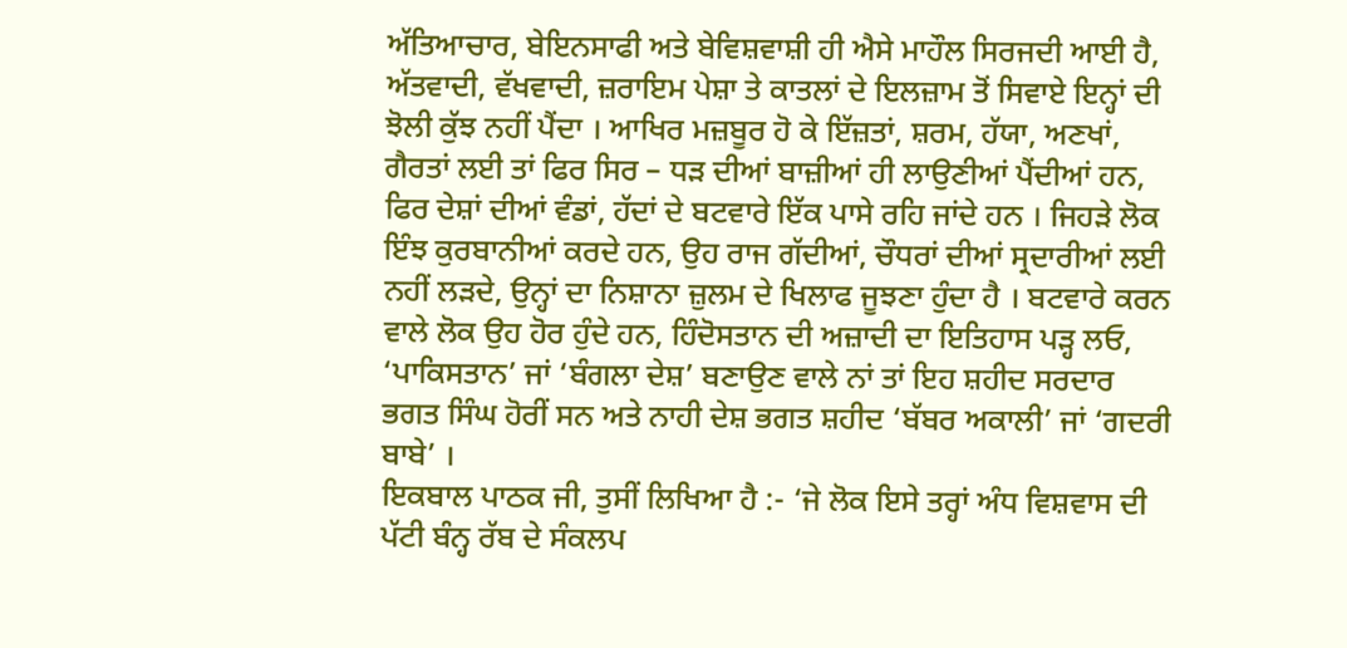ਅੱਤਿਆਚਾਰ, ਬੇਇਨਸਾਫੀ ਅਤੇ ਬੇਵਿਸ਼ਵਾਸ਼ੀ ਹੀ ਐਸੇ ਮਾਹੌਲ ਸਿਰਜਦੀ ਆਈ ਹੈ, ਅੱਤਵਾਦੀ, ਵੱਖਵਾਦੀ, ਜ਼ਰਾਇਮ ਪੇਸ਼ਾ ਤੇ ਕਾਤਲਾਂ ਦੇ ਇਲਜ਼ਾਮ ਤੋਂ ਸਿਵਾਏ ਇਨ੍ਹਾਂ ਦੀ ਝੋਲੀ ਕੁੱਝ ਨਹੀਂ ਪੈਂਦਾ । ਆਖਿਰ ਮਜ਼ਬੂਰ ਹੋ ਕੇ ਇੱਜ਼ਤਾਂ, ਸ਼ਰਮ, ਹੱਯਾ, ਅਣਖਾਂ, ਗੈਰਤਾਂ ਲਈ ਤਾਂ ਫਿਰ ਸਿਰ – ਧੜ ਦੀਆਂ ਬਾਜ਼ੀਆਂ ਹੀ ਲਾਉਣੀਆਂ ਪੈਂਦੀਆਂ ਹਨ, ਫਿਰ ਦੇਸ਼ਾਂ ਦੀਆਂ ਵੰਡਾਂ, ਹੱਦਾਂ ਦੇ ਬਟਵਾਰੇ ਇੱਕ ਪਾਸੇ ਰਹਿ ਜਾਂਦੇ ਹਨ । ਜਿਹੜੇ ਲੋਕ ਇੰਝ ਕੁਰਬਾਨੀਆਂ ਕਰਦੇ ਹਨ, ਉਹ ਰਾਜ ਗੱਦੀਆਂ, ਚੌਧਰਾਂ ਦੀਆਂ ਸ੍ਰਦਾਰੀਆਂ ਲਈ ਨਹੀਂ ਲੜਦੇ, ਉਨ੍ਹਾਂ ਦਾ ਨਿਸ਼ਾਨਾ ਜ਼ੁਲਮ ਦੇ ਖਿਲਾਫ ਜੂਝਣਾ ਹੁੰਦਾ ਹੈ । ਬਟਵਾਰੇ ਕਰਨ ਵਾਲੇ ਲੋਕ ਉਹ ਹੋਰ ਹੁੰਦੇ ਹਨ, ਹਿੰਦੋਸਤਾਨ ਦੀ ਅਜ਼ਾਦੀ ਦਾ ਇਤਿਹਾਸ ਪੜ੍ਹ ਲਓ, ‘ਪਾਕਿਸਤਾਨ’ ਜਾਂ ‘ਬੰਗਲਾ ਦੇਸ਼’ ਬਣਾਉਣ ਵਾਲੇ ਨਾਂ ਤਾਂ ਇਹ ਸ਼ਹੀਦ ਸਰਦਾਰ ਭਗਤ ਸਿੰਘ ਹੋਰੀਂ ਸਨ ਅਤੇ ਨਾਹੀ ਦੇਸ਼ ਭਗਤ ਸ਼ਹੀਦ ‘ਬੱਬਰ ਅਕਾਲੀ’ ਜਾਂ ‘ਗਦਰੀ ਬਾਬੇ’ ।
ਇਕਬਾਲ ਪਾਠਕ ਜੀ, ਤੁਸੀਂ ਲਿਖਿਆ ਹੈ :- ‘ਜੇ ਲੋਕ ਇਸੇ ਤਰ੍ਹਾਂ ਅੰਧ ਵਿਸ਼ਵਾਸ ਦੀ ਪੱਟੀ ਬੰਨ੍ਹ ਰੱਬ ਦੇ ਸੰਕਲਪ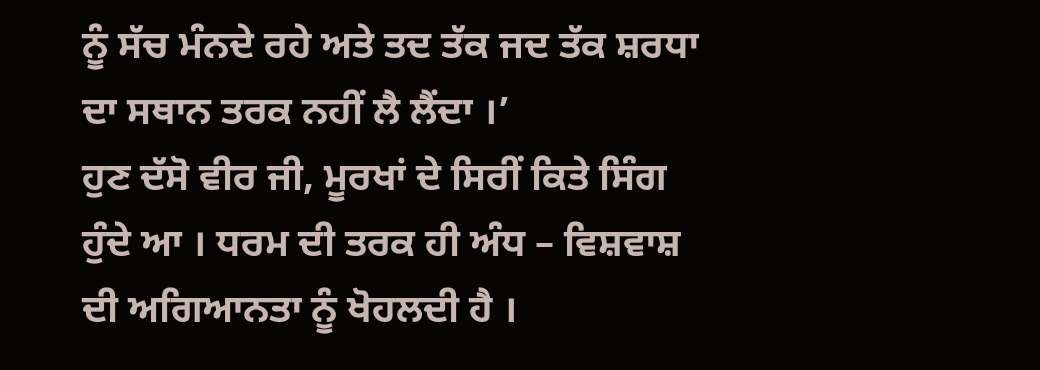ਨੂੰ ਸੱਚ ਮੰਨਦੇ ਰਹੇ ਅਤੇ ਤਦ ਤੱਕ ਜਦ ਤੱਕ ਸ਼ਰਧਾ ਦਾ ਸਥਾਨ ਤਰਕ ਨਹੀਂ ਲੈ ਲੈਂਦਾ ।’
ਹੁਣ ਦੱਸੋ ਵੀਰ ਜੀ, ਮੂਰਖਾਂ ਦੇ ਸਿਰੀਂ ਕਿਤੇ ਸਿੰਗ ਹੁੰਦੇ ਆ । ਧਰਮ ਦੀ ਤਰਕ ਹੀ ਅੰਧ – ਵਿਸ਼ਵਾਸ਼ ਦੀ ਅਗਿਆਨਤਾ ਨੂੰ ਖੋਹਲਦੀ ਹੈ ।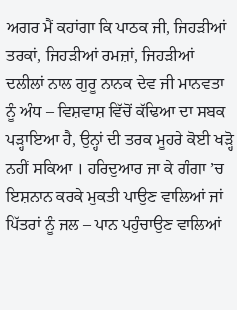ਅਗਰ ਮੈਂ ਕਹਾਂਗਾ ਕਿ ਪਾਠਕ ਜੀ, ਜਿਹੜੀਆਂ ਤਰਕਾਂ, ਜਿਹੜੀਆਂ ਰਮਜ਼ਾਂ, ਜਿਹੜੀਆਂ ਦਲੀਲਾਂ ਨਾਲ ਗੁਰੂ ਨਾਨਕ ਦੇਵ ਜੀ ਮਾਨਵਤਾ ਨੂੰ ਅੰਧ – ਵਿਸ਼ਵਾਸ਼ ਵਿੱਚੋਂ ਕੱਢਿਆ ਦਾ ਸਬਕ ਪੜ੍ਹਾਇਆ ਹੈ, ਉਨ੍ਹਾਂ ਦੀ ਤਰਕ ਮੂਹਰੇ ਕੋਈ ਖੜ੍ਹੋ ਨਹੀਂ ਸਕਿਆ । ਹਰਿਦੁਆਰ ਜਾ ਕੇ ਗੰਗਾ ’ਚ ਇਸ਼ਨਾਨ ਕਰਕੇ ਮੁਕਤੀ ਪਾਉਣ ਵਾਲਿਆਂ ਜਾਂ ਪਿੱਤਰਾਂ ਨੂੰ ਜਲ – ਪਾਨ ਪਹੁੰਚਾਉਣ ਵਾਲਿਆਂ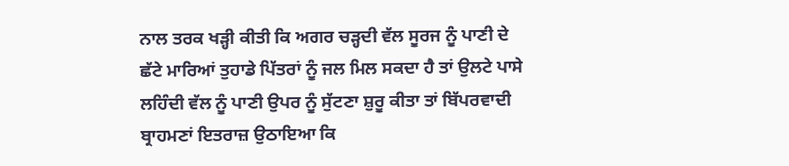ਨਾਲ ਤਰਕ ਖੜ੍ਹੀ ਕੀਤੀ ਕਿ ਅਗਰ ਚੜ੍ਹਦੀ ਵੱਲ ਸੂਰਜ ਨੂੰ ਪਾਣੀ ਦੇ ਛੱਟੇ ਮਾਰਿਆਂ ਤੁਹਾਡੇ ਪਿੱਤਰਾਂ ਨੂੰ ਜਲ ਮਿਲ ਸਕਦਾ ਹੈ ਤਾਂ ਉਲਟੇ ਪਾਸੇ ਲਹਿੰਦੀ ਵੱਲ ਨੂੰ ਪਾਣੀ ਉਪਰ ਨੂੰ ਸੁੱਟਣਾ ਸ਼ੁਰੂ ਕੀਤਾ ਤਾਂ ਬਿੱਪਰਵਾਦੀ ਬ੍ਰਾਹਮਣਾਂ ਇਤਰਾਜ਼ ਉਠਾਇਆ ਕਿ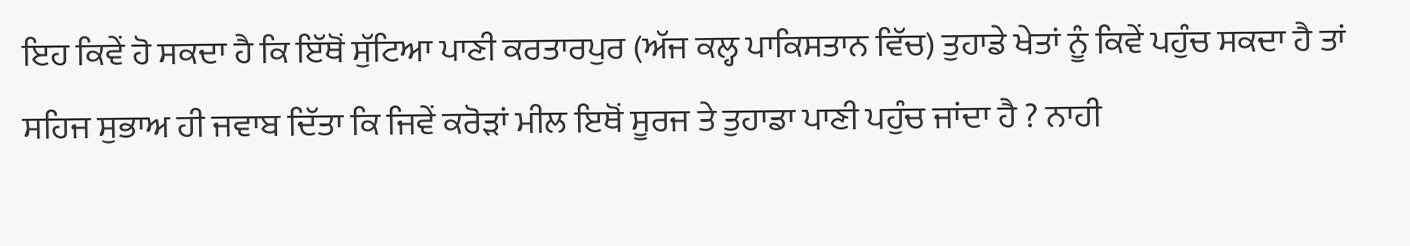ਇਹ ਕਿਵੇਂ ਹੋ ਸਕਦਾ ਹੈ ਕਿ ਇੱਥੋਂ ਸੁੱਟਿਆ ਪਾਣੀ ਕਰਤਾਰਪੁਰ (ਅੱਜ ਕਲ੍ਹ ਪਾਕਿਸਤਾਨ ਵਿੱਚ) ਤੁਹਾਡੇ ਖੇਤਾਂ ਨੂੰ ਕਿਵੇਂ ਪਹੁੰਚ ਸਕਦਾ ਹੈ ਤਾਂ ਸਹਿਜ ਸੁਭਾਅ ਹੀ ਜਵਾਬ ਦਿੱਤਾ ਕਿ ਜਿਵੇਂ ਕਰੋੜਾਂ ਮੀਲ ਇਥੋਂ ਸੂਰਜ ਤੇ ਤੁਹਾਡਾ ਪਾਣੀ ਪਹੁੰਚ ਜਾਂਦਾ ਹੈ ? ਨਾਹੀ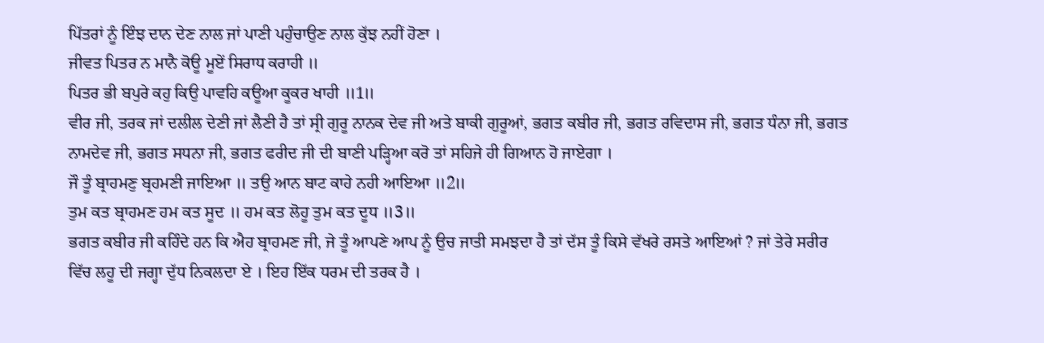ਪਿੱਤਰਾਂ ਨੂੰ ਇੰਝ ਦਾਨ ਦੇਣ ਨਾਲ ਜਾਂ ਪਾਣੀ ਪਹੁੰਚਾਉਣ ਨਾਲ ਕੁੱਝ ਨਹੀਂ ਹੋਣਾ ।
ਜੀਵਤ ਪਿਤਰ ਨ ਮਾਨੈ ਕੋਊ ਮੂਏਂ ਸਿਰਾਧ ਕਰਾਹੀ ॥
ਪਿਤਰ ਭੀ ਬਪੁਰੇ ਕਹੁ ਕਿਉ ਪਾਵਹਿ ਕਊਆ ਕੂਕਰ ਖਾਹੀ ॥1॥
ਵੀਰ ਜੀ, ਤਰਕ ਜਾਂ ਦਲੀਲ ਦੇਣੀ ਜਾਂ ਲੈਣੀ ਹੈ ਤਾਂ ਸ੍ਰੀ ਗੁਰੂ ਨਾਨਕ ਦੇਵ ਜੀ ਅਤੇ ਬਾਕੀ ਗੁਰੂਆਂ, ਭਗਤ ਕਬੀਰ ਜੀ, ਭਗਤ ਰਵਿਦਾਸ ਜੀ, ਭਗਤ ਧੰਨਾ ਜੀ, ਭਗਤ ਨਾਮਦੇਵ ਜੀ, ਭਗਤ ਸਧਨਾ ਜੀ, ਭਗਤ ਫਰੀਦ ਜੀ ਦੀ ਬਾਣੀ ਪੜ੍ਹਿਆ ਕਰੋ ਤਾਂ ਸਹਿਜੇ ਹੀ ਗਿਆਨ ਹੋ ਜਾਏਗਾ ।
ਜੌ ਤੂੰ ਬ੍ਰਾਹਮਣੁ ਬ੍ਰਹਮਣੀ ਜਾਇਆ ॥ ਤਉ ਆਨ ਬਾਟ ਕਾਹੇ ਨਹੀ ਆਇਆ ॥2॥
ਤੁਮ ਕਤ ਬ੍ਰਾਹਮਣ ਹਮ ਕਤ ਸੂਦ ॥ ਹਮ ਕਤ ਲੋਹੂ ਤੁਮ ਕਤ ਦੂਧ ॥3॥
ਭਗਤ ਕਬੀਰ ਜੀ ਕਹਿੰਦੇ ਹਨ ਕਿ ਐਹ ਬ੍ਰਾਹਮਣ ਜੀ, ਜੇ ਤੂੰ ਆਪਣੇ ਆਪ ਨੂੰ ਉਚ ਜਾਤੀ ਸਮਝਦਾ ਹੈ ਤਾਂ ਦੱਸ ਤੂੰ ਕਿਸੇ ਵੱਖਰੇ ਰਸਤੇ ਆਇਆਂ ? ਜਾਂ ਤੇਰੇ ਸਰੀਰ ਵਿੱਚ ਲਹੂ ਦੀ ਜਗ੍ਹਾ ਦੁੱਧ ਨਿਕਲਦਾ ਏ । ਇਹ ਇੱਕ ਧਰਮ ਦੀ ਤਰਕ ਹੈ ।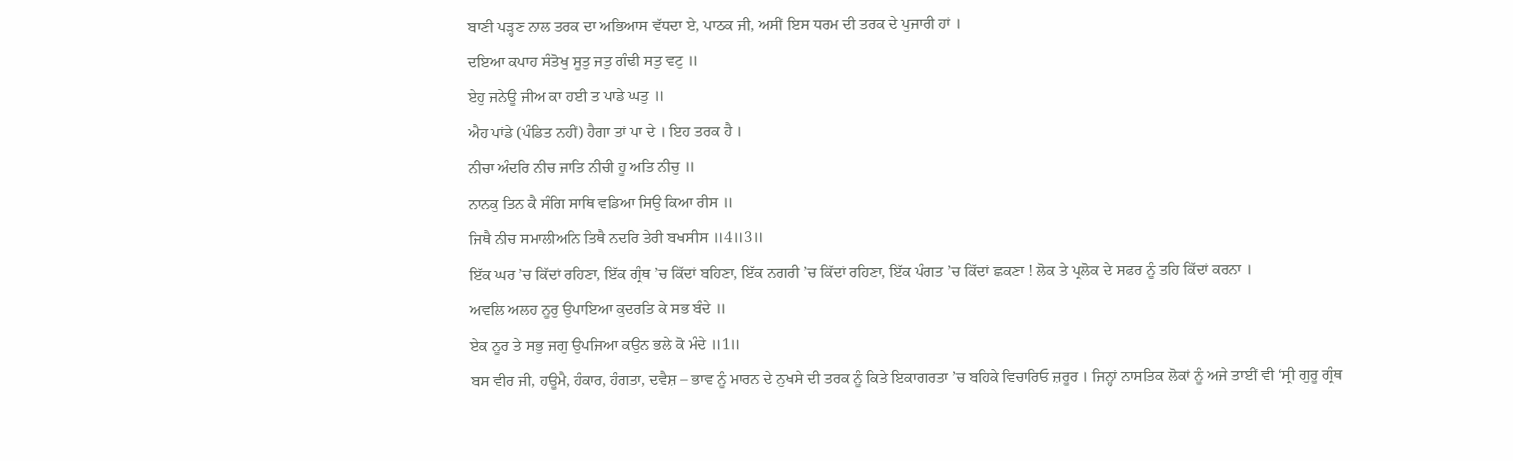ਬਾਣੀ ਪੜ੍ਹਣ ਨਾਲ ਤਰਕ ਦਾ ਅਭਿਆਸ ਵੱਧਦਾ ਏ, ਪਾਠਕ ਜੀ, ਅਸੀਂ ਇਸ ਧਰਮ ਦੀ ਤਰਕ ਦੇ ਪੁਜਾਰੀ ਹਾਂ ।
ਦਇਆ ਕਪਾਹ ਸੰਤੋਖੁ ਸੂਤੁ ਜਤੁ ਗੰਢੀ ਸਤੁ ਵਟੁ ॥
ਏਹੁ ਜਨੇਊ ਜੀਅ ਕਾ ਹਈ ਤ ਪਾਡੇ ਘਤੁ ॥
ਐਹ ਪਾਂਡੇ (ਪੰਡਿਤ ਨਹੀਂ) ਹੈਗਾ ਤਾਂ ਪਾ ਦੇ । ਇਹ ਤਰਕ ਹੈ ।
ਨੀਚਾ ਅੰਦਰਿ ਨੀਚ ਜਾਤਿ ਨੀਚੀ ਹੂ ਅਤਿ ਨੀਚੁ ॥
ਨਾਨਕੁ ਤਿਨ ਕੈ ਸੰਗਿ ਸਾਥਿ ਵਡਿਆ ਸਿਉ ਕਿਆ ਰੀਸ ॥
ਜਿਥੈ ਨੀਚ ਸਮਾਲੀਅਨਿ ਤਿਥੈ ਨਦਰਿ ਤੇਰੀ ਬਖਸੀਸ ॥4॥3॥
ਇੱਕ ਘਰ ’ਚ ਕਿੱਦਾਂ ਰਹਿਣਾ, ਇੱਕ ਗ੍ਰੰਥ ’ਚ ਕਿੱਦਾਂ ਬਹਿਣਾ, ਇੱਕ ਨਗਰੀ ’ਚ ਕਿੱਦਾਂ ਰਹਿਣਾ, ਇੱਕ ਪੰਗਤ ’ਚ ਕਿੱਦਾਂ ਛਕਣਾ ! ਲੋਕ ਤੇ ਪ੍ਰਲੋਕ ਦੇ ਸਫਰ ਨੂੰ ਤਹਿ ਕਿੱਦਾਂ ਕਰਨਾ ।
ਅਵਲਿ ਅਲਹ ਨੂਰੁ ਉਪਾਇਆ ਕੁਦਰਤਿ ਕੇ ਸਭ ਬੰਦੇ ॥
ਏਕ ਨੂਰ ਤੇ ਸਭੁ ਜਗੁ ਉਪਜਿਆ ਕਉਨ ਭਲੇ ਕੋ ਮੰਦੇ ॥1॥
ਬਸ ਵੀਰ ਜੀ, ਹਊਮੈ, ਹੰਕਾਰ, ਹੰਗਤਾ, ਦਵੈਸ਼ – ਭਾਵ ਨੂੰ ਮਾਰਨ ਦੇ ਨੁਖਸੇ ਦੀ ਤਰਕ ਨੂੰ ਕਿਤੇ ਇਕਾਗਰਤਾ ’ਚ ਬਹਿਕੇ ਵਿਚਾਰਿਓ ਜ਼ਰੂਰ । ਜਿਨ੍ਹਾਂ ਨਾਸਤਿਕ ਲੋਕਾਂ ਨੂੰ ਅਜੇ ਤਾਈਂ ਵੀ ‘ਸ੍ਰੀ ਗੁਰੂ ਗ੍ਰੰਥ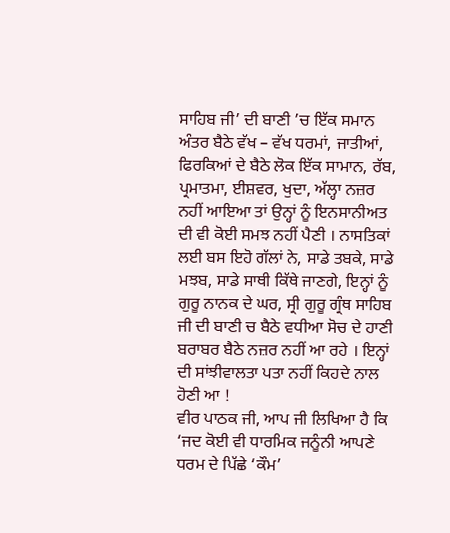ਸਾਹਿਬ ਜੀ’ ਦੀ ਬਾਣੀ ’ਚ ਇੱਕ ਸਮਾਨ ਅੰਤਰ ਬੈਠੇ ਵੱਖ – ਵੱਖ ਧਰਮਾਂ, ਜਾਤੀਆਂ, ਫਿਰਕਿਆਂ ਦੇ ਬੈਠੇ ਲੋਕ ਇੱਕ ਸਾਮਾਨ, ਰੱਬ, ਪ੍ਰਮਾਤਮਾ, ਈਸ਼ਵਰ, ਖੁਦਾ, ਅੱਲ੍ਹਾ ਨਜ਼ਰ ਨਹੀਂ ਆਇਆ ਤਾਂ ਉਨ੍ਹਾਂ ਨੂੰ ਇਨਸਾਨੀਅਤ ਦੀ ਵੀ ਕੋਈ ਸਮਝ ਨਹੀਂ ਪੈਣੀ । ਨਾਸਤਿਕਾਂ ਲਈ ਬਸ ਇਹੋ ਗੱਲਾਂ ਨੇ, ਸਾਡੇ ਤਬਕੇ, ਸਾਡੇ ਮਝਬ, ਸਾਡੇ ਸਾਥੀ ਕਿੱਥੇ ਜਾਣਗੇ, ਇਨ੍ਹਾਂ ਨੂੰ ਗੁਰੂ ਨਾਨਕ ਦੇ ਘਰ, ਸ੍ਰੀ ਗੁਰੂ ਗ੍ਰੰਥ ਸਾਹਿਬ ਜੀ ਦੀ ਬਾਣੀ ਚ ਬੈਠੇ ਵਧੀਆ ਸੋਚ ਦੇ ਹਾਣੀ ਬਰਾਬਰ ਬੈਠੇ ਨਜ਼ਰ ਨਹੀਂ ਆ ਰਹੇ । ਇਨ੍ਹਾਂ ਦੀ ਸਾਂਝੀਵਾਲਤਾ ਪਤਾ ਨਹੀਂ ਕਿਹਦੇ ਨਾਲ ਹੋਣੀ ਆ !
ਵੀਰ ਪਾਠਕ ਜੀ, ਆਪ ਜੀ ਲਿਖਿਆ ਹੈ ਕਿ ‘ਜਦ ਕੋਈ ਵੀ ਧਾਰਮਿਕ ਜਨੂੰਨੀ ਆਪਣੇ ਧਰਮ ਦੇ ਪਿੱਛੇ ‘ਕੌਮ’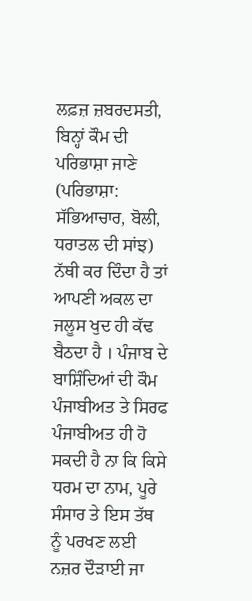ਲਫ਼ਜ਼ ਜ਼ਬਰਦਸਤੀ, ਬਿਨ੍ਹਾਂ ਕੌਮ ਦੀ ਪਰਿਭਾਸ਼ਾ ਜਾਣੇ (ਪਰਿਭਾਸ਼ਾ: ਸੱਭਿਆਚਾਰ, ਬੋਲੀ, ਧਰਾਤਲ ਦੀ ਸਾਂਝ) ਨੱਥੀ ਕਰ ਦਿੰਦਾ ਹੈ ਤਾਂ ਆਪਣੀ ਅਕਲ ਦਾ ਜਲੂਸ ਖੁਦ ਹੀ ਕੱਢ ਬੈਠਦਾ ਹੈ । ਪੰਜਾਬ ਦੇ ਬਾਸ਼ਿੰਦਿਆਂ ਦੀ ਕੌਮ ਪੰਜਾਬੀਅਤ ਤੇ ਸਿਰਫ ਪੰਜਾਬੀਅਤ ਹੀ ਹੋ ਸਕਦੀ ਹੈ ਨਾ ਕਿ ਕਿਸੇ ਧਰਮ ਦਾ ਨਾਮ, ਪੂਰੇ ਸੰਸਾਰ ਤੇ ਇਸ ਤੱਥ ਨੂੰ ਪਰਖਣ ਲਈ ਨਜ਼ਰ ਦੌੜਾਈ ਜਾ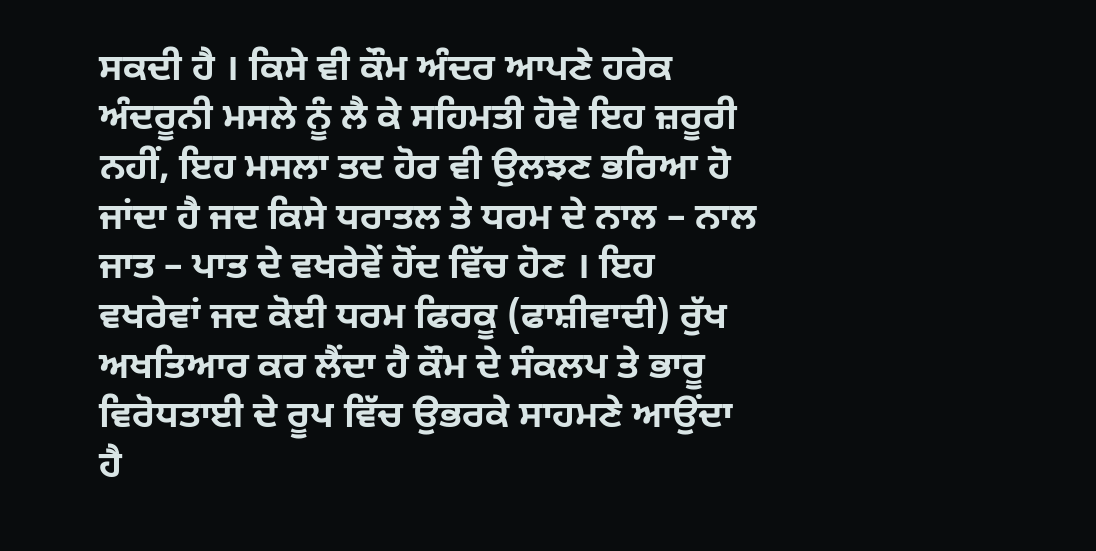ਸਕਦੀ ਹੈ । ਕਿਸੇ ਵੀ ਕੌਮ ਅੰਦਰ ਆਪਣੇ ਹਰੇਕ ਅੰਦਰੂਨੀ ਮਸਲੇ ਨੂੰ ਲੈ ਕੇ ਸਹਿਮਤੀ ਹੋਵੇ ਇਹ ਜ਼ਰੂਰੀ ਨਹੀਂ, ਇਹ ਮਸਲਾ ਤਦ ਹੋਰ ਵੀ ਉਲਝਣ ਭਰਿਆ ਹੋ ਜਾਂਦਾ ਹੈ ਜਦ ਕਿਸੇ ਧਰਾਤਲ ਤੇ ਧਰਮ ਦੇ ਨਾਲ – ਨਾਲ ਜਾਤ – ਪਾਤ ਦੇ ਵਖਰੇਵੇਂ ਹੋਂਦ ਵਿੱਚ ਹੋਣ । ਇਹ ਵਖਰੇਵਾਂ ਜਦ ਕੋਈ ਧਰਮ ਫਿਰਕੂ (ਫਾਸ਼ੀਵਾਦੀ) ਰੁੱਖ ਅਖਤਿਆਰ ਕਰ ਲੈਂਦਾ ਹੈ ਕੌਮ ਦੇ ਸੰਕਲਪ ਤੇ ਭਾਰੂ ਵਿਰੋਧਤਾਈ ਦੇ ਰੂਪ ਵਿੱਚ ਉਭਰਕੇ ਸਾਹਮਣੇ ਆਉਂਦਾ ਹੈ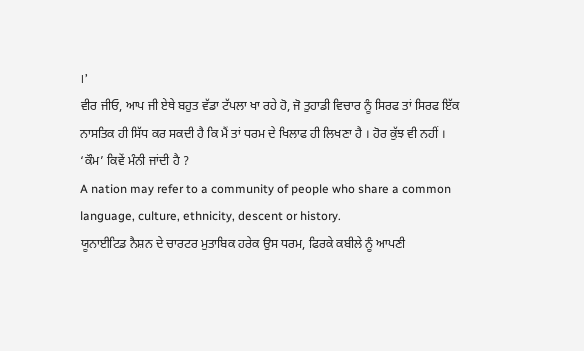।’
ਵੀਰ ਜੀਓ, ਆਪ ਜੀ ਏਥੇ ਬਹੁਤ ਵੱਡਾ ਟੱਪਲਾ ਖਾ ਰਹੇ ਹੋ, ਜੋ ਤੁਹਾਡੀ ਵਿਚਾਰ ਨੂੰ ਸਿਰਫ ਤਾਂ ਸਿਰਫ ਇੱਕ ਨਾਸਤਿਕ ਹੀ ਸਿੱਧ ਕਰ ਸਕਦੀ ਹੈ ਕਿ ਮੈਂ ਤਾਂ ਧਰਮ ਦੇ ਖਿਲਾਫ ਹੀ ਲਿਖਣਾ ਹੈ । ਹੋਰ ਕੁੱਝ ਵੀ ਨਹੀਂ ।
‘ਕੌਮ’ ਕਿਵੇਂ ਮੰਨੀ ਜਾਂਦੀ ਹੈ ?
A nation may refer to a community of people who share a common language, culture, ethnicity, descent or history.
ਯੂਨਾਈਟਿਡ ਨੈਸ਼ਨ ਦੇ ਚਾਰਟਰ ਮੁਤਾਬਿਕ ਹਰੇਕ ਉਸ ਧਰਮ, ਫਿਰਕੇ ਕਬੀਲੇ ਨੂੰ ਆਪਣੀ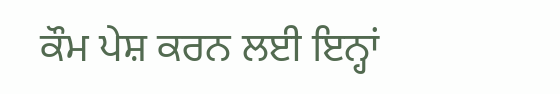ਕੌਮ ਪੇਸ਼ ਕਰਨ ਲਈ ਇਨ੍ਹਾਂ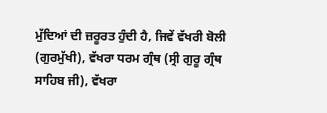ਮੁੱਦਿਆਂ ਦੀ ਜ਼ਰੂਰਤ ਹੁੰਦੀ ਹੈ, ਜਿਵੇਂ ਵੱਖਰੀ ਬੋਲੀ (ਗੁਰਮੁੱਖੀ), ਵੱਖਰਾ ਧਰਮ ਗ੍ਰੰਥ (ਸ੍ਰੀ ਗੁਰੂ ਗ੍ਰੰਥ ਸਾਹਿਬ ਜੀ), ਵੱਖਰਾ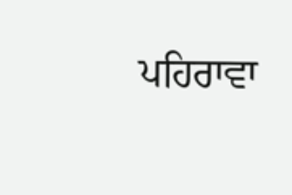ਪਹਿਰਾਵਾ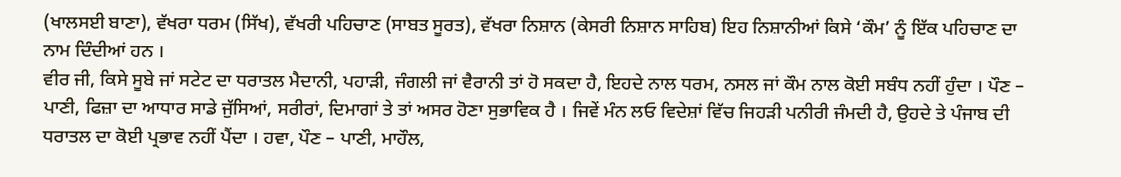(ਖਾਲਸਈ ਬਾਣਾ), ਵੱਖਰਾ ਧਰਮ (ਸਿੱਖ), ਵੱਖਰੀ ਪਹਿਚਾਣ (ਸਾਬਤ ਸੂਰਤ), ਵੱਖਰਾ ਨਿਸ਼ਾਨ (ਕੇਸਰੀ ਨਿਸ਼ਾਨ ਸਾਹਿਬ) ਇਹ ਨਿਸ਼ਾਨੀਆਂ ਕਿਸੇ ‘ਕੌਮ’ ਨੂੰ ਇੱਕ ਪਹਿਚਾਣ ਦਾ ਨਾਮ ਦਿੰਦੀਆਂ ਹਨ ।
ਵੀਰ ਜੀ, ਕਿਸੇ ਸੂਬੇ ਜਾਂ ਸਟੇਟ ਦਾ ਧਰਾਤਲ ਮੈਦਾਨੀ, ਪਹਾੜੀ, ਜੰਗਲੀ ਜਾਂ ਵੈਰਾਨੀ ਤਾਂ ਹੋ ਸਕਦਾ ਹੈ, ਇਹਦੇ ਨਾਲ ਧਰਮ, ਨਸਲ ਜਾਂ ਕੌਮ ਨਾਲ ਕੋਈ ਸਬੰਧ ਨਹੀਂ ਹੁੰਦਾ । ਪੌਣ – ਪਾਣੀ, ਫਿਜ਼ਾ ਦਾ ਆਧਾਰ ਸਾਡੇ ਜੁੱਸਿਆਂ, ਸਰੀਰਾਂ, ਦਿਮਾਗਾਂ ਤੇ ਤਾਂ ਅਸਰ ਹੋਣਾ ਸੁਭਾਵਿਕ ਹੈ । ਜਿਵੇਂ ਮੰਨ ਲਓ ਵਿਦੇਸ਼ਾਂ ਵਿੱਚ ਜਿਹੜੀ ਪਨੀਰੀ ਜੰਮਦੀ ਹੈ, ਉਹਦੇ ਤੇ ਪੰਜਾਬ ਦੀ ਧਰਾਤਲ ਦਾ ਕੋਈ ਪ੍ਰਭਾਵ ਨਹੀਂ ਪੈਂਦਾ । ਹਵਾ, ਪੌਣ – ਪਾਣੀ, ਮਾਹੌਲ,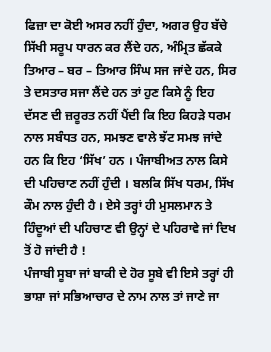ਫਿਜ਼ਾ ਦਾ ਕੋਈ ਅਸਰ ਨਹੀਂ ਹੁੰਦਾ, ਅਗਰ ਉਹ ਬੱਚੇ ਸਿੱਖੀ ਸਰੂਪ ਧਾਰਨ ਕਰ ਲੈਂਦੇ ਹਨ, ਅੰਮ੍ਰਿਤ ਛੱਕਕੇ ਤਿਆਰ – ਬਰ – ਤਿਆਰ ਸਿੰਘ ਸਜ ਜਾਂਦੇ ਹਨ, ਸਿਰ ਤੇ ਦਸਤਾਰ ਸਜਾ ਲੈਂਦੇ ਹਨ ਤਾਂ ਹੁਣ ਕਿਸੇ ਨੂੰ ਇਹ ਦੱਸਣ ਦੀ ਜ਼ਰੂਰਤ ਨਹੀਂ ਪੈਂਦੀ ਕਿ ਇਹ ਕਿਹੜੇ ਧਰਮ ਨਾਲ ਸਬੰਧਤ ਹਨ, ਸਮਝਣ ਵਾਲੇ ਝੱਟ ਸਮਝ ਜਾਂਦੇ ਹਨ ਕਿ ਇਹ ‘ਸਿੱਖ’ ਹਨ । ਪੰਜਾਬੀਅਤ ਨਾਲ ਕਿਸੇ ਦੀ ਪਹਿਚਾਣ ਨਹੀਂ ਹੁੰਦੀ । ਬਲਕਿ ਸਿੱਖ ਧਰਮ, ਸਿੱਖ ਕੌਮ ਨਾਲ ਹੁੰਦੀ ਹੈ । ਏਸੇ ਤਰ੍ਹਾਂ ਹੀ ਮੁਸਲਮਾਨ ਤੇ ਹਿੰਦੂਆਂ ਦੀ ਪਹਿਚਾਣ ਵੀ ਉਨ੍ਹਾਂ ਦੇ ਪਹਿਰਾਵੇ ਜਾਂ ਦਿਖ ਤੋਂ ਹੋ ਜਾਂਦੀ ਹੈ !
ਪੰਜਾਬੀ ਸੂਬਾ ਜਾਂ ਬਾਕੀ ਦੇ ਹੋਰ ਸੂਬੇ ਵੀ ਇਸੇ ਤਰ੍ਹਾਂ ਹੀ ਭਾਸ਼ਾ ਜਾਂ ਸਭਿਆਚਾਰ ਦੇ ਨਾਮ ਨਾਲ ਤਾਂ ਜਾਣੇ ਜਾ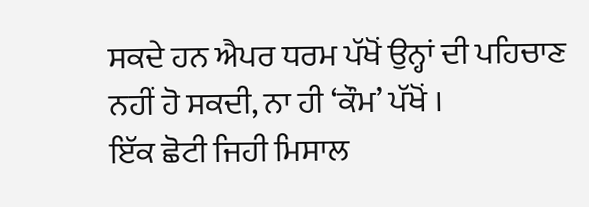ਸਕਦੇ ਹਨ ਐਪਰ ਧਰਮ ਪੱਖੋਂ ਉਨ੍ਹਾਂ ਦੀ ਪਹਿਚਾਣ ਨਹੀਂ ਹੋ ਸਕਦੀ, ਨਾ ਹੀ ‘ਕੌਮ’ ਪੱਖੋਂ ।
ਇੱਕ ਛੋਟੀ ਜਿਹੀ ਮਿਸਾਲ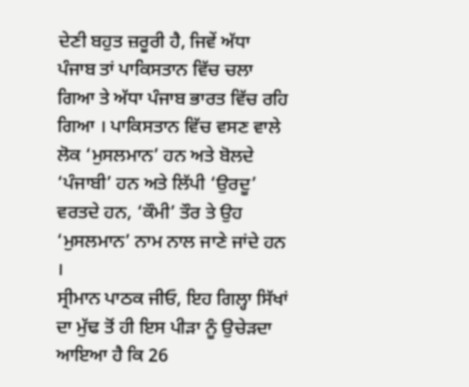ਦੇਣੀ ਬਹੁਤ ਜ਼ਰੂਰੀ ਹੈ, ਜਿਵੇਂ ਅੱਧਾ ਪੰਜਾਬ ਤਾਂ ਪਾਕਿਸਤਾਨ ਵਿੱਚ ਚਲਾ ਗਿਆ ਤੇ ਅੱਧਾ ਪੰਜਾਬ ਭਾਰਤ ਵਿੱਚ ਰਹਿ ਗਿਆ । ਪਾਕਿਸਤਾਨ ਵਿੱਚ ਵਸਣ ਵਾਲੇ ਲੋਕ ‘ਮੁਸਲਮਾਨ’ ਹਨ ਅਤੇ ਬੋਲਦੇ ‘ਪੰਜਾਬੀ’ ਹਨ ਅਤੇ ਲਿੱਪੀ ‘ਉਰਦੂ’ ਵਰਤਦੇ ਹਨ, ‘ਕੌਮੀ’ ਤੌਰ ਤੇ ਉਹ ‘ਮੁਸਲਮਾਨ’ ਨਾਮ ਨਾਲ ਜਾਣੇ ਜਾਂਦੇ ਹਨ ।
ਸ੍ਰੀਮਾਨ ਪਾਠਕ ਜੀਓ, ਇਹ ਗਿਲ੍ਹਾ ਸਿੱਖਾਂ ਦਾ ਮੁੱਢ ਤੋਂ ਹੀ ਇਸ ਪੀੜਾ ਨੂੰ ਉਚੇੜਦਾ ਆਇਆ ਹੈ ਕਿ 26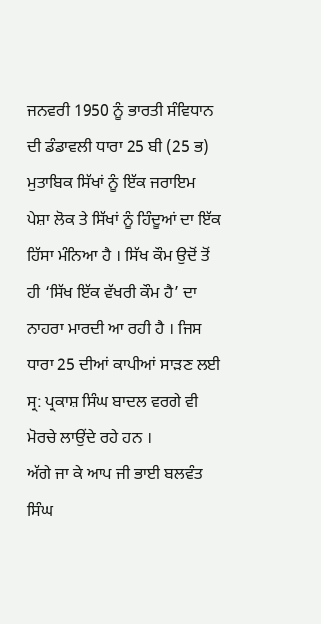ਜਨਵਰੀ 1950 ਨੂੰ ਭਾਰਤੀ ਸੰਵਿਧਾਨ ਦੀ ਡੰਡਾਵਲੀ ਧਾਰਾ 25 ਬੀ (25 ਭ) ਮੁਤਾਬਿਕ ਸਿੱਖਾਂ ਨੂੰ ਇੱਕ ਜਰਾਇਮ ਪੇਸ਼ਾ ਲੋਕ ਤੇ ਸਿੱਖਾਂ ਨੂੰ ਹਿੰਦੂਆਂ ਦਾ ਇੱਕ ਹਿੱਸਾ ਮੰਨਿਆ ਹੈ । ਸਿੱਖ ਕੌਮ ਉਦੋਂ ਤੋਂ ਹੀ ‘ਸਿੱਖ ਇੱਕ ਵੱਖਰੀ ਕੌਮ ਹੈ’ ਦਾ ਨਾਹਰਾ ਮਾਰਦੀ ਆ ਰਹੀ ਹੈ । ਜਿਸ ਧਾਰਾ 25 ਦੀਆਂ ਕਾਪੀਆਂ ਸਾੜਣ ਲਈ ਸ੍ਰ: ਪ੍ਰਕਾਸ਼ ਸਿੰਘ ਬਾਦਲ ਵਰਗੇ ਵੀ ਮੋਰਚੇ ਲਾਉਂਦੇ ਰਹੇ ਹਨ ।
ਅੱਗੇ ਜਾ ਕੇ ਆਪ ਜੀ ਭਾਈ ਬਲਵੰਤ ਸਿੰਘ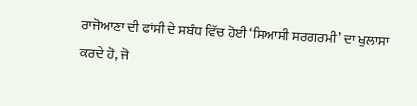ਰਾਜੋਆਣਾ ਦੀ ਫਾਂਸੀ ਦੇ ਸਬੰਧ ਵਿੱਚ ਹੋਈ ‘ਸਿਆਸੀ ਸਰਗਰਮੀ’ ਦਾ ਖੁਲਾਸਾ ਕਰਦੇ ਹੋ, ਜੋ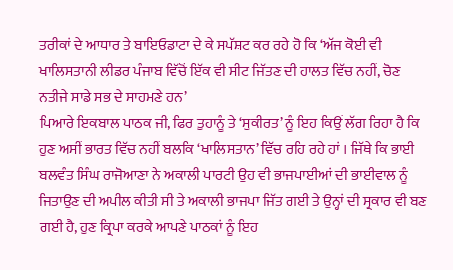ਤਰੀਕਾਂ ਦੇ ਆਧਾਰ ਤੇ ਬਾਇਓਡਾਟਾ ਦੇ ਕੇ ਸਪੱਸ਼ਟ ਕਰ ਰਹੇ ਹੋ ਕਿ ‘ਅੱਜ ਕੋਈ ਵੀ ਖਾਲਿਸਤਾਨੀ ਲੀਡਰ ਪੰਜਾਬ ਵਿੱਚੋਂ ਇੱਕ ਵੀ ਸੀਟ ਜਿੱਤਣ ਦੀ ਹਾਲਤ ਵਿੱਚ ਨਹੀਂ, ਚੋਣ ਨਤੀਜੇ ਸਾਡੇ ਸਭ ਦੇ ਸਾਹਮਣੇ ਹਨ’
ਪਿਆਰੇ ਇਕਬਾਲ ਪਾਠਕ ਜੀ, ਫਿਰ ਤੁਹਾਨੂੰ ਤੇ ‘ਸੁਕੀਰਤ’ ਨੂੰ ਇਹ ਕਿਉਂ ਲੱਗ ਰਿਹਾ ਹੈ ਕਿ ਹੁਣ ਅਸੀਂ ਭਾਰਤ ਵਿੱਚ ਨਹੀਂ ਬਲਕਿ ‘ਖਾਲਿਸਤਾਨ’ ਵਿੱਚ ਰਹਿ ਰਹੇ ਹਾਂ । ਜਿੱਥੇ ਕਿ ਭਾਈ ਬਲਵੰਤ ਸਿੰਘ ਰਾਜੋਆਣਾ ਨੇ ਅਕਾਲੀ ਪਾਰਟੀ ਉਹ ਵੀ ਭਾਜਪਾਈਆਂ ਦੀ ਭਾਈਵਾਲ ਨੂੰ ਜਿਤਾਉਣ ਦੀ ਅਪੀਲ ਕੀਤੀ ਸੀ ਤੇ ਅਕਾਲੀ ਭਾਜਪਾ ਜਿੱਤ ਗਈ ਤੇ ਉਨ੍ਹਾਂ ਦੀ ਸ੍ਰਕਾਰ ਵੀ ਬਣ ਗਈ ਹੈ, ਹੁਣ ਕ੍ਰਿਪਾ ਕਰਕੇ ਆਪਣੇ ਪਾਠਕਾਂ ਨੂੰ ਇਹ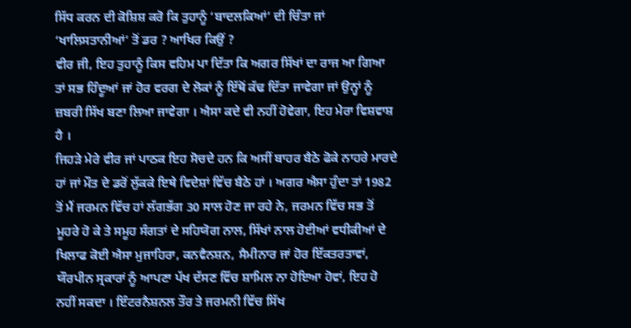ਸਿੱਧ ਕਰਨ ਦੀ ਕੋਸ਼ਿਸ਼ ਕਰੋ ਕਿ ਤੁਹਾਨੂੰ ‘ਬਾਦਲਕਿਆਂ’ ਦੀ ਚਿੰਤਾ ਜਾਂ ‘ਖਾਲਿਸਤਾਨੀਆਂ’ ਤੋਂ ਡਰ ? ਆਖਿਰ ਕਿਉਂ ?
ਵੀਰ ਜੀ, ਇਹ ਤੁਹਾਨੂੰ ਕਿਸ ਵਹਿਮ ਪਾ ਦਿੱਤਾ ਕਿ ਅਗਰ ਸਿੱਖਾਂ ਦਾ ਰਾਜ ਆ ਗਿਆ ਤਾਂ ਸਭ ਹਿੰਦੂਆਂ ਜਾਂ ਹੋਰ ਵਰਗ ਦੇ ਲੋਕਾਂ ਨੂੰ ਇੱਥੋਂ ਕੱਢ ਦਿੱਤਾ ਜਾਵੇਗਾ ਜਾਂ ਉਨ੍ਹਾਂ ਨੂੰ ਜ਼ਬਰੀ ਸਿੱਖ ਬਣਾ ਲਿਆ ਜਾਵੇਗਾ । ਐਸਾ ਕਦੇ ਵੀ ਨਹੀਂ ਹੋਵੇਗਾ, ਇਹ ਮੇਰਾ ਵਿਸ਼ਵਾਸ਼ ਹੈ ।
ਜਿਹੜੇ ਮੇਰੇ ਵੀਰ ਜਾਂ ਪਾਠਕ ਇਹ ਸੋਚਦੇ ਹਨ ਕਿ ਅਸੀਂ ਬਾਹਰ ਬੈਠੇ ਫੋਕੇ ਨਾਹਰੇ ਮਾਰਦੇ ਹਾਂ ਜਾਂ ਮੌਤ ਦੇ ਡਰੋਂ ਲੁੱਕਕੇ ਇਥੇ ਵਿਦੇਸ਼ਾਂ ਵਿੱਚ ਬੈਠੇ ਹਾਂ । ਅਗਰ ਐਸਾ ਹੁੰਦਾ ਤਾਂ 1982 ਤੋਂ ਮੈਂ ਜਰਮਨ ਵਿੱਚ ਹਾਂ ਲੱਗਭੱਗ 30 ਸਾਲ ਹੋਣ ਜਾ ਰਹੇ ਨੇ, ਜਰਮਨ ਵਿੱਚ ਸਭ ਤੋਂ ਮੂਹਰੇ ਹੋ ਕੇ ਤੇ ਸਮੂਹ ਸੰਗਤਾਂ ਦੇ ਸਹਿਯੋਗ ਨਾਲ, ਸਿੱਖਾਂ ਨਾਲ ਹੋਈਆਂ ਵਧੀਕੀਆਂ ਦੇ ਖਿਲਾਫ ਕੋਈ ਐਸਾ ਮੁਜਾਹਿਰਾ, ਕਨਵੈਨਸ਼ਨ, ਸੈਮੀਨਾਰ ਜਾਂ ਹੋਰ ਇੱਕਤਰਤਾਵਾਂ, ਯੌਰਪੀਨ ਸ੍ਰਕਾਰਾਂ ਨੂੰ ਆਪਣਾ ਪੱਖ ਦੱਸਣ ਵਿੱਚ ਸ਼ਾਮਿਲ ਨਾ ਹੋਇਆ ਹੋਵਾਂ, ਇਹ ਹੋ ਨਹੀਂ ਸਕਦਾ । ਇੰਟਰਨੈਸ਼ਨਲ ਤੌਰ ਤੇ ਜਰਮਨੀ ਵਿੱਚ ਸਿੱਖ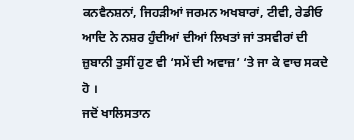ਕਨਵੈਨਸ਼ਨਾਂ, ਜਿਹੜੀਆਂ ਜਰਮਨ ਅਖਬਾਰਾਂ, ਟੀਵੀ, ਰੇਡੀਓ ਆਦਿ ਨੇ ਨਸ਼ਰ ਹੁੰਦੀਆਂ ਦੀਆਂ ਲਿਖਤਾਂ ਜਾਂ ਤਸਵੀਰਾਂ ਦੀ ਜ਼ੁਬਾਨੀ ਤੁਸੀਂ ਹੁਣ ਵੀ ‘ਸਮੇਂ ਦੀ ਅਵਾਜ਼’ ‘ਤੇ ਜਾ ਕੇ ਵਾਚ ਸਕਦੇ ਹੋ ।
ਜਦੋਂ ਖਾਲਿਸਤਾਨ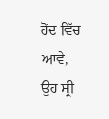ਹੋਂਦ ਵਿੱਚ ਆਵੇ, ਉਹ ਸ੍ਰੀ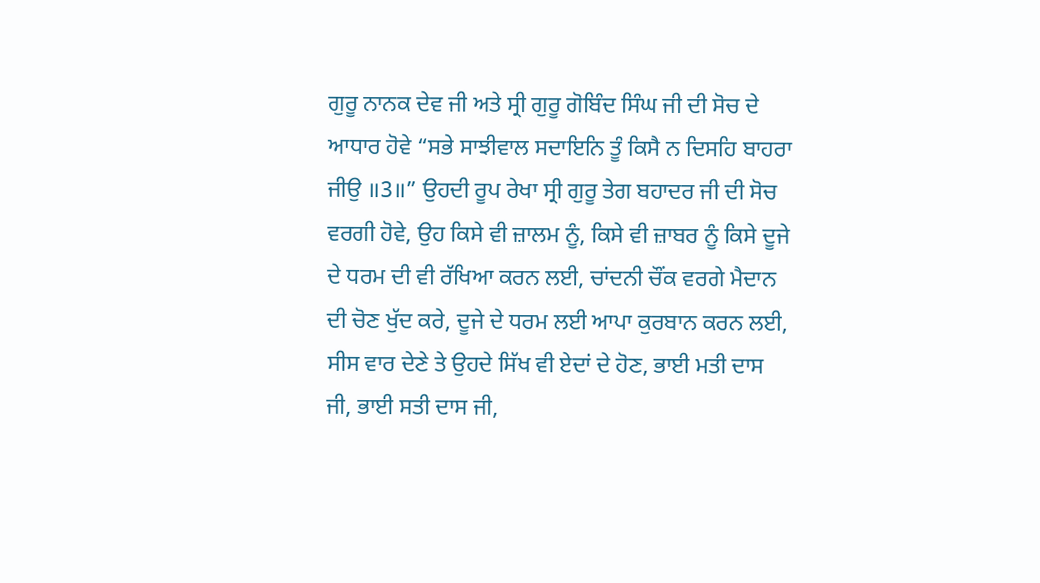ਗੁਰੂ ਨਾਨਕ ਦੇਵ ਜੀ ਅਤੇ ਸ੍ਰੀ ਗੁਰੂ ਗੋਬਿੰਦ ਸਿੰਘ ਜੀ ਦੀ ਸੋਚ ਦੇ ਆਧਾਰ ਹੋਵੇ “ਸਭੇ ਸਾਝੀਵਾਲ ਸਦਾਇਨਿ ਤੂੰ ਕਿਸੈ ਨ ਦਿਸਹਿ ਬਾਹਰਾ ਜੀਉ ॥3॥” ਉਹਦੀ ਰੂਪ ਰੇਖਾ ਸ੍ਰੀ ਗੁਰੂ ਤੇਗ ਬਹਾਦਰ ਜੀ ਦੀ ਸੋਚ ਵਰਗੀ ਹੋਵੇ, ਉਹ ਕਿਸੇ ਵੀ ਜ਼ਾਲਮ ਨੂੰ, ਕਿਸੇ ਵੀ ਜ਼ਾਬਰ ਨੂੰ ਕਿਸੇ ਦੂਜੇ ਦੇ ਧਰਮ ਦੀ ਵੀ ਰੱਖਿਆ ਕਰਨ ਲਈ, ਚਾਂਦਨੀ ਚੌਂਕ ਵਰਗੇ ਮੈਦਾਨ ਦੀ ਚੋਣ ਖੁੱਦ ਕਰੇ, ਦੂਜੇ ਦੇ ਧਰਮ ਲਈ ਆਪਾ ਕੁਰਬਾਨ ਕਰਨ ਲਈ, ਸੀਸ ਵਾਰ ਦੇਣੇ ਤੇ ਉਹਦੇ ਸਿੱਖ ਵੀ ਏਦਾਂ ਦੇ ਹੋਣ, ਭਾਈ ਮਤੀ ਦਾਸ ਜੀ, ਭਾਈ ਸਤੀ ਦਾਸ ਜੀ,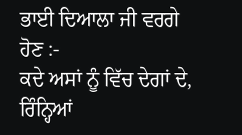ਭਾਈ ਦਿਆਲਾ ਜੀ ਵਰਗੇ ਹੋਣ :-
ਕਦੇ ਅਸਾਂ ਨੂੰ ਵਿੱਚ ਦੇਗਾਂ ਦੇ, ਰਿੰਨ੍ਹਿਆਂ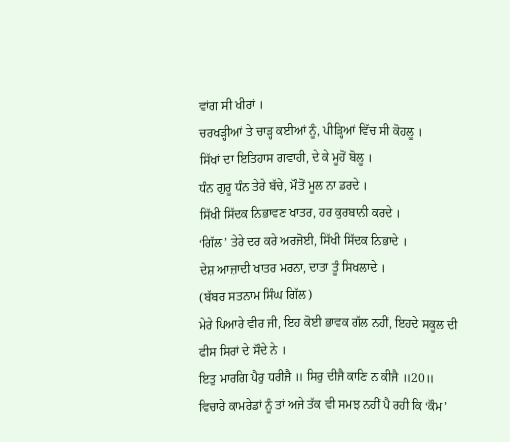ਵਾਂਗ ਸੀ ਖੀਰਾਂ ।
ਚਰਖੜ੍ਹੀਆਂ ਤੇ ਚਾੜ੍ਹ ਕਈਆਂ ਨੂੰ, ਪੀੜ੍ਹਿਆਂ ਵਿੱਚ ਸੀ ਕੋਹਲੂ ।
ਸਿੱਖਾਂ ਦਾ ਇਤਿਹਾਸ ਗਵਾਹੀ, ਦੇ ਕੇ ਮੂਹੋਂ ਬੋਲੂ ।
ਧੰਨ ਗੁਰੂ ਧੰਨ ਤੇਰੇ ਬੱਚੇ, ਮੌਤੋਂ ਮੂਲ ਨਾ ਡਰਦੇ ।
ਸਿੱਖੀ ਸਿੱਦਕ ਨਿਭਾਵਣ ਖਾਤਰ, ਹਰ ਕੁਰਬਾਨੀ ਕਰਦੇ ।
‘ਗਿੱਲ’ ਤੇਰੇ ਦਰ ਕਰੇ ਅਰਜੋਈ, ਸਿੱਖੀ ਸਿੱਦਕ ਨਿਭਾਦੇ ।
ਦੇਸ਼ ਆਜ਼ਾਦੀ ਖਾਤਰ ਮਰਨਾ, ਦਾਤਾ ਤੂੰ ਸਿਖਲਾਦੇ ।
(ਬੱਬਰ ਸਤਨਾਮ ਸਿੰਘ ਗਿੱਲ)
ਮੇਰੇ ਪਿਆਰੇ ਵੀਰ ਜੀ, ਇਹ ਕੋਈ ਭਾਵਕ ਗੱਲ ਨਹੀਂ, ਇਹਦੇ ਸਕੂਲ ਦੀ ਫੀਸ ਸਿਰਾਂ ਦੇ ਸੌਦੇ ਨੇ ।
ਇਤੁ ਮਾਰਗਿ ਪੈਰੁ ਧਰੀਜੈ ॥ ਸਿਰੁ ਦੀਜੈ ਕਾਣਿ ਨ ਕੀਜੈ ॥20॥
ਵਿਚਾਰੇ ਕਾਮਰੇਡਾਂ ਨੂੰ ਤਾਂ ਅਜੇ ਤੱਕ ਵੀ ਸਮਝ ਨਹੀਂ ਪੈ ਰਹੀ ਕਿ ‘ਕੌਮ’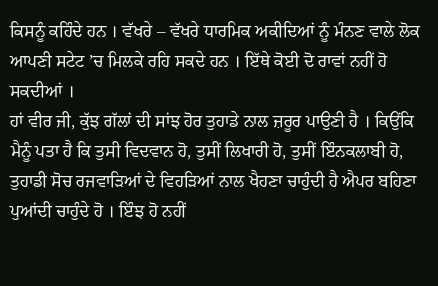ਕਿਸਨੂੰ ਕਹਿੰਦੇ ਹਨ । ਵੱਖਰੇ – ਵੱਖਰੇ ਧਾਰਮਿਕ ਅਕੀਦਿਆਂ ਨੂੰ ਮੰਨਣ ਵਾਲੇ ਲੋਕ ਆਪਣੀ ਸਟੇਟ ’ਚ ਮਿਲਕੇ ਰਹਿ ਸਕਦੇ ਹਨ । ਇੱਥੇ ਕੋਈ ਦੋ ਰਾਵਾਂ ਨਹੀਂ ਹੋ ਸਕਦੀਆਂ ।
ਹਾਂ ਵੀਰ ਜੀ, ਕੁੱਝ ਗੱਲਾਂ ਦੀ ਸਾਂਝ ਹੋਰ ਤੁਹਾਡੇ ਨਾਲ ਜ਼ਰੂਰ ਪਾਉਣੀ ਹੈ । ਕਿਉਂਕਿ ਮੈਨੂੰ ਪਤਾ ਹੈ ਕਿ ਤੁਸੀ ਵਿਦਵਾਨ ਹੋ, ਤੁਸੀਂ ਲਿਖਾਰੀ ਹੋ, ਤੁਸੀਂ ਇੰਨਕਲਾਬੀ ਹੋ, ਤੁਹਾਡੀ ਸੋਚ ਰਜਵਾੜਿਆਂ ਦੇ ਵਿਹੜਿਆਂ ਨਾਲ ਖੈਹਣਾ ਚਾਹੁੰਦੀ ਹੈ ਐਪਰ ਬਹਿਣਾ ਪੁਆਂਦੀ ਚਾਹੁੰਦੇ ਹੋ । ਇੰਝ ਹੋ ਨਹੀਂ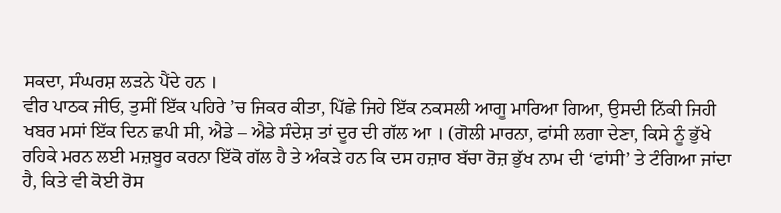ਸਕਦਾ, ਸੰਘਰਸ਼ ਲੜਨੇ ਪੈਂਦੇ ਹਨ ।
ਵੀਰ ਪਾਠਕ ਜੀਓ, ਤੁਸੀਂ ਇੱਕ ਪਹਿਰੇ ’ਚ ਜਿਕਰ ਕੀਤਾ, ਪਿੱਛੇ ਜਿਹੇ ਇੱਕ ਨਕਸਲੀ ਆਗੂ ਮਾਰਿਆ ਗਿਆ, ਉਸਦੀ ਨਿੱਕੀ ਜਿਹੀ ਖਬਰ ਮਸਾਂ ਇੱਕ ਦਿਨ ਛਪੀ ਸੀ, ਐਡੇ – ਐਡੇ ਸੰਦੇਸ਼ ਤਾਂ ਦੂਰ ਦੀ ਗੱਲ ਆ । (ਗੋਲੀ ਮਾਰਨਾ, ਫਾਂਸੀ ਲਗਾ ਦੇਣਾ, ਕਿਸੇ ਨੂੰ ਭੁੱਖੇ ਰਹਿਕੇ ਮਰਨ ਲਈ ਮਜ਼ਬੂਰ ਕਰਨਾ ਇੱਕੋ ਗੱਲ ਹੈ ਤੇ ਅੰਕੜੇ ਹਨ ਕਿ ਦਸ ਹਜ਼ਾਰ ਬੱਚਾ ਰੋਜ਼ ਭੁੱਖ ਨਾਮ ਦੀ ‘ਫਾਂਸੀ’ ਤੇ ਟੰਗਿਆ ਜਾਂਦਾ ਹੈ, ਕਿਤੇ ਵੀ ਕੋਈ ਰੋਸ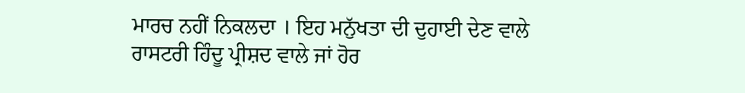ਮਾਰਚ ਨਹੀਂ ਨਿਕਲਦਾ । ਇਹ ਮਨੁੱਖਤਾ ਦੀ ਦੁਹਾਈ ਦੇਣ ਵਾਲੇ ਰਾਸਟਰੀ ਹਿੰਦੂ ਪ੍ਰੀਸ਼ਦ ਵਾਲੇ ਜਾਂ ਹੋਰ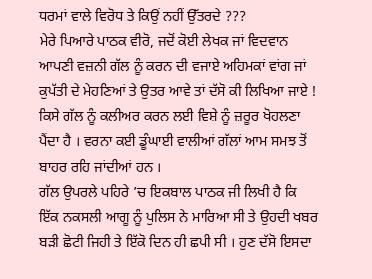ਧਰਮਾਂ ਵਾਲੇ ਵਿਰੋਧ ਤੇ ਕਿਉਂ ਨਹੀਂ ਉੱਤਰਦੇ ???
ਮੇਰੇ ਪਿਆਰੇ ਪਾਠਕ ਵੀਰੋ, ਜਦੋਂ ਕੋਈ ਲੇਖਕ ਜਾਂ ਵਿਦਵਾਨ ਆਪਣੀ ਵਜ਼ਨੀ ਗੱਲ ਨੂੰ ਕਰਨ ਦੀ ਵਜਾਏ ਅਹਿਮਕਾਂ ਵਾਂਗ ਜਾਂ ਕੁਪੱਤੀ ਦੇ ਮੇਹਣਿਆਂ ਤੇ ਉਤਰ ਆਵੇ ਤਾਂ ਦੱਸੋ ਕੀ ਲਿਖਿਆ ਜਾਏ ! ਕਿਸੇ ਗੱਲ ਨੂੰ ਕਲੀਅਰ ਕਰਨ ਲਈ ਵਿਸ਼ੇ ਨੂੰ ਜ਼ਰੂਰ ਖੋਹਲਣਾ ਪੈਂਦਾ ਹੈ । ਵਰਨਾ ਕਈ ਡੂੰਘਾਈ ਵਾਲੀਆਂ ਗੱਲਾਂ ਆਮ ਸਮਝ ਤੋਂ ਬਾਹਰ ਰਹਿ ਜਾਂਦੀਆਂ ਹਨ ।
ਗੱਲ ਉਪਰਲੇ ਪਹਿਰੇ ’ਚ ਇਕਬਾਲ ਪਾਠਕ ਜੀ ਲਿਖੀ ਹੈ ਕਿ ਇੱਕ ਨਕਸਲੀ ਆਗੂ ਨੂੰ ਪੁਲਿਸ ਨੇ ਮਾਰਿਆ ਸੀ ਤੇ ਉਹਦੀ ਖਬਰ ਬੜੀ ਛੋਟੀ ਜਿਹੀ ਤੇ ਇੱਕੋ ਦਿਨ ਹੀ ਛਪੀ ਸੀ । ਹੁਣ ਦੱਸੋ ਇਸਦਾ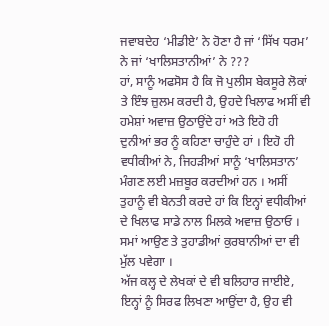ਜਵਾਬਦੇਹ ‘ਮੀਡੀਏ’ ਨੇ ਹੋਣਾ ਹੈ ਜਾਂ ‘ਸਿੱਖ ਧਰਮ’ ਨੇ ਜਾਂ ‘ਖਾਲਿਸਤਾਨੀਆਂ’ ਨੇ ???
ਹਾਂ, ਸਾਨੂੰ ਅਫਸੋਸ ਹੈ ਕਿ ਜੋ ਪੁਲੀਸ ਬੇਕਸੂਰੇ ਲੋਕਾਂ ਤੇ ਇੰਝ ਜ਼ੁਲਮ ਕਰਦੀ ਹੈ, ਉਹਦੇ ਖਿਲਾਫ ਅਸੀਂ ਵੀ ਹਮੇਸ਼ਾਂ ਅਵਾਜ਼ ਉਠਾਉਂਦੇ ਹਾਂ ਅਤੇ ਇਹੋ ਹੀ ਦੁਨੀਆਂ ਭਰ ਨੂੰ ਕਹਿਣਾ ਚਾਹੁੰਦੇ ਹਾਂ । ਇਹੋ ਹੀ ਵਧੀਕੀਆਂ ਨੇ, ਜਿਹੜੀਆਂ ਸਾਨੂੰ ‘ਖਾਲਿਸਤਾਨ’ ਮੰਗਣ ਲਈ ਮਜ਼ਬੂਰ ਕਰਦੀਆਂ ਹਨ । ਅਸੀਂ ਤੁਹਾਨੂੰ ਵੀ ਬੇਨਤੀ ਕਰਦੇ ਹਾਂ ਕਿ ਇਨ੍ਹਾਂ ਵਧੀਕੀਆਂ ਦੇ ਖਿਲਾਫ ਸਾਡੇ ਨਾਲ ਮਿਲਕੇ ਅਵਾਜ਼ ਉਠਾਓ । ਸਮਾਂ ਆਉਣ ਤੇ ਤੁਹਾਡੀਆਂ ਕੁਰਬਾਨੀਆਂ ਦਾ ਵੀ ਮੁੱਲ ਪਵੇਗਾ ।
ਅੱਜ ਕਲ੍ਹ ਦੇ ਲੇਖਕਾਂ ਦੇ ਵੀ ਬਲਿਹਾਰ ਜਾਈਏ, ਇਨ੍ਹਾਂ ਨੂੰ ਸਿਰਫ ਲਿਖਣਾ ਆਉਂਦਾ ਹੈ, ਉਹ ਵੀ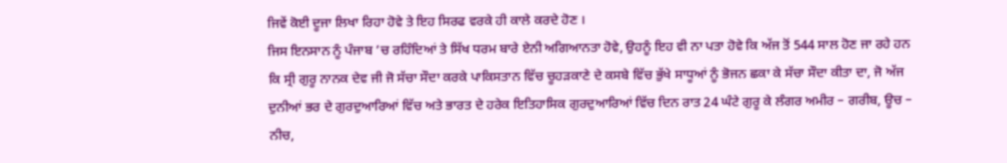ਜਿਵੇਂ ਕੋਈ ਦੂਜਾ ਲਿਖਾ ਰਿਹਾ ਹੋਵੇ ਤੇ ਇਹ ਸਿਰਫ ਵਰਕੇ ਹੀ ਕਾਲੇ ਕਰਦੇ ਹੋਣ ।
ਜਿਸ ਇਨਸਾਨ ਨੂੰ ਪੰਜਾਬ ’ਚ ਰਹਿੰਦਿਆਂ ਤੇ ਸਿੱਖ ਧਰਮ ਬਾਰੇ ਏਨੀ ਅਗਿਆਨਤਾ ਹੋਵੇ, ਉਹਨੂੰ ਇਹ ਵੀ ਨਾ ਪਤਾ ਹੋਵੇ ਕਿ ਅੱਜ ਤੋਂ 544 ਸਾਲ ਹੋਣ ਜਾ ਰਹੇ ਹਨ ਕਿ ਸ੍ਰੀ ਗੁਰੂ ਨਾਨਕ ਦੇਵ ਜੀ ਜੋ ਸੱਚਾ ਸੌਦਾ ਕਰਕੇ ਪਾਕਿਸਤਾਨ ਵਿੱਚ ਚੂਹੜਕਾਣੇ ਦੇ ਕਸਬੇ ਵਿੱਚ ਭੁੱਖੇ ਸਾਧੂਆਂ ਨੂੰ ਭੋਜਨ ਛਕਾ ਕੇ ਸੱਚਾ ਸੌਦਾ ਕੀਤਾ ਦਾ, ਜੋ ਅੱਜ ਦੁਨੀਆਂ ਭਰ ਦੇ ਗੁਰਦੁਆਰਿਆਂ ਵਿੱਚ ਅਤੇ ਭਾਰਤ ਦੇ ਹਰੇਕ ਇਤਿਹਾਸਿਕ ਗੁਰਦੁਆਰਿਆਂ ਵਿੱਚ ਦਿਨ ਰਾਤ 24 ਘੰਟੇ ਗੁਰੂ ਕੇ ਲੰਗਰ ਅਮੀਰ – ਗਰੀਬ, ਊਚ – ਨੀਚ,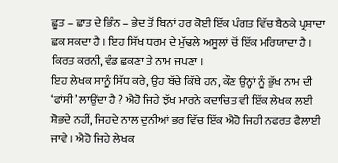ਛੂਤ – ਛਾਤ ਦੇ ਭਿੰਨ – ਭੇਦ ਤੋਂ ਬਿਨਾਂ ਹਰ ਕੋਈ ਇੱਕ ਪੰਗਤ ਵਿੱਚ ਬੈਠਕੇ ਪ੍ਰਸ਼ਾਦਾ ਛਕ ਸਕਦਾ ਹੈ । ਇਹ ਸਿੱਖ ਧਰਮ ਦੇ ਮੁੱਢਲੇ ਅਸੂਲਾਂ ਚੋਂ ਇੱਕ ਮਰਿਯਾਦਾ ਹੈ । ਕਿਰਤ ਕਰਨੀ, ਵੰਡ ਛਕਣਾ ਤੇ ਨਾਮ ਜਪਣਾ ।
ਇਹ ਲੇਖਕ ਸਾਨੂੰ ਸਿੱਧ ਕਰੇ, ਉਹ ਬੱਚੇ ਕਿੱਥੇ ਹਨ, ਕੌਣ ਉਨ੍ਹਾਂ ਨੂੰ ਭੁੱਖ ਨਾਮ ਦੀ ‘ਫਾਂਸੀ’ ਲਾਉਂਦਾ ਹੈ ? ਐਹੋ ਜਿਹੇ ਝੱਖ ਮਾਰਨੇ ਕਦਾਚਿਤ ਵੀ ਇੱਕ ਲੇਖਕ ਲਈ ਸ਼ੋਭਦੇ ਨਹੀਂ, ਜਿਹਦੇ ਨਾਲ ਦੁਨੀਆਂ ਭਰ ਵਿੱਚ ਇੱਕ ਐਹੋ ਜਿਹੀ ਨਫਰਤ ਫੈਲਾਈ ਜਾਵੇ । ਐਹੋ ਜਿਹੇ ਲੇਖਕ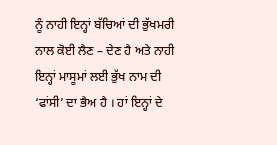ਨੂੰ ਨਾਹੀ ਇਨ੍ਹਾਂ ਬੱਚਿਆਂ ਦੀ ਭੁੱਖਮਰੀ ਨਾਲ ਕੋਈ ਲੈਣ – ਦੇਣ ਹੈ ਅਤੇ ਨਾਹੀ ਇਨ੍ਹਾਂ ਮਾਸੂਮਾਂ ਲਈ ਭੁੱਖ ਨਾਮ ਦੀ ‘ਫਾਂਸੀ’ ਦਾ ਭੈਅ ਹੈ । ਹਾਂ ਇਨ੍ਹਾਂ ਦੇ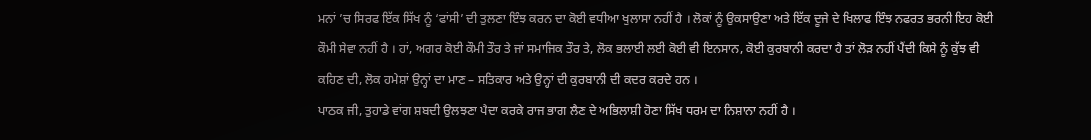ਮਨਾਂ ’ਚ ਸਿਰਫ ਇੱਕ ਸਿੱਖ ਨੂੰ ‘ਫਾਂਸੀ’ ਦੀ ਤੁਲਣਾ ਇੰਝ ਕਰਨ ਦਾ ਕੋਈ ਵਧੀਆ ਖੁਲਾਸਾ ਨਹੀਂ ਹੈ । ਲੋਕਾਂ ਨੂੰ ਉਕਸਾਉਣਾ ਅਤੇ ਇੱਕ ਦੂਜੇ ਦੇ ਖਿਲਾਫ ਇੰਝ ਨਫਰਤ ਭਰਨੀ ਇਹ ਕੋਈ ਕੌਮੀ ਸੇਵਾ ਨਹੀਂ ਹੈ । ਹਾਂ, ਅਗਰ ਕੋਈ ਕੌਮੀ ਤੌਰ ਤੇ ਜਾਂ ਸਮਾਜਿਕ ਤੌਰ ਤੇ, ਲੋਕ ਭਲਾਈ ਲਈ ਕੋਈ ਵੀ ਇਨਸਾਨ, ਕੋਈ ਕੁਰਬਾਨੀ ਕਰਦਾ ਹੈ ਤਾਂ ਲੋੜ ਨਹੀਂ ਪੈਂਦੀ ਕਿਸੇ ਨੂੰ ਕੁੱਝ ਵੀ ਕਹਿਣ ਦੀ, ਲੋਕ ਹਮੇਸ਼ਾਂ ਉਨ੍ਹਾਂ ਦਾ ਮਾਣ – ਸਤਿਕਾਰ ਅਤੇ ਉਨ੍ਹਾਂ ਦੀ ਕੁਰਬਾਨੀ ਦੀ ਕਦਰ ਕਰਦੇ ਹਨ ।
ਪਾਠਕ ਜੀ, ਤੁਹਾਡੇ ਵਾਂਗ ਸ਼ਬਦੀ ਉਲਝਣਾ ਪੈਦਾ ਕਰਕੇ ਰਾਜ ਭਾਗ ਲੈਣ ਦੇ ਅਭਿਲਾਸ਼ੀ ਹੋਣਾ ਸਿੱਖ ਧਰਮ ਦਾ ਨਿਸ਼ਾਨਾ ਨਹੀਂ ਹੈ ।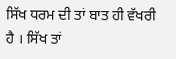ਸਿੱਖ ਧਰਮ ਦੀ ਤਾਂ ਬਾਤ ਹੀ ਵੱਖਰੀ ਹੈ । ਸਿੱਖ ਤਾਂ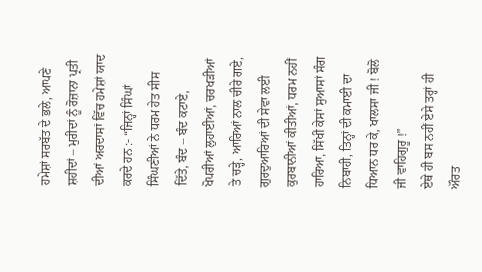ਹਮੇਸ਼ਾਂ ਸਰਬੱਤ ਦੇ ਭਲੇ, ਆਪਣੇ ਸ਼ਹੀਦਾਂ – ਮੁਰੀਦਾਂ ਨੂੰ ਰੋਜ਼ਾਨਾ ਪ੍ਰਤੀ ਦੀਆਂ ਅਰਦਾਸਾਂ ਵਿੱਚ ਹਮੇਸ਼ਾਂ ਯਾਦ ਕਰਦੇ ਹਨ :- “ਜਿਨ੍ਹਾਂ ਸਿੰਘਾਂ ਸਿੰਘਣੀਆਂ ਨੇ ਧਰਮ ਹੇਤ ਸੀਸ ਦਿੱਤੇ, ਬੰਦ – ਬੰਦ ਕਟਾਏ, ਖੋਪਰੀਆਂ ਲੁਹਾਈਆਂ, ਚਰਖੜੀਆਂ ਤੇ ਚੜ੍ਹੇ, ਆਰਿਆਂ ਨਾਲ ਚੀਰੇ ਗਏ, ਗੁਰਦੁਆਰਿਆਂ ਦੀ ਸੇਵਾ ਲਈ ਕੁਰਬਾਨੀਆਂ ਕੀਤੀਆਂ, ਧਰਮ ਨਹੀਂ ਹਾਰਿਆ, ਸਿੱਖੀ ਕੇਸਾਂ ਸੁਆਸਾਂ ਸੰਗ ਨਿਬਾਹੀ, ਤਿਨ੍ਹਾਂ ਦੀ ਕਮਾਈ ਦਾ ਧਿਆਨ ਧਰ ਕੇ, ਖਾਲਸਾ ਜੀ ! ਬੋਲੋ ਜੀ ਵਾਹਿਗੁਰੂ !”
ਏਥੇ ਹੀ ਬਸ ਨਹੀਂ ਏਸੇ ਤਰ੍ਹਾਂ ਹੀ ਔਰਤ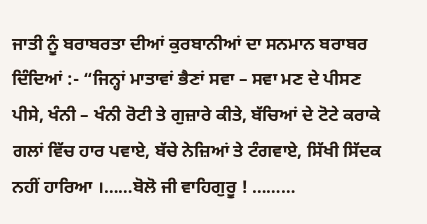ਜਾਤੀ ਨੂੰ ਬਰਾਬਰਤਾ ਦੀਆਂ ਕੁਰਬਾਨੀਆਂ ਦਾ ਸਨਮਾਨ ਬਰਾਬਰ ਦਿੰਦਿਆਂ :- “ਜਿਨ੍ਹਾਂ ਮਾਤਾਵਾਂ ਭੈਣਾਂ ਸਵਾ – ਸਵਾ ਮਣ ਦੇ ਪੀਸਣ ਪੀਸੇ, ਖੰਨੀ – ਖੰਨੀ ਰੋਟੀ ਤੇ ਗੁਜ਼ਾਰੇ ਕੀਤੇ, ਬੱਚਿਆਂ ਦੇ ਟੋਟੇ ਕਰਾਕੇ ਗਲਾਂ ਵਿੱਚ ਹਾਰ ਪਵਾਏ, ਬੱਚੇ ਨੇਜ਼ਿਆਂ ਤੇ ਟੰਗਵਾਏ, ਸਿੱਖੀ ਸਿੱਦਕ ਨਹੀਂ ਹਾਰਿਆ ।……ਬੋਲੋ ਜੀ ਵਾਹਿਗੁਰੂ ! ………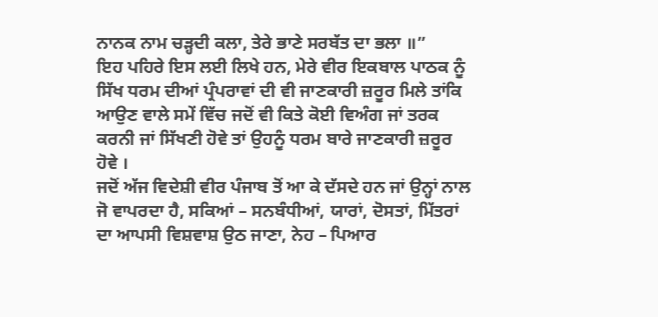ਨਾਨਕ ਨਾਮ ਚੜ੍ਹਦੀ ਕਲਾ, ਤੇਰੇ ਭਾਣੇ ਸਰਬੱਤ ਦਾ ਭਲਾ ॥”
ਇਹ ਪਹਿਰੇ ਇਸ ਲਈ ਲਿਖੇ ਹਨ, ਮੇਰੇ ਵੀਰ ਇਕਬਾਲ ਪਾਠਕ ਨੂੰ ਸਿੱਖ ਧਰਮ ਦੀਆਂ ਪ੍ਰੰਪਰਾਵਾਂ ਦੀ ਵੀ ਜਾਣਕਾਰੀ ਜ਼ਰੂਰ ਮਿਲੇ ਤਾਂਕਿ ਆਉਣ ਵਾਲੇ ਸਮੇਂ ਵਿੱਚ ਜਦੋਂ ਵੀ ਕਿਤੇ ਕੋਈ ਵਿਅੰਗ ਜਾਂ ਤਰਕ ਕਰਨੀ ਜਾਂ ਸਿੱਖਣੀ ਹੋਵੇ ਤਾਂ ਉਹਨੂੰ ਧਰਮ ਬਾਰੇ ਜਾਣਕਾਰੀ ਜ਼ਰੂਰ ਹੋਵੇ ।
ਜਦੋਂ ਅੱਜ ਵਿਦੇਸ਼ੀ ਵੀਰ ਪੰਜਾਬ ਤੋਂ ਆ ਕੇ ਦੱਸਦੇ ਹਨ ਜਾਂ ਉਨ੍ਹਾਂ ਨਾਲ ਜੋ ਵਾਪਰਦਾ ਹੈ, ਸਕਿਆਂ – ਸਨਬੰਧੀਆਂ, ਯਾਰਾਂ, ਦੋਸਤਾਂ, ਮਿੱਤਰਾਂ ਦਾ ਆਪਸੀ ਵਿਸ਼ਵਾਸ਼ ਉਠ ਜਾਣਾ, ਨੇਹ – ਪਿਆਰ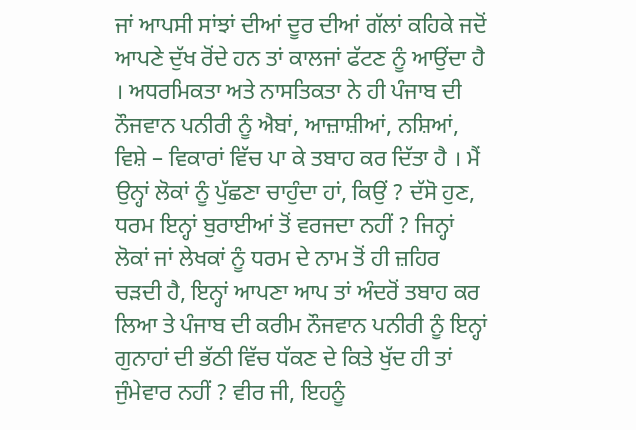ਜਾਂ ਆਪਸੀ ਸਾਂਝਾਂ ਦੀਆਂ ਦੂਰ ਦੀਆਂ ਗੱਲਾਂ ਕਹਿਕੇ ਜਦੋਂ ਆਪਣੇ ਦੁੱਖ ਰੋਂਦੇ ਹਨ ਤਾਂ ਕਾਲਜਾਂ ਫੱਟਣ ਨੂੰ ਆਉਂਦਾ ਹੈ । ਅਧਰਮਿਕਤਾ ਅਤੇ ਨਾਸਤਿਕਤਾ ਨੇ ਹੀ ਪੰਜਾਬ ਦੀ ਨੌਜਵਾਨ ਪਨੀਰੀ ਨੂੰ ਐਬਾਂ, ਆਜ਼ਾਸ਼ੀਆਂ, ਨਸ਼ਿਆਂ, ਵਿਸ਼ੇ – ਵਿਕਾਰਾਂ ਵਿੱਚ ਪਾ ਕੇ ਤਬਾਹ ਕਰ ਦਿੱਤਾ ਹੈ । ਮੈਂ ਉਨ੍ਹਾਂ ਲੋਕਾਂ ਨੂੰ ਪੁੱਛਣਾ ਚਾਹੁੰਦਾ ਹਾਂ, ਕਿਉਂ ? ਦੱਸੋ ਹੁਣ, ਧਰਮ ਇਨ੍ਹਾਂ ਬੁਰਾਈਆਂ ਤੋਂ ਵਰਜਦਾ ਨਹੀਂ ? ਜਿਨ੍ਹਾਂ ਲੋਕਾਂ ਜਾਂ ਲੇਖਕਾਂ ਨੂੰ ਧਰਮ ਦੇ ਨਾਮ ਤੋਂ ਹੀ ਜ਼ਹਿਰ ਚੜਦੀ ਹੈ, ਇਨ੍ਹਾਂ ਆਪਣਾ ਆਪ ਤਾਂ ਅੰਦਰੋਂ ਤਬਾਹ ਕਰ ਲਿਆ ਤੇ ਪੰਜਾਬ ਦੀ ਕਰੀਮ ਨੌਜਵਾਨ ਪਨੀਰੀ ਨੂੰ ਇਨ੍ਹਾਂ ਗੁਨਾਹਾਂ ਦੀ ਭੱਠੀ ਵਿੱਚ ਧੱਕਣ ਦੇ ਕਿਤੇ ਖੁੱਦ ਹੀ ਤਾਂ ਜੁੰਮੇਵਾਰ ਨਹੀਂ ? ਵੀਰ ਜੀ, ਇਹਨੂੰ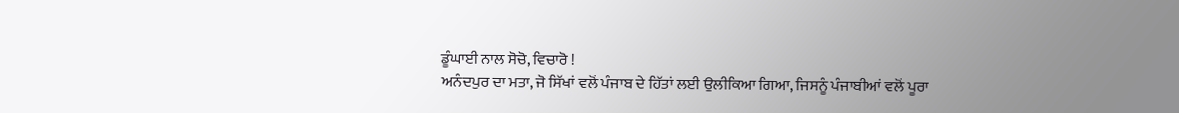ਡੂੰਘਾਈ ਨਾਲ ਸੋਚੋ, ਵਿਚਾਰੋ !
ਅਨੰਦਪੁਰ ਦਾ ਮਤਾ, ਜੋ ਸਿੱਖਾਂ ਵਲੋਂ ਪੰਜਾਬ ਦੇ ਹਿੱਤਾਂ ਲਈ ਉਲੀਕਿਆ ਗਿਆ, ਜਿਸਨੂੰ ਪੰਜਾਬੀਆਂ ਵਲੋਂ ਪੂਰਾ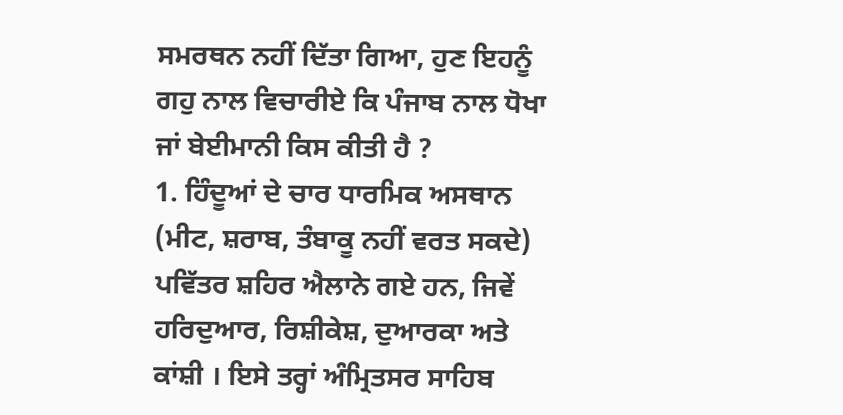ਸਮਰਥਨ ਨਹੀਂ ਦਿੱਤਾ ਗਿਆ, ਹੁਣ ਇਹਨੂੰ ਗਹੁ ਨਾਲ ਵਿਚਾਰੀਏ ਕਿ ਪੰਜਾਬ ਨਾਲ ਧੋਖਾ ਜਾਂ ਬੇਈਮਾਨੀ ਕਿਸ ਕੀਤੀ ਹੈ ?
1. ਹਿੰਦੂਆਂ ਦੇ ਚਾਰ ਧਾਰਮਿਕ ਅਸਥਾਨ (ਮੀਟ, ਸ਼ਰਾਬ, ਤੰਬਾਕੂ ਨਹੀਂ ਵਰਤ ਸਕਦੇ) ਪਵਿੱਤਰ ਸ਼ਹਿਰ ਐਲਾਨੇ ਗਏ ਹਨ, ਜਿਵੇਂ ਹਰਿਦੁਆਰ, ਰਿਸ਼ੀਕੇਸ਼, ਦੁਆਰਕਾ ਅਤੇ ਕਾਂਸ਼ੀ । ਇਸੇ ਤਰ੍ਹਾਂ ਅੰਮ੍ਰਿਤਸਰ ਸਾਹਿਬ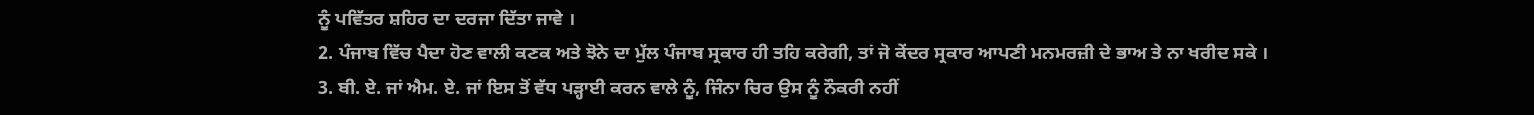ਨੂੰ ਪਵਿੱਤਰ ਸ਼ਹਿਰ ਦਾ ਦਰਜਾ ਦਿੱਤਾ ਜਾਵੇ ।
2. ਪੰਜਾਬ ਵਿੱਚ ਪੈਦਾ ਹੋਣ ਵਾਲੀ ਕਣਕ ਅਤੇ ਝੋਨੇ ਦਾ ਮੁੱਲ ਪੰਜਾਬ ਸ੍ਰਕਾਰ ਹੀ ਤਹਿ ਕਰੇਗੀ, ਤਾਂ ਜੋ ਕੇਂਦਰ ਸ੍ਰਕਾਰ ਆਪਣੀ ਮਨਮਰਜ਼ੀ ਦੇ ਭਾਅ ਤੇ ਨਾ ਖਰੀਦ ਸਕੇ ।
3. ਬੀ. ਏ. ਜਾਂ ਐਮ. ਏ. ਜਾਂ ਇਸ ਤੋਂ ਵੱਧ ਪੜ੍ਹਾਈ ਕਰਨ ਵਾਲੇ ਨੂੰ, ਜਿੰਨਾ ਚਿਰ ਉਸ ਨੂੰ ਨੌਕਰੀ ਨਹੀਂ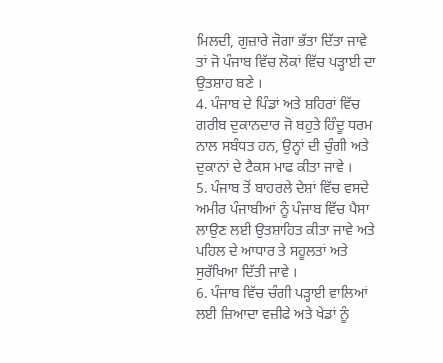ਮਿਲਦੀ, ਗੁਜ਼ਾਰੇ ਜੋਗਾ ਭੱਤਾ ਦਿੱਤਾ ਜਾਵੇ ਤਾਂ ਜੋ ਪੰਜਾਬ ਵਿੱਚ ਲੋਕਾਂ ਵਿੱਚ ਪੜ੍ਹਾਈ ਦਾ ਉਤਸ਼ਾਹ ਬਣੇ ।
4. ਪੰਜਾਬ ਦੇ ਪਿੰਡਾਂ ਅਤੇ ਸ਼ਹਿਰਾਂ ਵਿੱਚ ਗਰੀਬ ਦੁਕਾਨਦਾਰ ਜੋ ਬਹੁਤੇ ਹਿੰਦੂ ਧਰਮ ਨਾਲ ਸਬੰਧਤ ਹਨ, ਉਨ੍ਹਾਂ ਦੀ ਚੁੰਗੀ ਅਤੇ ਦੁਕਾਨਾਂ ਦੇ ਟੈਕਸ ਮਾਫ ਕੀਤਾ ਜਾਵੇ ।
5. ਪੰਜਾਬ ਤੋਂ ਬਾਹਰਲੇ ਦੇਸ਼ਾਂ ਵਿੱਚ ਵਸਦੇ ਅਮੀਰ ਪੰਜਾਬੀਆਂ ਨੂੰ ਪੰਜਾਬ ਵਿੱਚ ਪੈਸਾ ਲਾਉਣ ਲਈ ਉਤਸ਼ਾਹਿਤ ਕੀਤਾ ਜਾਵੇ ਅਤੇ ਪਹਿਲ ਦੇ ਆਧਾਰ ਤੇ ਸਹੂਲਤਾਂ ਅਤੇ ਸੁਰੱਖਿਆ ਦਿੱਤੀ ਜਾਵੇ ।
6. ਪੰਜਾਬ ਵਿੱਚ ਚੰਗੀ ਪੜ੍ਹਾਈ ਵਾਲਿਆਂ ਲਈ ਜ਼ਿਆਦਾ ਵਜ਼ੀਫੇ ਅਤੇ ਖੇਡਾਂ ਨੂੰ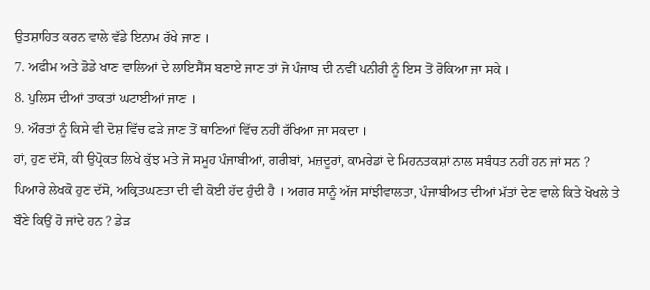ਉਤਸ਼ਾਹਿਤ ਕਰਨ ਵਾਲੇ ਵੱਡੇ ਇਨਾਮ ਰੱਖੇ ਜਾਣ ।
7. ਅਫੀਮ ਅਤੇ ਡੋਡੇ ਖਾਣ ਵਾਲਿਆਂ ਦੇ ਲਾਇਸੈਂਸ ਬਣਾਏ ਜਾਣ ਤਾਂ ਜੋ ਪੰਜਾਬ ਦੀ ਨਵੀਂ ਪਨੀਰੀ ਨੂੰ ਇਸ ਤੋਂ ਰੋਕਿਆ ਜਾ ਸਕੇ ।
8. ਪੁਲਿਸ ਦੀਆਂ ਤਾਕਤਾਂ ਘਟਾਈਆਂ ਜਾਣ ।
9. ਔਰਤਾਂ ਨੂੰ ਕਿਸੇ ਵੀ ਦੋਸ਼ ਵਿੱਚ ਫੜੇ ਜਾਣ ਤੋਂ ਥਾਣਿਆਂ ਵਿੱਚ ਨਹੀਂ ਰੱਖਿਆ ਜਾ ਸਕਦਾ ।
ਹਾਂ, ਹੁਣ ਦੱਸੋ, ਕੀ ਉਪ੍ਰੋਕਤ ਲਿਖੇ ਕੁੱਝ ਮਤੇ ਜੋ ਸਮੂਹ ਪੰਜਾਬੀਆਂ, ਗਰੀਬਾਂ, ਮਜ਼ਦੂਰਾਂ, ਕਾਮਰੇਡਾਂ ਦੇ ਮਿਹਨਤਕਸ਼ਾਂ ਨਾਲ ਸਬੰਧਤ ਨਹੀਂ ਹਨ ਜਾਂ ਸਨ ? ਪਿਆਰੇ ਲੇਖਕੋ ਹੁਣ ਦੱਸੋ, ਅਕ੍ਰਿਤਘਣਤਾ ਦੀ ਵੀ ਕੋਈ ਹੱਦ ਹੁੰਦੀ ਹੈ । ਅਗਰ ਸਾਨੂੰ ਅੱਜ ਸਾਂਝੀਵਾਲਤਾ, ਪੰਜਾਬੀਅਤ ਦੀਆਂ ਮੱਤਾਂ ਦੇਣ ਵਾਲੇ ਕਿਤੇ ਖੋਖਲੇ ਤੇ ਬੌਣੇ ਕਿਉਂ ਹੋ ਜਾਂਦੇ ਹਨ ? ਡੇੜ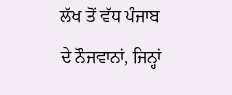ਲੱਖ ਤੋਂ ਵੱਧ ਪੰਜਾਬ ਦੇ ਨੌਜਵਾਨਾਂ, ਜਿਨ੍ਹਾਂ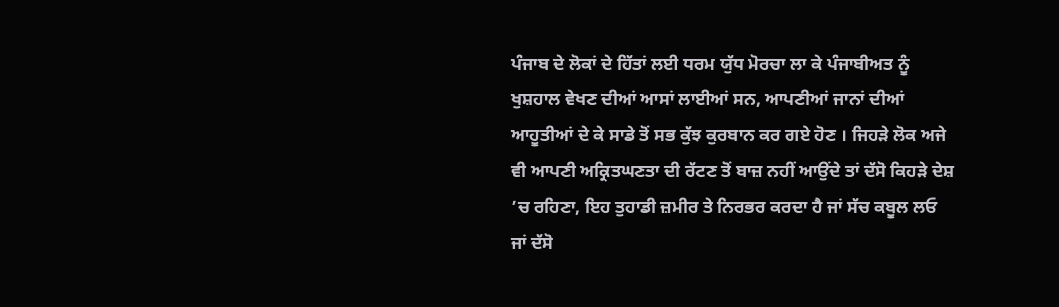ਪੰਜਾਬ ਦੇ ਲੋਕਾਂ ਦੇ ਹਿੱਤਾਂ ਲਈ ਧਰਮ ਯੁੱਧ ਮੋਰਚਾ ਲਾ ਕੇ ਪੰਜਾਬੀਅਤ ਨੂੰ ਖੁਸ਼ਹਾਲ ਵੇਖਣ ਦੀਆਂ ਆਸਾਂ ਲਾਈਆਂ ਸਨ, ਆਪਣੀਆਂ ਜਾਨਾਂ ਦੀਆਂ ਆਹੂਤੀਆਂ ਦੇ ਕੇ ਸਾਡੇ ਤੋਂ ਸਭ ਕੁੱਝ ਕੁਰਬਾਨ ਕਰ ਗਏ ਹੋਣ । ਜਿਹੜੇ ਲੋਕ ਅਜੇ ਵੀ ਆਪਣੀ ਅਕ੍ਰਿਤਘਣਤਾ ਦੀ ਰੱਟਣ ਤੋਂ ਬਾਜ਼ ਨਹੀਂ ਆਉਂਦੇ ਤਾਂ ਦੱਸੋ ਕਿਹੜੇ ਦੇਸ਼ ’ਚ ਰਹਿਣਾ, ਇਹ ਤੁਹਾਡੀ ਜ਼ਮੀਰ ਤੇ ਨਿਰਭਰ ਕਰਦਾ ਹੈ ਜਾਂ ਸੱਚ ਕਬੂਲ ਲਓ ਜਾਂ ਦੱਸੋ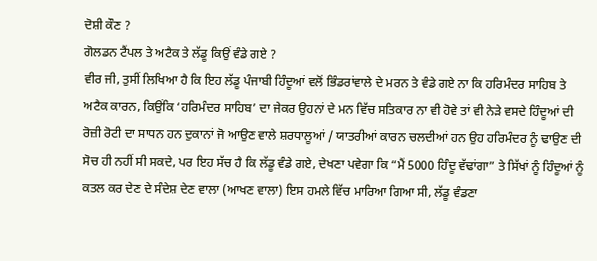ਦੋਸ਼ੀ ਕੌਣ ?
ਗੋਲਡਨ ਟੈਂਪਲ ਤੇ ਅਟੈਕ ਤੇ ਲੱਡੂ ਕਿਉਂ ਵੰਡੇ ਗਏ ?
ਵੀਰ ਜੀ, ਤੁਸੀਂ ਲਿਖਿਆ ਹੈ ਕਿ ਇਹ ਲੱਡੂ ਪੰਜਾਬੀ ਹਿੰਦੂਆਂ ਵਲੋਂ ਭਿੰਡਰਾਂਵਾਲੇ ਦੇ ਮਰਨ ਤੇ ਵੰਡੇ ਗਏ ਨਾ ਕਿ ਹਰਿਮੰਦਰ ਸਾਹਿਬ ਤੇ ਅਟੈਕ ਕਾਰਨ, ਕਿਉਂਕਿ ‘ਹਰਿਮੰਦਰ ਸਾਹਿਬ’ ਦਾ ਜੇਕਰ ਉਹਨਾਂ ਦੇ ਮਨ ਵਿੱਚ ਸਤਿਕਾਰ ਨਾ ਵੀ ਹੋਵੇ ਤਾਂ ਵੀ ਨੇੜੇ ਵਸਦੇ ਹਿੰਦੂਆਂ ਦੀ ਰੋਜ਼ੀ ਰੋਟੀ ਦਾ ਸਾਧਨ ਹਨ ਦੁਕਾਨਾਂ ਜੋ ਆਉਣ ਵਾਲੇ ਸ਼ਰਧਾਲੂਆਂ / ਯਾਤਰੀਆਂ ਕਾਰਨ ਚਲਦੀਆਂ ਹਨ ਉਹ ਹਰਿਮੰਦਰ ਨੂੰ ਢਾਉਣ ਦੀ ਸੋਚ ਹੀ ਨਹੀਂ ਸੀ ਸਕਦੇ, ਪਰ ਇਹ ਸੱਚ ਹੈ ਕਿ ਲੱਡੂ ਵੰਡੇ ਗਏ, ਦੇਖਣਾ ਪਵੇਗਾ ਕਿ “ਮੈਂ 5000 ਹਿੰਦੂ ਵੱਢਾਂਗਾ” ਤੇ ਸਿੱਖਾਂ ਨੂੰ ਹਿੰਦੂਆਂ ਨੂੰ ਕਤਲ ਕਰ ਦੇਣ ਦੇ ਸੰਦੇਸ਼ ਦੇਣ ਵਾਲਾ (ਆਖਣ ਵਾਲਾ) ਇਸ ਹਮਲੇ ਵਿੱਚ ਮਾਰਿਆ ਗਿਆ ਸੀ, ਲੱਡੂ ਵੰਡਣਾ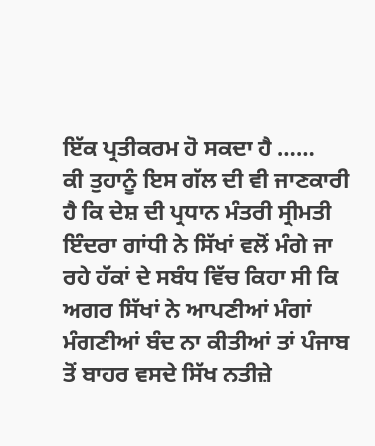ਇੱਕ ਪ੍ਰਤੀਕਰਮ ਹੋ ਸਕਦਾ ਹੈ ……
ਕੀ ਤੁਹਾਨੂੰ ਇਸ ਗੱਲ ਦੀ ਵੀ ਜਾਣਕਾਰੀ ਹੈ ਕਿ ਦੇਸ਼ ਦੀ ਪ੍ਰਧਾਨ ਮੰਤਰੀ ਸ੍ਰੀਮਤੀ ਇੰਦਰਾ ਗਾਂਧੀ ਨੇ ਸਿੱਖਾਂ ਵਲੋਂ ਮੰਗੇ ਜਾ ਰਹੇ ਹੱਕਾਂ ਦੇ ਸਬੰਧ ਵਿੱਚ ਕਿਹਾ ਸੀ ਕਿ ਅਗਰ ਸਿੱਖਾਂ ਨੇ ਆਪਣੀਆਂ ਮੰਗਾਂ ਮੰਗਣੀਆਂ ਬੰਦ ਨਾ ਕੀਤੀਆਂ ਤਾਂ ਪੰਜਾਬ ਤੋਂ ਬਾਹਰ ਵਸਦੇ ਸਿੱਖ ਨਤੀਜ਼ੇ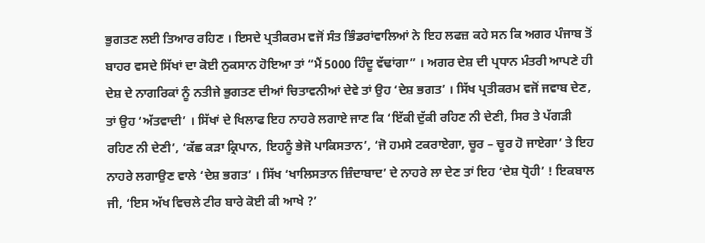ਭੁਗਤਣ ਲਈ ਤਿਆਰ ਰਹਿਣ । ਇਸਦੇ ਪ੍ਰਤੀਕਰਮ ਵਜੋਂ ਸੰਤ ਭਿੰਡਰਾਂਵਾਲਿਆਂ ਨੇ ਇਹ ਲਫਜ਼ ਕਹੇ ਸਨ ਕਿ ਅਗਰ ਪੰਜਾਬ ਤੋਂ ਬਾਹਰ ਵਸਦੇ ਸਿੱਖਾਂ ਦਾ ਕੋਈ ਨੁਕਸਾਨ ਹੋਇਆ ਤਾਂ “ਮੈਂ 5000 ਹਿੰਦੂ ਵੱਢਾਂਗਾ” । ਅਗਰ ਦੇਸ਼ ਦੀ ਪ੍ਰਧਾਨ ਮੰਤਰੀ ਆਪਣੇ ਹੀ ਦੇਸ਼ ਦੇ ਨਾਗਰਿਕਾਂ ਨੂੰ ਨਤੀਜੇ ਭੁਗਤਣ ਦੀਆਂ ਚਿਤਾਵਨੀਆਂ ਦੇਵੇ ਤਾਂ ਉਹ ‘ਦੇਸ਼ ਭਗਤ’ । ਸਿੱਖ ਪ੍ਰਤੀਕਰਮ ਵਜੋਂ ਜਵਾਬ ਦੇਣ, ਤਾਂ ਉਹ ‘ਅੱਤਵਾਦੀ’ । ਸਿੱਖਾਂ ਦੇ ਖਿਲਾਫ ਇਹ ਨਾਹਰੇ ਲਗਾਏ ਜਾਣ ਕਿ ‘ਇੱਕੀ ਦੁੱਕੀ ਰਹਿਣ ਨੀ ਦੇਣੀ, ਸਿਰ ਤੇ ਪੱਗੜੀ ਰਹਿਣ ਨੀ ਦੇਣੀ’, ‘ਕੱਛ ਕੜਾ ਕ੍ਰਿਪਾਨ, ਇਹਨੂੰ ਭੇਜੋ ਪਾਕਿਸਤਾਨ’, ‘ਜੋ ਹਮਸੇ ਟਕਰਾਏਗਾ, ਚੂਰ – ਚੂਰ ਹੋ ਜਾਏਗਾ’ ਤੇ ਇਹ ਨਾਹਰੇ ਲਗਾਉਣ ਵਾਲੇ ‘ਦੇਸ਼ ਭਗਤ’ । ਸਿੱਖ ‘ਖਾਲਿਸਤਾਨ ਜ਼ਿੰਦਾਬਾਦ’ ਦੇ ਨਾਹਰੇ ਲਾ ਦੇਣ ਤਾਂ ਇਹ ‘ਦੇਸ਼ ਧ੍ਰੋਹੀ’ ! ਇਕਬਾਲ ਜੀ, ‘ਇਸ ਅੱਖ ਵਿਚਲੇ ਟੀਰ ਬਾਰੇ ਕੋਈ ਕੀ ਆਖੇ ?’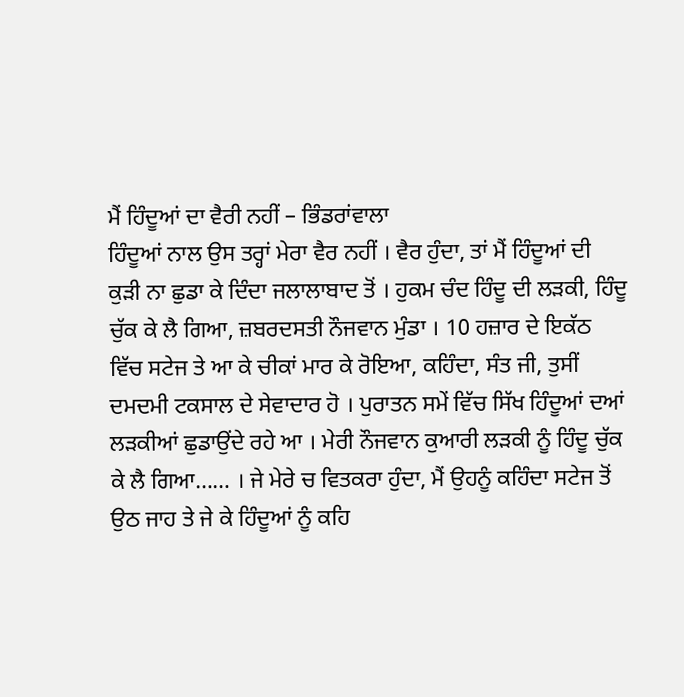ਮੈਂ ਹਿੰਦੂਆਂ ਦਾ ਵੈਰੀ ਨਹੀਂ – ਭਿੰਡਰਾਂਵਾਲਾ
ਹਿੰਦੂਆਂ ਨਾਲ ਉਸ ਤਰ੍ਹਾਂ ਮੇਰਾ ਵੈਰ ਨਹੀਂ । ਵੈਰ ਹੁੰਦਾ, ਤਾਂ ਮੈਂ ਹਿੰਦੂਆਂ ਦੀ ਕੁੜੀ ਨਾ ਛੁਡਾ ਕੇ ਦਿੰਦਾ ਜਲਾਲਾਬਾਦ ਤੋਂ । ਹੁਕਮ ਚੰਦ ਹਿੰਦੂ ਦੀ ਲੜਕੀ, ਹਿੰਦੂ ਚੁੱਕ ਕੇ ਲੈ ਗਿਆ, ਜ਼ਬਰਦਸਤੀ ਨੌਜਵਾਨ ਮੁੰਡਾ । 10 ਹਜ਼ਾਰ ਦੇ ਇਕੱਠ ਵਿੱਚ ਸਟੇਜ ਤੇ ਆ ਕੇ ਚੀਕਾਂ ਮਾਰ ਕੇ ਰੋਇਆ, ਕਹਿੰਦਾ, ਸੰਤ ਜੀ, ਤੁਸੀਂ ਦਮਦਮੀ ਟਕਸਾਲ ਦੇ ਸੇਵਾਦਾਰ ਹੋ । ਪੁਰਾਤਨ ਸਮੇਂ ਵਿੱਚ ਸਿੱਖ ਹਿੰਦੂਆਂ ਦਆਂ ਲੜਕੀਆਂ ਛੁਡਾਉਂਦੇ ਰਹੇ ਆ । ਮੇਰੀ ਨੌਜਵਾਨ ਕੁਆਰੀ ਲੜਕੀ ਨੂੰ ਹਿੰਦੂ ਚੁੱਕ ਕੇ ਲੈ ਗਿਆ…… । ਜੇ ਮੇਰੇ ਚ ਵਿਤਕਰਾ ਹੁੰਦਾ, ਮੈਂ ਉਹਨੂੰ ਕਹਿੰਦਾ ਸਟੇਜ ਤੋਂ ਉਠ ਜਾਹ ਤੇ ਜੇ ਕੇ ਹਿੰਦੂਆਂ ਨੂੰ ਕਹਿ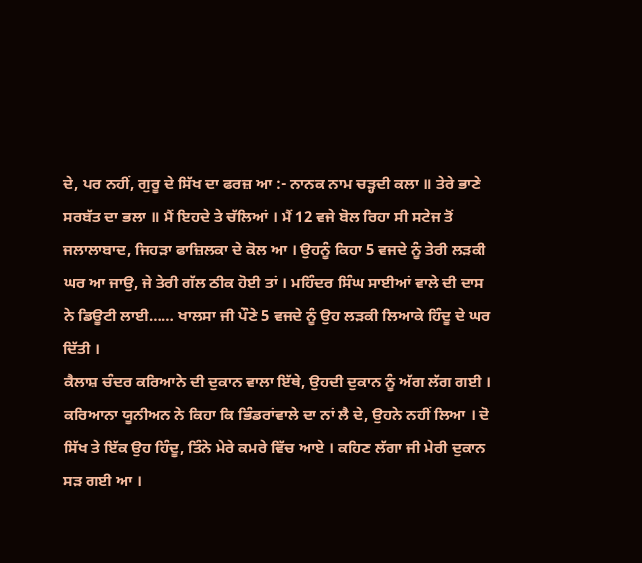ਦੇ, ਪਰ ਨਹੀਂ, ਗੁਰੂ ਦੇ ਸਿੱਖ ਦਾ ਫਰਜ਼ ਆ :- ਨਾਨਕ ਨਾਮ ਚੜ੍ਹਦੀ ਕਲਾ ॥ ਤੇਰੇ ਭਾਣੇ ਸਰਬੱਤ ਦਾ ਭਲਾ ॥ ਮੈਂ ਇਹਦੇ ਤੇ ਚੱਲਿਆਂ । ਮੈਂ 12 ਵਜੇ ਬੋਲ ਰਿਹਾ ਸੀ ਸਟੇਜ ਤੋਂ ਜਲਾਲਾਬਾਦ, ਜਿਹੜਾ ਫਾਜ਼ਿਲਕਾ ਦੇ ਕੋਲ ਆ । ਉਹਨੂੰ ਕਿਹਾ 5 ਵਜਦੇ ਨੂੰ ਤੇਰੀ ਲੜਕੀ ਘਰ ਆ ਜਾਉ, ਜੇ ਤੇਰੀ ਗੱਲ ਠੀਕ ਹੋਈ ਤਾਂ । ਮਹਿੰਦਰ ਸਿੰਘ ਸਾਈਆਂ ਵਾਲੇ ਦੀ ਦਾਸ ਨੇ ਡਿਊਟੀ ਲਾਈ…… ਖਾਲਸਾ ਜੀ ਪੌਣੇ 5 ਵਜਦੇ ਨੂੰ ਉਹ ਲੜਕੀ ਲਿਆਕੇ ਹਿੰਦੂ ਦੇ ਘਰ ਦਿੱਤੀ ।
ਕੈਲਾਸ਼ ਚੰਦਰ ਕਰਿਆਨੇ ਦੀ ਦੁਕਾਨ ਵਾਲਾ ਇੱਥੇ, ਉਹਦੀ ਦੁਕਾਨ ਨੂੰ ਅੱਗ ਲੱਗ ਗਈ । ਕਰਿਆਨਾ ਯੂਨੀਅਨ ਨੇ ਕਿਹਾ ਕਿ ਭਿੰਡਰਾਂਵਾਲੇ ਦਾ ਨਾਂ ਲੈ ਦੇ, ਉਹਨੇ ਨਹੀਂ ਲਿਆ । ਦੋ ਸਿੱਖ ਤੇ ਇੱਕ ਉਹ ਹਿੰਦੂ, ਤਿੰਨੇ ਮੇਰੇ ਕਮਰੇ ਵਿੱਚ ਆਏ । ਕਹਿਣ ਲੱਗਾ ਜੀ ਮੇਰੀ ਦੁਕਾਨ ਸੜ ਗਈ ਆ ।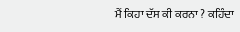ਮੈਂ ਕਿਹਾ ਦੱਸ ਕੀ ਕਰਨਾ ? ਕਹਿੰਦਾ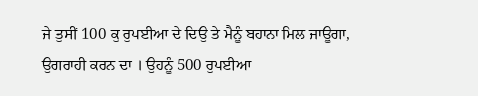ਜੇ ਤੁਸੀਂ 100 ਕੁ ਰੁਪਈਆ ਦੇ ਦਿਉ ਤੇ ਮੈਨੂੰ ਬਹਾਨਾ ਮਿਲ ਜਾਊਗਾ, ਉਗਰਾਹੀ ਕਰਨ ਦਾ । ਉਹਨੂੰ 500 ਰੁਪਈਆ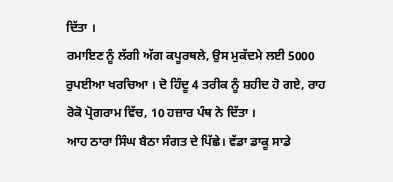ਦਿੱਤਾ ।
ਰਮਾਇਣ ਨੂੰ ਲੱਗੀ ਅੱਗ ਕਪੂਰਥਲੇ, ਉਸ ਮੁਕੱਦਮੇ ਲਈ 5000 ਰੁਪਈਆ ਖਰਚਿਆ । ਦੋ ਹਿੰਦੂ 4 ਤਰੀਕ ਨੂੰ ਸ਼ਹੀਦ ਹੋ ਗਏ, ਰਾਹ ਰੋਕੋ ਪ੍ਰੋਗਰਾਮ ਵਿੱਚ, 10 ਹਜ਼ਾਰ ਪੰਥ ਨੇ ਦਿੱਤਾ ।
ਆਹ ਠਾਰਾ ਸਿੰਘ ਬੈਠਾ ਸੰਗਤ ਦੇ ਪਿੱਛੇ। ਵੱਡਾ ਡਾਕੂ ਸਾਡੇ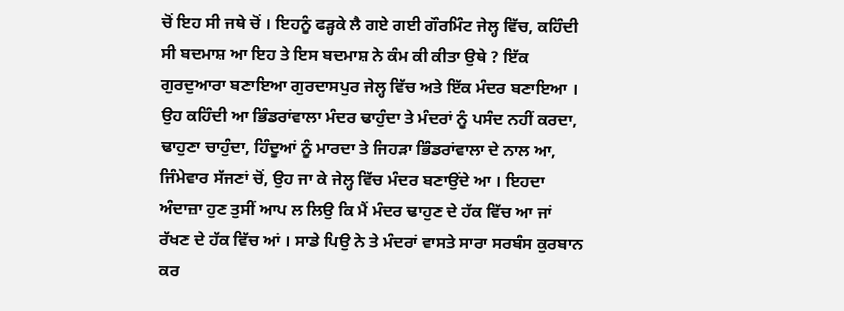ਚੋਂ ਇਹ ਸੀ ਜਥੇ ਚੋਂ । ਇਹਨੂੰ ਫੜ੍ਹਕੇ ਲੈ ਗਏ ਗਈ ਗੌਰਮਿੰਟ ਜੇਲ੍ਹ ਵਿੱਚ, ਕਹਿੰਦੀ ਸੀ ਬਦਮਾਸ਼ ਆ ਇਹ ਤੇ ਇਸ ਬਦਮਾਸ਼ ਨੇ ਕੰਮ ਕੀ ਕੀਤਾ ਉਥੇ ? ਇੱਕ ਗੁਰਦੁਆਰਾ ਬਣਾਇਆ ਗੁਰਦਾਸਪੁਰ ਜੇਲ੍ਹ ਵਿੱਚ ਅਤੇ ਇੱਕ ਮੰਦਰ ਬਣਾਇਆ । ਉਹ ਕਹਿੰਦੀ ਆ ਭਿੰਡਰਾਂਵਾਲਾ ਮੰਦਰ ਢਾਹੁੰਦਾ ਤੇ ਮੰਦਰਾਂ ਨੂੰ ਪਸੰਦ ਨਹੀਂ ਕਰਦਾ, ਢਾਹੁਣਾ ਚਾਹੁੰਦਾ, ਹਿੰਦੂਆਂ ਨੂੰ ਮਾਰਦਾ ਤੇ ਜਿਹੜਾ ਭਿੰਡਰਾਂਵਾਲਾ ਦੇ ਨਾਲ ਆ, ਜਿੰਮੇਵਾਰ ਸੱਜਣਾਂ ਚੋਂ, ਉਹ ਜਾ ਕੇ ਜੇਲ੍ਹ ਵਿੱਚ ਮੰਦਰ ਬਣਾਉਂਦੇ ਆ । ਇਹਦਾ ਅੰਦਾਜ਼ਾ ਹੁਣ ਤੁਸੀਂ ਆਪ ਲ ਲਿਉ ਕਿ ਮੈਂ ਮੰਦਰ ਢਾਹੁਣ ਦੇ ਹੱਕ ਵਿੱਚ ਆ ਜਾਂ ਰੱਖਣ ਦੇ ਹੱਕ ਵਿੱਚ ਆਂ । ਸਾਡੇ ਪਿਉ ਨੇ ਤੇ ਮੰਦਰਾਂ ਵਾਸਤੇ ਸਾਰਾ ਸਰਬੰਸ ਕੁਰਬਾਨ ਕਰ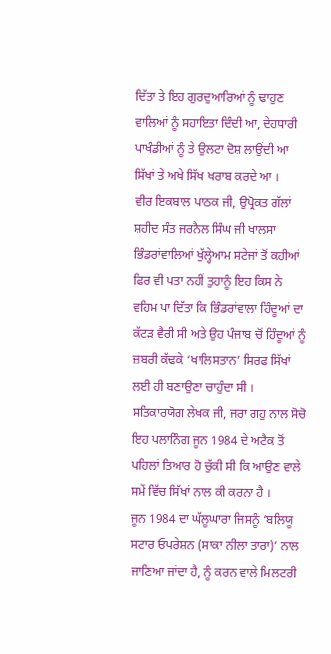ਦਿੱਤਾ ਤੇ ਇਹ ਗੁਰਦੁਆਰਿਆਂ ਨੂੰ ਢਾਹੁਣ ਵਾਲਿਆਂ ਨੂੰ ਸਹਾਇਤਾ ਦਿੰਦੀ ਆ, ਦੇਹਧਾਰੀ ਪਾਖੰਡੀਆਂ ਨੂੰ ਤੇ ਉਲਟਾ ਦੋਸ਼ ਲਾਉਂਦੀ ਆ ਸਿੱਖਾਂ ਤੇ ਅਖੇ ਸਿੱਖ ਖਰਾਬ ਕਰਦੇ ਆ ।
ਵੀਰ ਇਕਬਾਲ ਪਾਠਕ ਜੀ, ਉਪ੍ਰੋਕਤ ਗੱਲਾਂ ਸ਼ਹੀਦ ਸੰਤ ਜਰਨੈਲ ਸਿੰਘ ਜੀ ਖਾਲਸਾ ਭਿੰਡਰਾਂਵਾਲਿਆਂ ਖੁੱਲ੍ਹੇਆਮ ਸਟੇਜਾਂ ਤੋਂ ਕਹੀਆਂ ਫਿਰ ਵੀ ਪਤਾ ਨਹੀਂ ਤੁਹਾਨੂੰ ਇਹ ਕਿਸ ਨੇ ਵਹਿਮ ਪਾ ਦਿੱਤਾ ਕਿ ਭਿੰਡਰਾਂਵਾਲਾ ਹਿੰਦੂਆਂ ਦਾ ਕੱਟੜ ਵੈਰੀ ਸੀ ਅਤੇ ਉਹ ਪੰਜਾਬ ਚੋਂ ਹਿੰਦੂਆਂ ਨੂੰ ਜ਼ਬਰੀ ਕੱਢਕੇ ‘ਖਾਲਿਸਤਾਨ’ ਸਿਰਫ ਸਿੱਖਾਂ ਲਈ ਹੀ ਬਣਾਉਣਾ ਚਾਹੁੰਦਾ ਸੀ ।
ਸਤਿਕਾਰਯੋਗ ਲੇਖਕ ਜੀ, ਜਰਾ ਗਹੁ ਨਾਲ ਸੋਚੋ ਇਹ ਪਲਾਨਿੰਗ ਜੂਨ 1984 ਦੇ ਅਟੈਕ ਤੋਂ ਪਹਿਲਾਂ ਤਿਆਰ ਹੋ ਚੁੱਕੀ ਸੀ ਕਿ ਆਉਣ ਵਾਲੇ ਸਮੇਂ ਵਿੱਚ ਸਿੱਖਾਂ ਨਾਲ ਕੀ ਕਰਨਾ ਹੈ ।
ਜੂਨ 1984 ਦਾ ਘੱਲੂਘਾਰਾ ਜਿਸਨੂੰ ‘ਬਲਿਯੂ ਸਟਾਰ ਓਪਰੇਸ਼ਨ (ਸਾਕਾ ਨੀਲਾ ਤਾਰਾ)’ ਨਾਲ ਜਾਣਿਆ ਜਾਂਦਾ ਹੈ, ਨੂੰ ਕਰਨ ਵਾਲੇ ਮਿਲਟਰੀ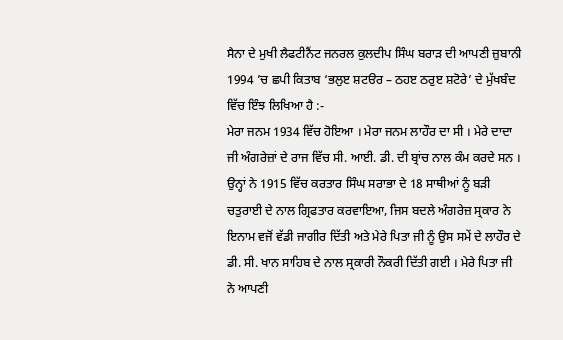ਸੈਨਾ ਦੇ ਮੁਖੀ ਲੈਫਟੀਨੈਂਟ ਜਨਰਲ ਕੁਲਦੀਪ ਸਿੰਘ ਬਰਾੜ ਦੀ ਆਪਣੀ ਜ਼ੁਬਾਨੀ 1994 ’ਚ ਛਪੀ ਕਿਤਾਬ ‘ਭਲੁੲ ਸ਼ਟੳਰ – ਠਹੲ ਠਰੁੲ ਸ਼ਟੋਰੇ’ ਦੇ ਮੁੱਖਬੰਦ ਵਿੱਚ ਇੰਝ ਲਿਖਿਆ ਹੈ :-
ਮੇਰਾ ਜਨਮ 1934 ਵਿੱਚ ਹੋਇਆ । ਮੇਰਾ ਜਨਮ ਲਾਹੌਰ ਦਾ ਸੀ । ਮੇਰੇ ਦਾਦਾ ਜੀ ਅੰਗਰੇਜ਼ਾਂ ਦੇ ਰਾਜ ਵਿੱਚ ਸੀ. ਆਈ. ਡੀ. ਦੀ ਬ੍ਰਾਂਚ ਨਾਲ ਕੰਮ ਕਰਦੇ ਸਨ । ਉਨ੍ਹਾਂ ਨੇ 1915 ਵਿੱਚ ਕਰਤਾਰ ਸਿੰਘ ਸਰਾਭਾ ਦੇ 18 ਸਾਥੀਆਂ ਨੂੰ ਬੜੀ ਚਤੁਰਾਈ ਦੇ ਨਾਲ ਗ੍ਰਿਫਤਾਰ ਕਰਵਾਇਆ, ਜਿਸ ਬਦਲੇ ਅੰਗਰੇਜ਼ ਸ੍ਰਕਾਰ ਨੇ ਇਨਾਮ ਵਜੋਂ ਵੱਡੀ ਜਾਗੀਰ ਦਿੱਤੀ ਅਤੇ ਮੇਰੇ ਪਿਤਾ ਜੀ ਨੂੰ ਉਸ ਸਮੇਂ ਦੇ ਲਾਹੌਰ ਦੇ ਡੀ. ਸੀ. ਖਾਨ ਸਾਹਿਬ ਦੇ ਨਾਲ ਸ੍ਰਕਾਰੀ ਨੌਕਰੀ ਦਿੱਤੀ ਗਈ । ਮੇਰੇ ਪਿਤਾ ਜੀ ਨੇ ਆਪਣੀ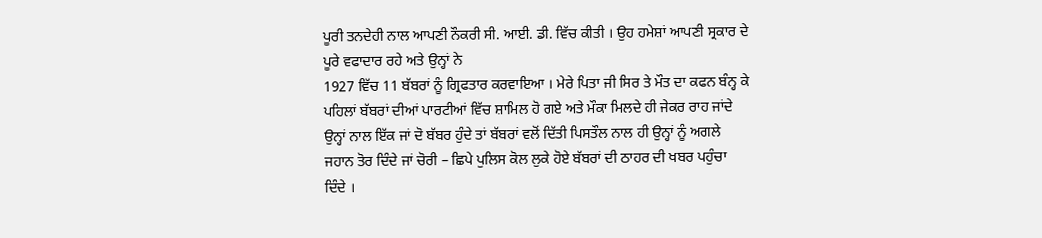ਪੂਰੀ ਤਨਦੇਹੀ ਨਾਲ ਆਪਣੀ ਨੌਕਰੀ ਸੀ. ਆਈ. ਡੀ. ਵਿੱਚ ਕੀਤੀ । ਉਹ ਹਮੇਸ਼ਾਂ ਆਪਣੀ ਸ੍ਰਕਾਰ ਦੇ ਪੂਰੇ ਵਫਾਦਾਰ ਰਹੇ ਅਤੇ ਉਨ੍ਹਾਂ ਨੇ
1927 ਵਿੱਚ 11 ਬੱਬਰਾਂ ਨੂੰ ਗ੍ਰਿਫਤਾਰ ਕਰਵਾਇਆ । ਮੇਰੇ ਪਿਤਾ ਜੀ ਸਿਰ ਤੇ ਮੌਤ ਦਾ ਕਫਨ ਬੰਨ੍ਹ ਕੇ ਪਹਿਲਾਂ ਬੱਬਰਾਂ ਦੀਆਂ ਪਾਰਟੀਆਂ ਵਿੱਚ ਸ਼ਾਮਿਲ ਹੋ ਗਏ ਅਤੇ ਮੌਕਾ ਮਿਲਦੇ ਹੀ ਜੇਕਰ ਰਾਹ ਜਾਂਦੇ ਉਨ੍ਹਾਂ ਨਾਲ ਇੱਕ ਜਾਂ ਦੋ ਬੱਬਰ ਹੁੰਦੇ ਤਾਂ ਬੱਬਰਾਂ ਵਲੋਂ ਦਿੱਤੀ ਪਿਸਤੌਲ ਨਾਲ ਹੀ ਉਨ੍ਹਾਂ ਨੂੰ ਅਗਲੇ ਜਹਾਨ ਤੋਰ ਦਿੰਦੇ ਜਾਂ ਚੋਰੀ – ਛਿਪੇ ਪੁਲਿਸ ਕੋਲ ਲੁਕੇ ਹੋਏ ਬੱਬਰਾਂ ਦੀ ਠਾਹਰ ਦੀ ਖਬਰ ਪਹੁੰਚਾ ਦਿੰਦੇ ।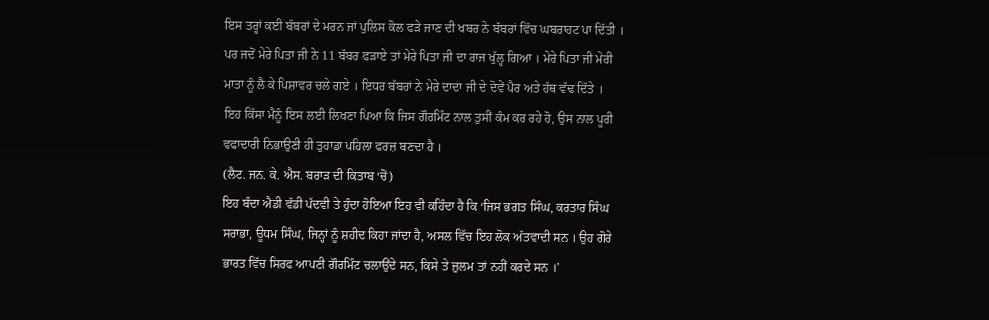ਇਸ ਤਰ੍ਹਾਂ ਕਈ ਬੱਬਰਾਂ ਦੇ ਮਰਨ ਜਾਂ ਪੁਲਿਸ ਕੋਲ ਫੜੇ ਜਾਣ ਦੀ ਖਬਰ ਨੇ ਬੱਬਰਾਂ ਵਿੱਚ ਘਬਰਾਹਟ ਪਾ ਦਿੱਤੀ । ਪਰ ਜਦੋਂ ਮੇਰੇ ਪਿਤਾ ਜੀ ਨੇ 11 ਬੱਬਰ ਫੜਾਏ ਤਾਂ ਮੇਰੇ ਪਿਤਾ ਜੀ ਦਾ ਰਾਜ ਖੁੱਲ੍ਹ ਗਿਆ । ਮੇਰੇ ਪਿਤਾ ਜੀ ਮੇਰੀ ਮਾਤਾ ਨੂੰ ਲੈ ਕੇ ਪਿਸ਼ਾਵਰ ਚਲੇ ਗਏ । ਇਧਰ ਬੱਬਰਾਂ ਨੇ ਮੇਰੇ ਦਾਦਾ ਜੀ ਦੇ ਦੋਵੇਂ ਪੈਰ ਅਤੇ ਹੱਥ ਵੱਢ ਦਿੱਤੇ ।
ਇਹ ਕਿੱਸਾ ਮੈਨੂੰ ਇਸ ਲਈ ਲਿਖਣਾ ਪਿਆ ਕਿ ਜਿਸ ਗੌਰਮਿੰਟ ਨਾਲ ਤੁਸੀਂ ਕੰਮ ਕਰ ਰਹੇ ਹੋ, ਉਸ ਨਾਲ ਪੂਰੀ ਵਫਾਦਾਰੀ ਨਿਭਾਉਣੀ ਹੀ ਤੁਹਾਡਾ ਪਹਿਲਾ ਫਰਜ਼ ਬਣਦਾ ਹੈ ।
(ਲੈਟ. ਜਨ. ਕੇ. ਐਸ. ਬਰਾੜ ਦੀ ਕਿਤਾਬ ‘ਚੋਂ)
ਇਹ ਬੰਦਾ ਐਡੀ ਵੱਡੀ ਪੱਦਵੀ ਤੇ ਹੁੰਦਾ ਹੋਇਆ ਇਹ ਵੀ ਕਹਿੰਦਾ ਹੈ ਕਿ ‘ਜਿਸ ਭਗਤ ਸਿੰਘ, ਕਰਤਾਰ ਸਿੰਘ ਸਰਾਭਾ, ਊਧਮ ਸਿੰਘ, ਜਿਨ੍ਹਾਂ ਨੂੰ ਸ਼ਹੀਦ ਕਿਹਾ ਜਾਂਦਾ ਹੈ, ਅਸਲ ਵਿੱਚ ਇਹ ਲੋਕ ਅੱਤਵਾਦੀ ਸਨ । ਉਹ ਗੋਰੇ ਭਾਰਤ ਵਿੱਚ ਸਿਰਫ ਆਪਣੀ ਗੌਰਮਿੰਟ ਚਲਾਉਂਦੇ ਸਨ, ਕਿਸੇ ਤੇ ਜ਼ੁਲਮ ਤਾਂ ਨਹੀਂ ਕਰਦੇ ਸਨ ।’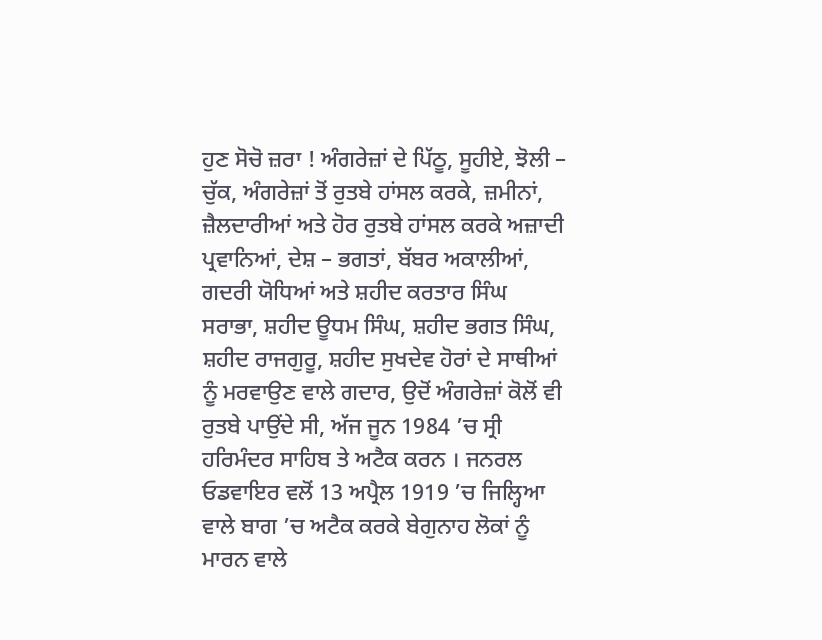ਹੁਣ ਸੋਚੋ ਜ਼ਰਾ ! ਅੰਗਰੇਜ਼ਾਂ ਦੇ ਪਿੱਠੂ, ਸੂਹੀਏ, ਝੋਲੀ – ਚੁੱਕ, ਅੰਗਰੇਜ਼ਾਂ ਤੋਂ ਰੁਤਬੇ ਹਾਂਸਲ ਕਰਕੇ, ਜ਼ਮੀਨਾਂ, ਜ਼ੈਲਦਾਰੀਆਂ ਅਤੇ ਹੋਰ ਰੁਤਬੇ ਹਾਂਸਲ ਕਰਕੇ ਅਜ਼ਾਦੀ ਪ੍ਰਵਾਨਿਆਂ, ਦੇਸ਼ – ਭਗਤਾਂ, ਬੱਬਰ ਅਕਾਲੀਆਂ, ਗਦਰੀ ਯੋਧਿਆਂ ਅਤੇ ਸ਼ਹੀਦ ਕਰਤਾਰ ਸਿੰਘ ਸਰਾਭਾ, ਸ਼ਹੀਦ ਊਧਮ ਸਿੰਘ, ਸ਼ਹੀਦ ਭਗਤ ਸਿੰਘ, ਸ਼ਹੀਦ ਰਾਜਗੁਰੂ, ਸ਼ਹੀਦ ਸੁਖਦੇਵ ਹੋਰਾਂ ਦੇ ਸਾਥੀਆਂ ਨੂੰ ਮਰਵਾਉਣ ਵਾਲੇ ਗਦਾਰ, ਉਦੋਂ ਅੰਗਰੇਜ਼ਾਂ ਕੋਲੋਂ ਵੀ ਰੁਤਬੇ ਪਾਉਂਦੇ ਸੀ, ਅੱਜ ਜੂਨ 1984 ’ਚ ਸ੍ਰੀ ਹਰਿਮੰਦਰ ਸਾਹਿਬ ਤੇ ਅਟੈਕ ਕਰਨ । ਜਨਰਲ ਓਡਵਾਇਰ ਵਲੋਂ 13 ਅਪ੍ਰੈਲ 1919 ’ਚ ਜਿਲ੍ਹਿਆ ਵਾਲੇ ਬਾਗ ’ਚ ਅਟੈਕ ਕਰਕੇ ਬੇਗੁਨਾਹ ਲੋਕਾਂ ਨੂੰ ਮਾਰਨ ਵਾਲੇ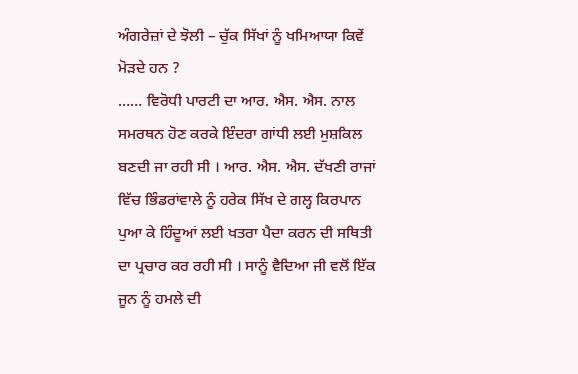ਅੰਗਰੇਜ਼ਾਂ ਦੇ ਝੋਲੀ – ਚੁੱਕ ਸਿੱਖਾਂ ਨੂੰ ਖਮਿਆਯਾ ਕਿਵੇਂ ਮੋੜਦੇ ਹਨ ?
…… ਵਿਰੋਧੀ ਪਾਰਟੀ ਦਾ ਆਰ. ਐਸ. ਐਸ. ਨਾਲ ਸਮਰਥਨ ਹੋਣ ਕਰਕੇ ਇੰਦਰਾ ਗਾਂਧੀ ਲਈ ਮੁਸ਼ਕਿਲ ਬਣਦੀ ਜਾ ਰਹੀ ਸੀ । ਆਰ. ਐਸ. ਐਸ. ਦੱਖਣੀ ਰਾਜਾਂ ਵਿੱਚ ਭਿੰਡਰਾਂਵਾਲੇ ਨੂੰ ਹਰੇਕ ਸਿੱਖ ਦੇ ਗਲ੍ਹ ਕਿਰਪਾਨ ਪੁਆ ਕੇ ਹਿੰਦੂਆਂ ਲਈ ਖਤਰਾ ਪੈਦਾ ਕਰਨ ਦੀ ਸਥਿਤੀ ਦਾ ਪ੍ਰਚਾਰ ਕਰ ਰਹੀ ਸੀ । ਸਾਨੂੰ ਵੈਦਿਆ ਜੀ ਵਲੋਂ ਇੱਕ ਜੂਨ ਨੂੰ ਹਮਲੇ ਦੀ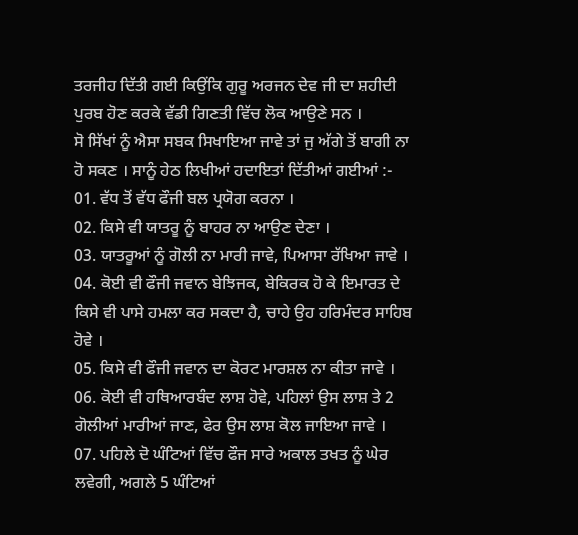ਤਰਜੀਹ ਦਿੱਤੀ ਗਈ ਕਿਉਂਕਿ ਗੁਰੂ ਅਰਜਨ ਦੇਵ ਜੀ ਦਾ ਸ਼ਹੀਦੀ ਪੁਰਬ ਹੋਣ ਕਰਕੇ ਵੱਡੀ ਗਿਣਤੀ ਵਿੱਚ ਲੋਕ ਆਉਣੇ ਸਨ ।
ਸੋ ਸਿੱਖਾਂ ਨੂੰ ਐਸਾ ਸਬਕ ਸਿਖਾਇਆ ਜਾਵੇ ਤਾਂ ਜੁ ਅੱਗੇ ਤੋਂ ਬਾਗੀ ਨਾ ਹੋ ਸਕਣ । ਸਾਨੂੰ ਹੇਠ ਲਿਖੀਆਂ ਹਦਾਇਤਾਂ ਦਿੱਤੀਆਂ ਗਈਆਂ :-
01. ਵੱਧ ਤੋਂ ਵੱਧ ਫੌਜੀ ਬਲ ਪ੍ਰਯੋਗ ਕਰਨਾ ।
02. ਕਿਸੇ ਵੀ ਯਾਤਰੂ ਨੂੰ ਬਾਹਰ ਨਾ ਆਉਣ ਦੇਣਾ ।
03. ਯਾਤਰੂਆਂ ਨੂੰ ਗੋਲੀ ਨਾ ਮਾਰੀ ਜਾਵੇ, ਪਿਆਸਾ ਰੱਖਿਆ ਜਾਵੇ ।
04. ਕੋਈ ਵੀ ਫੌਜੀ ਜਵਾਨ ਬੇਝਿਜਕ, ਬੇਕਿਰਕ ਹੋ ਕੇ ਇਮਾਰਤ ਦੇ ਕਿਸੇ ਵੀ ਪਾਸੇ ਹਮਲਾ ਕਰ ਸਕਦਾ ਹੈ, ਚਾਹੇ ਉਹ ਹਰਿਮੰਦਰ ਸਾਹਿਬ ਹੋਵੇ ।
05. ਕਿਸੇ ਵੀ ਫੌਜੀ ਜਵਾਨ ਦਾ ਕੋਰਟ ਮਾਰਸ਼ਲ ਨਾ ਕੀਤਾ ਜਾਵੇ ।
06. ਕੋਈ ਵੀ ਹਥਿਆਰਬੰਦ ਲਾਸ਼ ਹੋਵੇ, ਪਹਿਲਾਂ ਉਸ ਲਾਸ਼ ਤੇ 2 ਗੋਲੀਆਂ ਮਾਰੀਆਂ ਜਾਣ, ਫੇਰ ਉਸ ਲਾਸ਼ ਕੋਲ ਜਾਇਆ ਜਾਵੇ ।
07. ਪਹਿਲੇ ਦੋ ਘੰਟਿਆਂ ਵਿੱਚ ਫੌਜ ਸਾਰੇ ਅਕਾਲ ਤਖਤ ਨੂੰ ਘੇਰ ਲਵੇਗੀ, ਅਗਲੇ 5 ਘੰਟਿਆਂ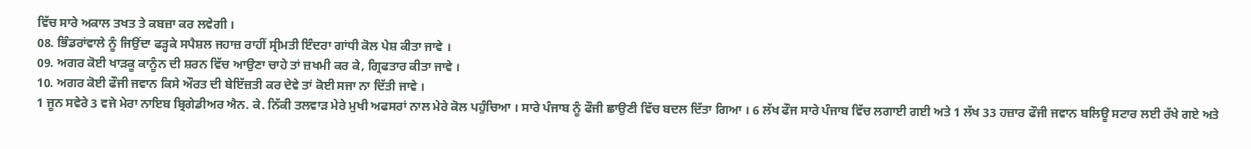ਵਿੱਚ ਸਾਰੇ ਅਕਾਲ ਤਖਤ ਤੇ ਕਬਜ਼ਾ ਕਰ ਲਵੇਗੀ ।
08. ਭਿੰਡਰਾਂਵਾਲੇ ਨੂੰ ਜਿਉਂਦਾ ਫੜ੍ਹਕੇ ਸਪੈਸ਼ਲ ਜਹਾਜ਼ ਰਾਹੀਂ ਸ੍ਰੀਮਤੀ ਇੰਦਰਾ ਗਾਂਧੀ ਕੋਲ ਪੇਸ਼ ਕੀਤਾ ਜਾਵੇ ।
09. ਅਗਰ ਕੋਈ ਖਾੜਕੂ ਕਾਨੂੰਨ ਦੀ ਸ਼ਰਨ ਵਿੱਚ ਆਉਣਾ ਚਾਹੇ ਤਾਂ ਜ਼ਖਮੀ ਕਰ ਕੇ, ਗ੍ਰਿਫਤਾਰ ਕੀਤਾ ਜਾਵੇ ।
10. ਅਗਰ ਕੋਈ ਫੌਜੀ ਜਵਾਨ ਕਿਸੇ ਔਰਤ ਦੀ ਬੇਇੱਜ਼ਤੀ ਕਰ ਦੇਵੇ ਤਾਂ ਕੋਈ ਸਜਾ ਨਾ ਦਿੱਤੀ ਜਾਵੇ ।
1 ਜੂਨ ਸਵੇਰੇ 3 ਵਜੇ ਮੇਰਾ ਨਾਇਬ ਬ੍ਰਿਗੇਡੀਅਰ ਐਨ. ਕੇ. ਨਿੱਕੀ ਤਲਵਾੜ ਮੇਰੇ ਮੁਖੀ ਅਫਸਰਾਂ ਨਾਲ ਮੇਰੇ ਕੋਲ ਪਹੁੰਚਿਆ । ਸਾਰੇ ਪੰਜਾਬ ਨੂੰ ਫੌਜੀ ਛਾਉਣੀ ਵਿੱਚ ਬਦਲ ਦਿੱਤਾ ਗਿਆ । 6 ਲੱਖ ਫੌਜ ਸਾਰੇ ਪੰਜਾਬ ਵਿੱਚ ਲਗਾਈ ਗਈ ਅਤੇ 1 ਲੱਖ 33 ਹਜ਼ਾਰ ਫੌਜੀ ਜਵਾਨ ਬਲਿਊ ਸਟਾਰ ਲਈ ਰੱਖੇ ਗਏ ਅਤੇ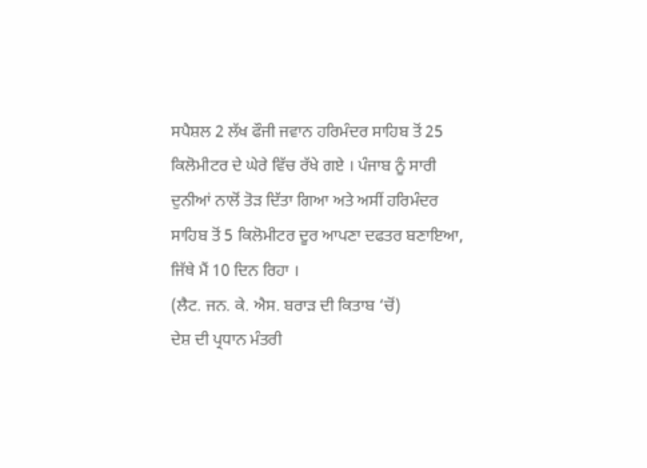ਸਪੈਸ਼ਲ 2 ਲੱਖ ਫੌਜੀ ਜਵਾਨ ਹਰਿਮੰਦਰ ਸਾਹਿਬ ਤੋਂ 25 ਕਿਲੋਮੀਟਰ ਦੇ ਘੇਰੇ ਵਿੱਚ ਰੱਖੇ ਗਏ । ਪੰਜਾਬ ਨੂੰ ਸਾਰੀ ਦੁਨੀਆਂ ਨਾਲੋਂ ਤੋੜ ਦਿੱਤਾ ਗਿਆ ਅਤੇ ਅਸੀਂ ਹਰਿਮੰਦਰ ਸਾਹਿਬ ਤੋਂ 5 ਕਿਲੋਮੀਟਰ ਦੂਰ ਆਪਣਾ ਦਫਤਰ ਬਣਾਇਆ, ਜਿੱਥੇ ਮੈਂ 10 ਦਿਨ ਰਿਹਾ ।
(ਲੈਟ. ਜਨ. ਕੇ. ਐਸ. ਬਰਾੜ ਦੀ ਕਿਤਾਬ ‘ਚੋਂ)
ਦੇਸ਼ ਦੀ ਪ੍ਰਧਾਨ ਮੰਤਰੀ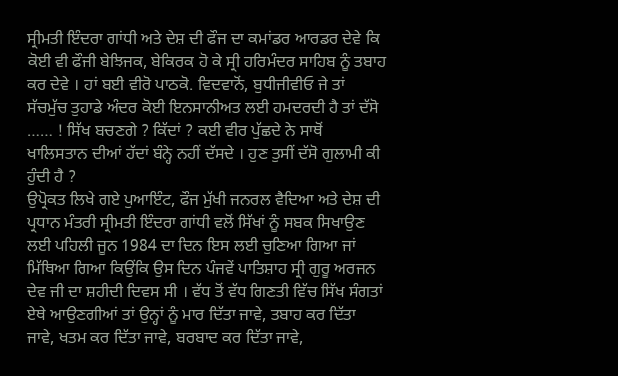ਸ੍ਰੀਮਤੀ ਇੰਦਰਾ ਗਾਂਧੀ ਅਤੇ ਦੇਸ਼ ਦੀ ਫੌਜ ਦਾ ਕਮਾਂਡਰ ਆਰਡਰ ਦੇਵੇ ਕਿ ਕੋਈ ਵੀ ਫੌਜੀ ਬੇਝਿਜਕ, ਬੇਕਿਰਕ ਹੋ ਕੇ ਸ੍ਰੀ ਹਰਿਮੰਦਰ ਸਾਹਿਬ ਨੂੰ ਤਬਾਹ ਕਰ ਦੇਵੇ । ਹਾਂ ਬਈ ਵੀਰੋ ਪਾਠਕੋ. ਵਿਦਵਾਨੋਂ, ਬੁਧੀਜੀਵੀਓ ਜੇ ਤਾਂ ਸੱਚਮੁੱਚ ਤੁਹਾਡੇ ਅੰਦਰ ਕੋਈ ਇਨਸਾਨੀਅਤ ਲਈ ਹਮਦਰਦੀ ਹੈ ਤਾਂ ਦੱਸੋ …… ! ਸਿੱਖ ਬਚਣਗੇ ? ਕਿੱਦਾਂ ? ਕਈ ਵੀਰ ਪੁੱਛਦੇ ਨੇ ਸਾਥੋਂ ਖਾਲਿਸਤਾਨ ਦੀਆਂ ਹੱਦਾਂ ਬੰਨ੍ਹੇ ਨਹੀਂ ਦੱਸਦੇ । ਹੁਣ ਤੁਸੀਂ ਦੱਸੋ ਗੁਲਾਮੀ ਕੀ ਹੁੰਦੀ ਹੈ ?
ਉਪ੍ਰੋਕਤ ਲਿਖੇ ਗਏ ਪੁਆਇੰਟ, ਫੌਜ ਮੁੱਖੀ ਜਨਰਲ ਵੈਦਿਆ ਅਤੇ ਦੇਸ਼ ਦੀ ਪ੍ਰਧਾਨ ਮੰਤਰੀ ਸ੍ਰੀਮਤੀ ਇੰਦਰਾ ਗਾਂਧੀ ਵਲੋਂ ਸਿੱਖਾਂ ਨੂੰ ਸਬਕ ਸਿਖਾਉਣ ਲਈ ਪਹਿਲੀ ਜੂਨ 1984 ਦਾ ਦਿਨ ਇਸ ਲਈ ਚੁਣਿਆ ਗਿਆ ਜਾਂ ਮਿੱਥਿਆ ਗਿਆ ਕਿਉਂਕਿ ਉਸ ਦਿਨ ਪੰਜਵੇਂ ਪਾਤਿਸ਼ਾਹ ਸ੍ਰੀ ਗੁਰੂ ਅਰਜਨ ਦੇਵ ਜੀ ਦਾ ਸ਼ਹੀਦੀ ਦਿਵਸ ਸੀ । ਵੱਧ ਤੋਂ ਵੱਧ ਗਿਣਤੀ ਵਿੱਚ ਸਿੱਖ ਸੰਗਤਾਂ ਏਥੇ ਆਉਣਗੀਆਂ ਤਾਂ ਉਨ੍ਹਾਂ ਨੂੰ ਮਾਰ ਦਿੱਤਾ ਜਾਵੇ, ਤਬਾਹ ਕਰ ਦਿੱਤਾ ਜਾਵੇ, ਖਤਮ ਕਰ ਦਿੱਤਾ ਜਾਵੇ, ਬਰਬਾਦ ਕਰ ਦਿੱਤਾ ਜਾਵੇ,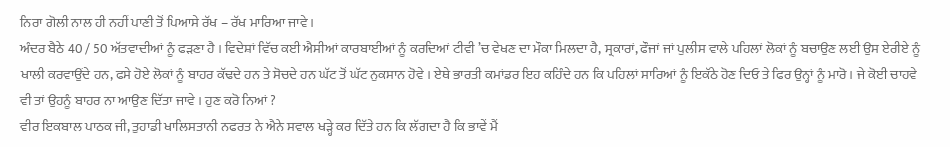ਨਿਰਾ ਗੋਲੀ ਨਾਲ ਹੀ ਨਹੀਂ ਪਾਣੀ ਤੋਂ ਪਿਆਸੇ ਰੱਖ – ਰੱਖ ਮਾਰਿਆ ਜਾਵੇ ।
ਅੰਦਰ ਬੈਠੇ 40 / 50 ਅੱਤਵਾਦੀਆਂ ਨੂੰ ਫੜਣਾ ਹੈ । ਵਿਦੇਸ਼ਾਂ ਵਿੱਚ ਕਈ ਐਸੀਆਂ ਕਾਰਬਾਈਆਂ ਨੂੰ ਕਰਦਿਆਂ ਟੀਵੀ ’ਚ ਵੇਖਣ ਦਾ ਮੌਕਾ ਮਿਲਦਾ ਹੈ, ਸ੍ਰਕਾਰਾਂ, ਫੌਜਾਂ ਜਾਂ ਪੁਲੀਸ ਵਾਲੇ ਪਹਿਲਾਂ ਲੋਕਾਂ ਨੂੰ ਬਚਾਉਣ ਲਈ ਉਸ ਏਰੀਏ ਨੂੰ ਖਾਲੀ ਕਰਵਾਉਂਦੇ ਹਨ, ਫਸੇ ਹੋਏ ਲੋਕਾਂ ਨੂੰ ਬਾਹਰ ਕੱਢਦੇ ਹਨ ਤੇ ਸੋਚਦੇ ਹਨ ਘੱਟ ਤੋਂ ਘੱਟ ਨੁਕਸਾਨ ਹੋਵੇ । ਏਥੇ ਭਾਰਤੀ ਕਮਾਂਡਰ ਇਹ ਕਹਿੰਦੇ ਹਨ ਕਿ ਪਹਿਲਾਂ ਸਾਰਿਆਂ ਨੂੰ ਇਕੱਠੇ ਹੋਣ ਦਿਓ ਤੇ ਫਿਰ ਉਨ੍ਹਾਂ ਨੂੰ ਮਾਰੋ । ਜੇ ਕੋਈ ਚਾਹਵੇ ਵੀ ਤਾਂ ਉਹਨੂੰ ਬਾਹਰ ਨਾ ਆਉਣ ਦਿੱਤਾ ਜਾਵੇ । ਹੁਣ ਕਰੋ ਨਿਆਂ ?
ਵੀਰ ਇਕਬਾਲ ਪਾਠਕ ਜੀ, ਤੁਹਾਡੀ ਖਾਲਿਸਤਾਨੀ ਨਫਰਤ ਨੇ ਐਨੇ ਸਵਾਲ ਖੜ੍ਹੇ ਕਰ ਦਿੱਤੇ ਹਨ ਕਿ ਲੱਗਦਾ ਹੈ ਕਿ ਭਾਵੇਂ ਮੈਂ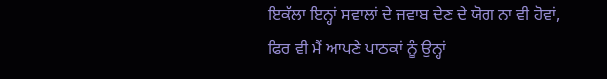ਇਕੱਲਾ ਇਨ੍ਹਾਂ ਸਵਾਲਾਂ ਦੇ ਜਵਾਬ ਦੇਣ ਦੇ ਯੋਗ ਨਾ ਵੀ ਹੋਵਾਂ, ਫਿਰ ਵੀ ਮੈਂ ਆਪਣੇ ਪਾਠਕਾਂ ਨੂੰ ਉਨ੍ਹਾਂ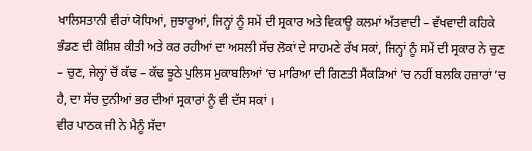ਖਾਲਿਸਤਾਨੀ ਵੀਰਾਂ ਯੋਧਿਆਂ, ਜੁਝਾਰੂਆਂ, ਜਿਨ੍ਹਾਂ ਨੂੰ ਸਮੇਂ ਦੀ ਸ੍ਰਕਾਰ ਅਤੇ ਵਿਕਾਊ ਕਲਮਾਂ ਅੱਤਵਾਦੀ – ਵੱਖਵਾਦੀ ਕਹਿਕੇ ਭੰਡਣ ਦੀ ਕੋਸ਼ਿਸ਼ ਕੀਤੀ ਅਤੇ ਕਰ ਰਹੀਆਂ ਦਾ ਅਸਲੀ ਸੱਚ ਲੋਕਾਂ ਦੇ ਸਾਹਮਣੇ ਰੱਖ ਸਕਾਂ, ਜਿਨ੍ਹਾਂ ਨੂੰ ਸਮੇਂ ਦੀ ਸ੍ਰਕਾਰ ਨੇ ਚੁਣ – ਚੁਣ, ਜੇਲ੍ਹਾਂ ਚੋਂ ਕੱਢ – ਕੱਢ ਝੂਠੇ ਪੁਲਿਸ ਮੁਕਾਬਲਿਆਂ ’ਚ ਮਾਰਿਆ ਦੀ ਗਿਣਤੀ ਸੈਂਕੜਿਆਂ ’ਚ ਨਹੀਂ ਬਲਕਿ ਹਜ਼ਾਰਾਂ ’ਚ ਹੈ, ਦਾ ਸੱਚ ਦੁਨੀਆਂ ਭਰ ਦੀਆਂ ਸ੍ਰਕਾਰਾਂ ਨੂੰ ਵੀ ਦੱਸ ਸਕਾਂ ।
ਵੀਰ ਪਾਠਕ ਜੀ ਨੇ ਮੈਨੂੰ ਸੱਦਾ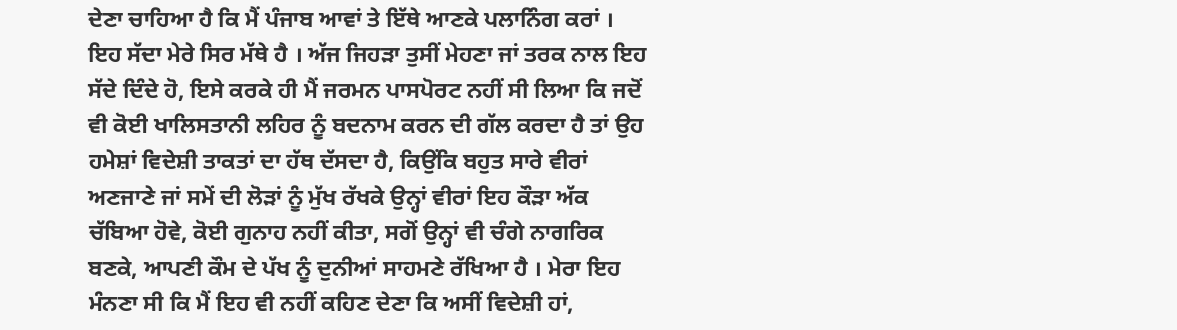ਦੇਣਾ ਚਾਹਿਆ ਹੈ ਕਿ ਮੈਂ ਪੰਜਾਬ ਆਵਾਂ ਤੇ ਇੱਥੇ ਆਣਕੇ ਪਲਾਨਿੰਗ ਕਰਾਂ । ਇਹ ਸੱਦਾ ਮੇਰੇ ਸਿਰ ਮੱਥੇ ਹੈ । ਅੱਜ ਜਿਹੜਾ ਤੁਸੀਂ ਮੇਹਣਾ ਜਾਂ ਤਰਕ ਨਾਲ ਇਹ ਸੱਦੇ ਦਿੰਦੇ ਹੋ, ਇਸੇ ਕਰਕੇ ਹੀ ਮੈਂ ਜਰਮਨ ਪਾਸਪੋਰਟ ਨਹੀਂ ਸੀ ਲਿਆ ਕਿ ਜਦੋਂ ਵੀ ਕੋਈ ਖਾਲਿਸਤਾਨੀ ਲਹਿਰ ਨੂੰ ਬਦਨਾਮ ਕਰਨ ਦੀ ਗੱਲ ਕਰਦਾ ਹੈ ਤਾਂ ਉਹ ਹਮੇਸ਼ਾਂ ਵਿਦੇਸ਼ੀ ਤਾਕਤਾਂ ਦਾ ਹੱਥ ਦੱਸਦਾ ਹੈ, ਕਿਉਂਕਿ ਬਹੁਤ ਸਾਰੇ ਵੀਰਾਂ ਅਣਜਾਣੇ ਜਾਂ ਸਮੇਂ ਦੀ ਲੋੜਾਂ ਨੂੰ ਮੁੱਖ ਰੱਖਕੇ ਉਨ੍ਹਾਂ ਵੀਰਾਂ ਇਹ ਕੌੜਾ ਅੱਕ ਚੱਬਿਆ ਹੋਵੇ, ਕੋਈ ਗੁਨਾਹ ਨਹੀਂ ਕੀਤਾ, ਸਗੋਂ ਉਨ੍ਹਾਂ ਵੀ ਚੰਗੇ ਨਾਗਰਿਕ ਬਣਕੇ, ਆਪਣੀ ਕੌਮ ਦੇ ਪੱਖ ਨੂੰ ਦੁਨੀਆਂ ਸਾਹਮਣੇ ਰੱਖਿਆ ਹੈ । ਮੇਰਾ ਇਹ ਮੰਨਣਾ ਸੀ ਕਿ ਮੈਂ ਇਹ ਵੀ ਨਹੀਂ ਕਹਿਣ ਦੇਣਾ ਕਿ ਅਸੀਂ ਵਿਦੇਸ਼ੀ ਹਾਂ,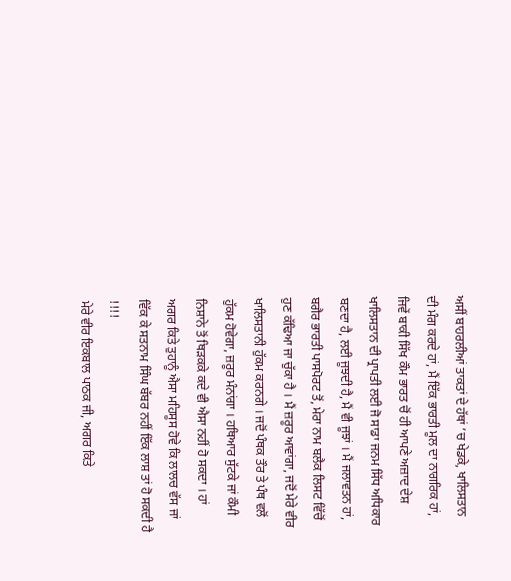ਅਸੀਂ ਬਾਹਰਲੀਆਂ ਤਾਕਤਾਂ ਦੇ ਹੱਥਾਂ ’ਚ ਖੇਡਕੇ, ਖਾਲਿਸਤਾਨ ਦੀ ਮੰਗ ਕਰਦੇ ਹਾਂ, ਮੈਂ ਇੱਕ ਭਾਰਤੀ ਮੂਲ ਦਾ ਨਾਗਰਿਕ ਹਾਂ, ਜਿਵੇਂ ਬਾਕੀ ਸਿੱਖ ਕੌਮ ਭਾਰਤ ਚੋਂ ਹੀ ਆਪਣੇ ਅਜ਼ਾਦ ਦੇਸ਼ ਖਾਲਿਸਤਾਨ ਦੀ ਪ੍ਰਾਪਤੀ ਲਈ ਜੋ ਸਾਡਾ ਜਨਮ ਸਿੱਧ ਅਧਿਕਾਰ ਬਣਦਾ ਹੈ, ਲਈ ਜੂਝਦੀ ਹੈ, ਮੈਂ ਵੀ ਜੂਝਾਂ । ਮੈਂ ਜਲਾਵਤਨ ਹਾਂ, ਬਗੈਰ ਭਾਰਤੀ ਪਾਸਪੋਰਟ ਤੋਂ, ਮੇਰਾ ਨਾਮ ਬਲੈਕ ਲਿਸਟ ਵਿੱਚੋਂ ਹੁਣ ਕੱਢਿਆ ਜਾ ਚੁੱਕਾ ਹੈ । ਮੈਂ ਜ਼ਰੂਰ ਆਵਾਂਗਾ, ਜਦੋਂ ਮੇਰੇ ਵੀਰ ਖਾਲਿਸਤਾਨੀ ਹੁੱਕਮ ਕਰਨਗੇ । ਜਦੋਂ ਪੰਥਕ ਤੌਰ ਤੇ ਪੰਥ ਵਲੋਂ ਹੁੱਕਮ ਹੋਵੇਗਾ, ਜ਼ਰੂਰ ਮੰਨਾਂਗਾ । ਹਥਿਆਰ ਸੁੱਟਕੇ ਜਾਂ ਕੌਮੀ ਨਿਸ਼ਾਨੇ ਤੋਂ ਥਿੜਕਕੇ ਕਦੇ ਵੀ ਐਸਾ ਨਹੀਂ ਹੋ ਸਕਦਾ । ਹਾਂ ਅਗਰ ਕਿਤੇ ਤੁਹਾਨੂੰ ਐਸਾ ਮਹਿਸੂਸ ਹੋਵੇ ਕਿ ਲਾਲਚ ਵੱਸ ਜਾਂ ਵਿੱਕ ਕੇ ਸਤਨਾਮ ਸਿੰਘ ਬੱਬਰ ਨਹੀਂ ਇੱਕ ਲਾਸ਼ ਤਾਂ ਹੋ ਸਕਦੀ ਹੈ !!!!
ਮੇਰੇ ਵੀਰ ਇਕਬਾਲ ਪਾਠਕ ਜੀ, ਅਗਰ ਕਿਤੇ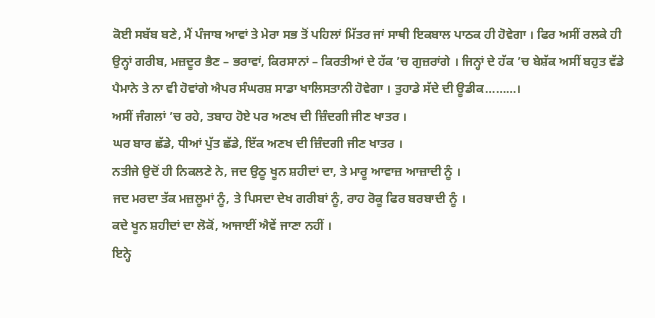ਕੋਈ ਸਬੱਬ ਬਣੇ, ਮੈਂ ਪੰਜਾਬ ਆਵਾਂ ਤੇ ਮੇਰਾ ਸਭ ਤੋਂ ਪਹਿਲਾਂ ਮਿੱਤਰ ਜਾਂ ਸਾਥੀ ਇਕਬਾਲ ਪਾਠਕ ਹੀ ਹੋਵੇਗਾ । ਫਿਰ ਅਸੀਂ ਰਲਕੇ ਹੀ ਉਨ੍ਹਾਂ ਗਰੀਬ, ਮਜ਼ਦੂਰ ਭੈਣ – ਭਰਾਵਾਂ, ਕਿਰਸਾਨਾਂ – ਕਿਰਤੀਆਂ ਦੇ ਹੱਕ ’ਚ ਗੁਜ਼ਰਾਂਗੇ । ਜਿਨ੍ਹਾਂ ਦੇ ਹੱਕ ’ਚ ਬੇਸ਼ੱਕ ਅਸੀਂ ਬਹੁਤ ਵੱਡੇ ਪੈਮਾਨੇ ਤੇ ਨਾ ਵੀ ਹੋਵਾਂਗੇ ਐਪਰ ਸੰਘਰਸ਼ ਸਾਡਾ ਖਾਲਿਸਤਾਨੀ ਹੋਵੇਗਾ । ਤੁਹਾਡੇ ਸੱਦੇ ਦੀ ਊਡੀਕ………।
ਅਸੀਂ ਜੰਗਲਾਂ ’ਚ ਰਹੇ, ਤਬਾਹ ਹੋਏ ਪਰ ਅਣਖ ਦੀ ਜ਼ਿੰਦਗੀ ਜੀਣ ਖਾਤਰ ।
ਘਰ ਬਾਰ ਛੱਡੇ, ਧੀਆਂ ਪੁੱਤ ਛੱਡੇ, ਇੱਕ ਅਣਖ ਦੀ ਜ਼ਿੰਦਗੀ ਜੀਣ ਖਾਤਰ ।
ਨਤੀਜੇ ਉਦੋਂ ਹੀ ਨਿਕਲਣੇ ਨੇ, ਜਦ ਉਠੂ ਖੂਨ ਸ਼ਹੀਦਾਂ ਦਾ, ਤੇ ਮਾਰੂ ਆਵਾਜ਼ ਆਜ਼ਾਦੀ ਨੂੰ ।
ਜਦ ਮਰਦਾ ਤੱਕ ਮਜ਼ਲੂਮਾਂ ਨੂੰ, ਤੇ ਪਿਸਦਾ ਦੇਖ ਗਰੀਬਾਂ ਨੂੰ, ਰਾਹ ਰੋਕੂ ਫਿਰ ਬਰਬਾਦੀ ਨੂੰ ।
ਕਦੇ ਖੂਨ ਸ਼ਹੀਦਾਂ ਦਾ ਲੋਕੋਂ, ਆਜਾਈਂ ਐਵੇਂ ਜਾਣਾ ਨਹੀਂ ।
ਇਨ੍ਹੇ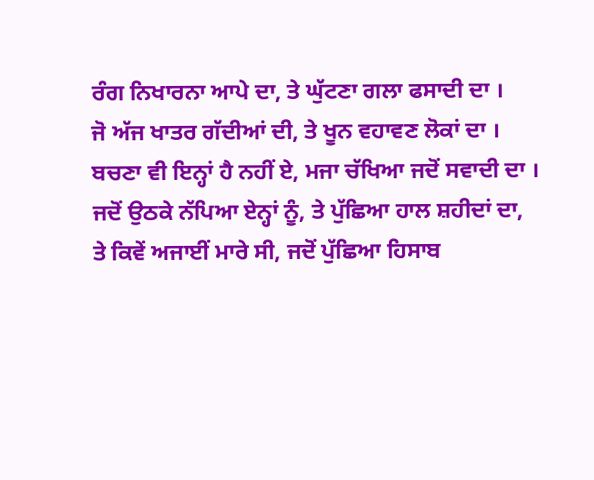ਰੰਗ ਨਿਖਾਰਨਾ ਆਪੇ ਦਾ, ਤੇ ਘੁੱਟਣਾ ਗਲਾ ਫਸਾਦੀ ਦਾ ।
ਜੋ ਅੱਜ ਖਾਤਰ ਗੱਦੀਆਂ ਦੀ, ਤੇ ਖੂਨ ਵਹਾਵਣ ਲੋਕਾਂ ਦਾ ।
ਬਚਣਾ ਵੀ ਇਨ੍ਹਾਂ ਹੈ ਨਹੀਂ ਏ, ਮਜਾ ਚੱਖਿਆ ਜਦੋਂ ਸਵਾਦੀ ਦਾ ।
ਜਦੋਂ ਉਠਕੇ ਨੱਪਿਆ ਏਨ੍ਹਾਂ ਨੂੰ, ਤੇ ਪੁੱਛਿਆ ਹਾਲ ਸ਼ਹੀਦਾਂ ਦਾ,
ਤੇ ਕਿਵੇਂ ਅਜਾਈਂ ਮਾਰੇ ਸੀ, ਜਦੋਂ ਪੁੱਛਿਆ ਹਿਸਾਬ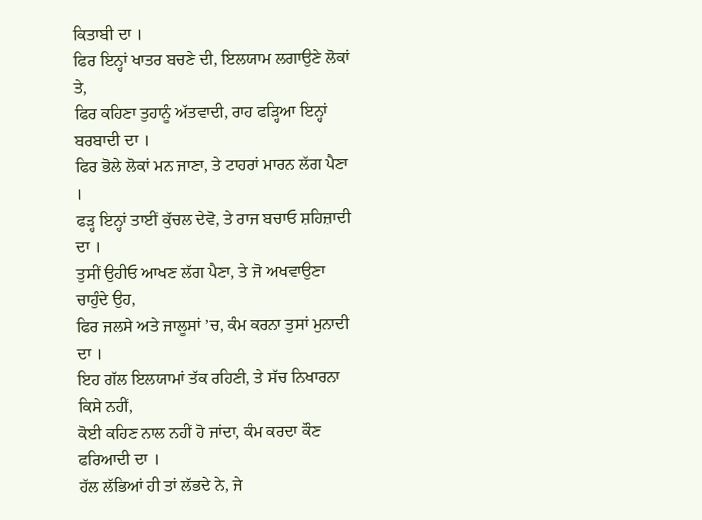ਕਿਤਾਬੀ ਦਾ ।
ਫਿਰ ਇਨ੍ਹਾਂ ਖਾਤਰ ਬਚਣੇ ਦੀ, ਇਲਯਾਮ ਲਗਾਉਣੇ ਲੋਕਾਂ ਤੇ,
ਫਿਰ ਕਹਿਣਾ ਤੁਹਾਨੂੰ ਅੱਤਵਾਦੀ, ਰਾਹ ਫੜ੍ਹਿਆ ਇਨ੍ਹਾਂ ਬਰਬਾਦੀ ਦਾ ।
ਫਿਰ ਭੋਲੇ ਲੋਕਾਂ ਮਨ ਜਾਣਾ, ਤੇ ਟਾਹਰਾਂ ਮਾਰਨ ਲੱਗ ਪੈਣਾ ।
ਫੜ੍ਹ ਇਨ੍ਹਾਂ ਤਾਈਂ ਕੁੱਚਲ ਦੇਵੋ, ਤੇ ਰਾਜ ਬਚਾਓ ਸ਼ਹਿਜ਼ਾਦੀ ਦਾ ।
ਤੁਸੀਂ ਉਹੀਓ ਆਖਣ ਲੱਗ ਪੈਣਾ, ਤੇ ਜੋ ਅਖਵਾਉਣਾ ਚਾਹੁੰਦੇ ਉਹ,
ਫਿਰ ਜਲਸੇ ਅਤੇ ਜਾਲੂਸਾਂ ’ਚ, ਕੰਮ ਕਰਨਾ ਤੁਸਾਂ ਮੁਨਾਦੀ ਦਾ ।
ਇਹ ਗੱਲ ਇਲਯਾਮਾਂ ਤੱਕ ਰਹਿਣੀ, ਤੇ ਸੱਚ ਨਿਖਾਰਨਾ ਕਿਸੇ ਨਹੀਂ,
ਕੋਈ ਕਹਿਣ ਨਾਲ ਨਹੀਂ ਹੋ ਜਾਂਦਾ, ਕੰਮ ਕਰਦਾ ਕੌਣ ਫਰਿਆਦੀ ਦਾ ।
ਹੱਲ ਲੱਭਿਆਂ ਹੀ ਤਾਂ ਲੱਭਦੇ ਨੇ, ਜੇ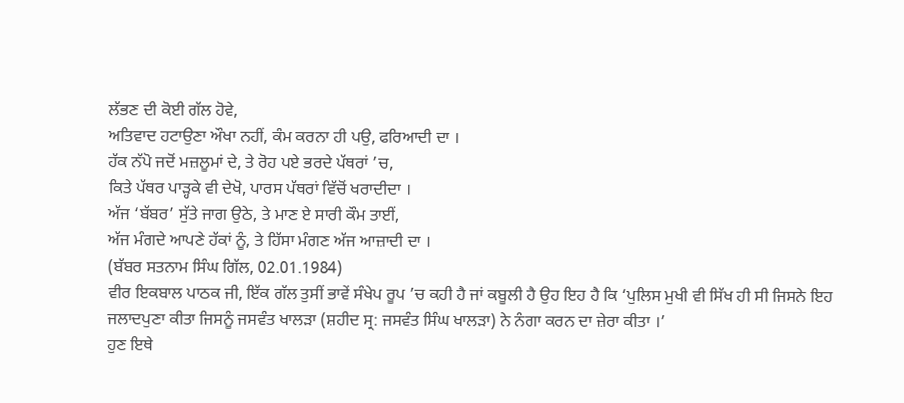ਲੱਭਣ ਦੀ ਕੋਈ ਗੱਲ ਹੋਵੇ,
ਅਤਿਵਾਦ ਹਟਾਉਣਾ ਔਖਾ ਨਹੀਂ, ਕੰਮ ਕਰਨਾ ਹੀ ਪਉ, ਫਰਿਆਦੀ ਦਾ ।
ਹੱਕ ਨੱਪੋ ਜਦੋਂ ਮਜ਼ਲੂਮਾਂ ਦੇ, ਤੇ ਰੋਹ ਪਏ ਭਰਦੇ ਪੱਥਰਾਂ ’ਚ,
ਕਿਤੇ ਪੱਥਰ ਪਾੜ੍ਹਕੇ ਵੀ ਦੇਖੋ, ਪਾਰਸ ਪੱਥਰਾਂ ਵਿੱਚੋਂ ਖਰਾਦੀਦਾ ।
ਅੱਜ ‘ਬੱਬਰ’ ਸੁੱਤੇ ਜਾਗ ਉਠੇ, ਤੇ ਮਾਣ ਏ ਸਾਰੀ ਕੌਮ ਤਾਈਂ,
ਅੱਜ ਮੰਗਦੇ ਆਪਣੇ ਹੱਕਾਂ ਨੂੰ, ਤੇ ਹਿੱਸਾ ਮੰਗਣ ਅੱਜ ਆਜ਼ਾਦੀ ਦਾ ।
(ਬੱਬਰ ਸਤਨਾਮ ਸਿੰਘ ਗਿੱਲ, 02.01.1984)
ਵੀਰ ਇਕਬਾਲ ਪਾਠਕ ਜੀ, ਇੱਕ ਗੱਲ ਤੁਸੀਂ ਭਾਵੇਂ ਸੰਖੇਪ ਰੂਪ ’ਚ ਕਹੀ ਹੈ ਜਾਂ ਕਬੂਲੀ ਹੈ ਉਹ ਇਹ ਹੈ ਕਿ ‘ਪੁਲਿਸ ਮੁਖੀ ਵੀ ਸਿੱਖ ਹੀ ਸੀ ਜਿਸਨੇ ਇਹ ਜਲਾਦਪੁਣਾ ਕੀਤਾ ਜਿਸਨੂੰ ਜਸਵੰਤ ਖਾਲੜਾ (ਸ਼ਹੀਦ ਸ੍ਰ: ਜਸਵੰਤ ਸਿੰਘ ਖਾਲੜਾ) ਨੇ ਨੰਗਾ ਕਰਨ ਦਾ ਜ਼ੇਰਾ ਕੀਤਾ ।’
ਹੁਣ ਇਥੇ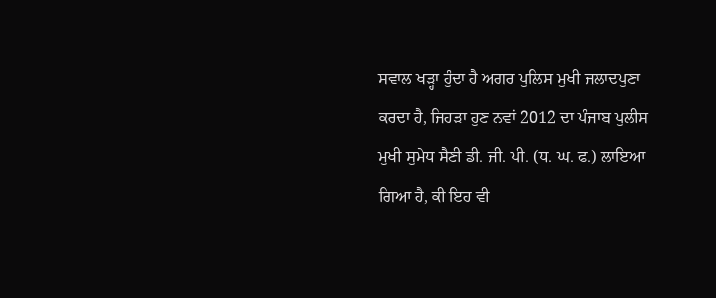ਸਵਾਲ ਖੜ੍ਹਾ ਹੁੰਦਾ ਹੈ ਅਗਰ ਪੁਲਿਸ ਮੁਖੀ ਜਲਾਦਪੁਣਾ ਕਰਦਾ ਹੈ, ਜਿਹੜਾ ਹੁਣ ਨਵਾਂ 2012 ਦਾ ਪੰਜਾਬ ਪੁਲੀਸ ਮੁਖੀ ਸੁਮੇਧ ਸੈਣੀ ਡੀ. ਜੀ. ਪੀ. (ਧ. ਘ. ਫ.) ਲਾਇਆ ਗਿਆ ਹੈ, ਕੀ ਇਹ ਵੀ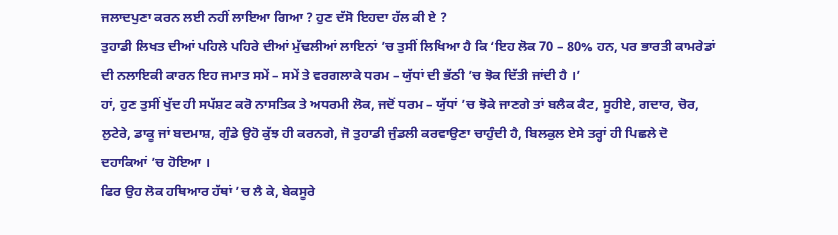ਜਲਾਦਪੁਣਾ ਕਰਨ ਲਈ ਨਹੀਂ ਲਾਇਆ ਗਿਆ ? ਹੁਣ ਦੱਸੋ ਇਹਦਾ ਹੱਲ ਕੀ ਏ ?
ਤੁਹਾਡੀ ਲਿਖਤ ਦੀਆਂ ਪਹਿਲੇ ਪਹਿਰੇ ਦੀਆਂ ਮੁੱਢਲੀਆਂ ਲਾਇਨਾਂ ’ਚ ਤੁਸੀਂ ਲਿਖਿਆ ਹੈ ਕਿ ‘ਇਹ ਲੋਕ 70 – 80% ਹਨ, ਪਰ ਭਾਰਤੀ ਕਾਮਰੇਡਾਂ ਦੀ ਨਲਾਇਕੀ ਕਾਰਨ ਇਹ ਜਮਾਤ ਸਮੇਂ – ਸਮੇਂ ਤੇ ਵਰਗਲਾਕੇ ਧਰਮ – ਯੁੱਧਾਂ ਦੀ ਭੱਠੀ ’ਚ ਝੋਕ ਦਿੱਤੀ ਜਾਂਦੀ ਹੈ ।’
ਹਾਂ, ਹੁਣ ਤੁਸੀਂ ਖੁੱਦ ਹੀ ਸਪੱਸ਼ਟ ਕਰੋ ਨਾਸਤਿਕ ਤੇ ਅਧਰਮੀ ਲੋਕ, ਜਦੋਂ ਧਰਮ – ਯੁੱਧਾਂ ’ਚ ਝੋਕੇ ਜਾਣਗੇ ਤਾਂ ਬਲੈਕ ਕੈਟ, ਸੂਹੀਏ, ਗਦਾਰ, ਚੋਰ, ਲੁਟੇਰੇ, ਡਾਕੂ ਜਾਂ ਬਦਮਾਸ਼, ਗੁੰਡੇ ਉਹੋ ਕੁੱਝ ਹੀ ਕਰਨਗੇ, ਜੋ ਤੁਹਾਡੀ ਜੁੰਡਲੀ ਕਰਵਾਉਣਾ ਚਾਹੁੰਦੀ ਹੈ, ਬਿਲਕੁਲ ਏਸੇ ਤਰ੍ਹਾਂ ਹੀ ਪਿਛਲੇ ਦੋ ਦਹਾਕਿਆਂ ’ਚ ਹੋਇਆ ।
ਫਿਰ ਉਹ ਲੋਕ ਹਥਿਆਰ ਹੱਥਾਂ ’ਚ ਲੈ ਕੇ, ਬੇਕਸੂਰੇ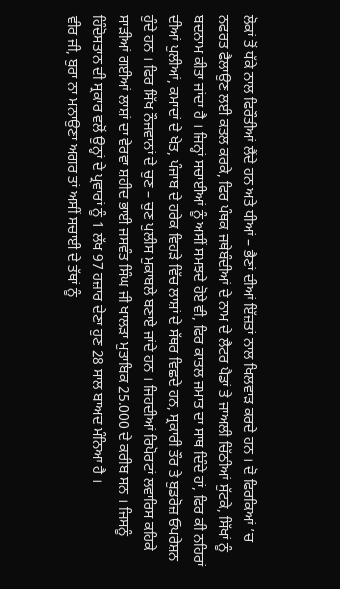ਲੋਕਾਂ ਤੋਂ ਧੱਕੇ ਨਾਲ ਫਿਰੌਤੀਆਂ ਲੈਂਦੇ ਹਨ ਅਤੇ ਧੀਆਂ – ਭੈਣਾਂ ਦੀਆਂ ਇੱਜ਼ਤਾਂ ਨਾਲ ਖਿਲਵਾੜ ਕਰਦੇ ਹਨ । ਦੋ ਫਿਰਕਿਆਂ ’ਚ ਨਫਰਤ ਫੈਲਾਉਣ ਲਈ ਕਤਲ ਕਰਕੇ, ਫਿਰ ਪੰਥਕ ਜਥੇਬੰਦੀਆਂ ਦੇ ਨਾਮ ਦੇ ਲੈਟਰ ਪੈਡਾਂ ਤੇ ਜਾਅਲੀ ਚਿੱਠੀਆਂ ਸੁੱਟਕੇ, ਸਿੱਖਾਂ ਨੂੰ ਬਦਨਾਮ ਕੀਤਾ ਜਾਂਦਾ ਹੈ । ਜਿਨ੍ਹਾਂ ਸਚਾਈਆਂ ਨੂੰ ਅਸੀਂ ਸਮਝਦੇ ਹੋਏ ਵੀ, ਫਿਰ ਕਾਤਲ ਜਮਾਤ ਦਾ ਸਾਥ ਦਿੰਦੇ ਹਾਂ, ਫਿਰ ਕੀ ਨਹਿਰਾਂ ਦੀਆਂ ਪੁਲੀਆਂ, ਕਮਾਦਾਂ ਦੇ ਖੇਤ, ਪੰਜਾਬ ਦੇ ਹਰੇਕ ਵਿਹੜੇ ਵਿੱਚ ਲਾਸ਼ਾਂ ਦੇ ਸੱਥਰ ਵਿਛਦੇ ਹਨ, ਸ੍ਰਕਾਰੀ ਤੌਰ ਤੇ ਬੁਡਰੋਜ਼ ਓਪਰੇਸ਼ਨ ਹੁੰਦੇ ਹਨ । ਫਿਰ ਸਿੱਖ ਨੌਜਵਾਨਾਂ ਦੇ ਚੁਣ – ਚੁਣ ਪੁਲੀਸ ਮੁਕਾਬਲੇ ਬਣਾਏ ਜਾਂਦੇ ਹਨ । ਜਿਹਦੀਆਂ ਰਿਪੋਰਟਾਂ ਲਵਾਰਿਸ ਕਹਿਕੇ ਸਾੜੀਆਂ ਗਈਆਂ ਲਾਸ਼ਾਂ ਦਾ ਵੇਰਵਾ ਸ਼ਹੀਦ ਭਾਈ ਜਸਵੰਤ ਸਿੰਘ ਜੀ ਖਾਲੜਾ ਮੁਤਾਬਿਕ 25.000 ਦੇ ਕਰੀਬ ਸਨ । ਜਿਸਨੂੰ ਹਿੰਦੋਸਤਾਨ ਦੀ ਸ੍ਰਕਾਰ ਵਲੋਂ ਉਨ੍ਹਾਂ ਦੇ ਪ੍ਰਵਾਰਾਂ ਨੂੰ 1 ਲੱਖ 97 ਹਜ਼ਾਰ ਦੇਣਾ ਹੁਣ 28 ਸਾਲ ਬਾਅਦ ਮੰਨਿਆ ਹੈ ।
ਵੀਰ ਜੀ, ਬੁਰਾ ਨਾ ਮਨਾਉਣਾ ਅਗਰ ਤਾਂ ਅਸੀਂ ਸਚਾਈ ਦੇ ਤੱਥਾਂ ਨੂੰ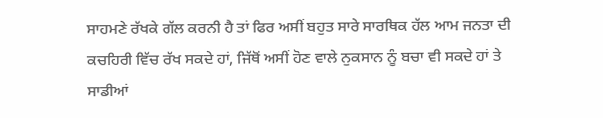ਸਾਹਮਣੇ ਰੱਖਕੇ ਗੱਲ ਕਰਨੀ ਹੈ ਤਾਂ ਫਿਰ ਅਸੀਂ ਬਹੁਤ ਸਾਰੇ ਸਾਰਥਿਕ ਹੱਲ ਆਮ ਜਨਤਾ ਦੀ ਕਚਹਿਰੀ ਵਿੱਚ ਰੱਖ ਸਕਦੇ ਹਾਂ, ਜਿੱਥੋਂ ਅਸੀਂ ਹੋਣ ਵਾਲੇ ਨੁਕਸਾਨ ਨੂੰ ਬਚਾ ਵੀ ਸਕਦੇ ਹਾਂ ਤੇ ਸਾਡੀਆਂ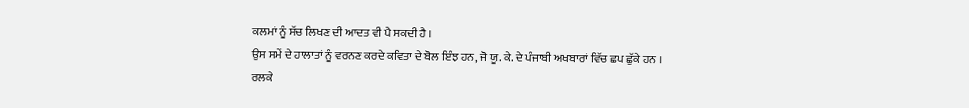ਕਲਮਾਂ ਨੂੰ ਸੱਚ ਲਿਖਣ ਦੀ ਆਦਤ ਵੀ ਪੈ ਸਕਦੀ ਹੈ ।
ਉਸ ਸਮੇਂ ਦੇ ਹਾਲਾਤਾਂ ਨੂੰ ਵਰਨਣ ਕਰਦੇ ਕਵਿਤਾ ਦੇ ਬੋਲ ਇੰਝ ਹਨ, ਜੋ ਯੂ. ਕੇ. ਦੇ ਪੰਜਾਬੀ ਅਖਬਾਰਾਂ ਵਿੱਚ ਛਪ ਛੁੱਕੇ ਹਨ ।
ਰਲਕੇ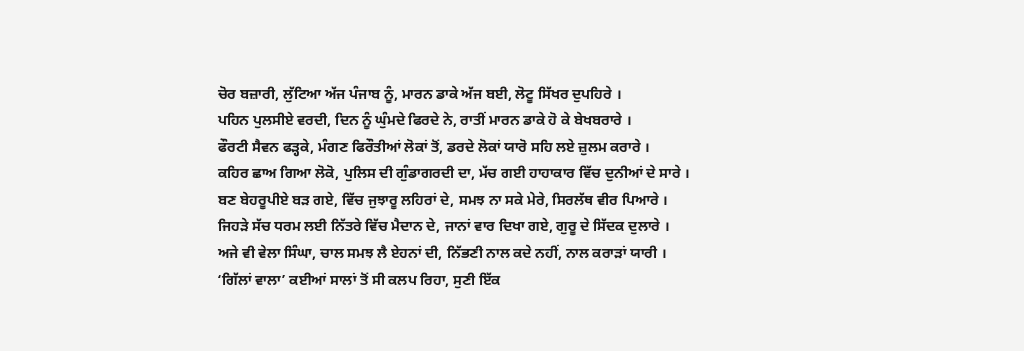ਚੋਰ ਬਜ਼ਾਰੀ, ਲੁੱਟਿਆ ਅੱਜ ਪੰਜਾਬ ਨੂੰ, ਮਾਰਨ ਡਾਕੇ ਅੱਜ ਬਈ, ਲੋਟੂ ਸਿੱਖਰ ਦੁਪਹਿਰੇ ।
ਪਹਿਨ ਪੁਲਸੀਏ ਵਰਦੀ, ਦਿਨ ਨੂੰ ਘੁੰਮਦੇ ਫਿਰਦੇ ਨੇ, ਰਾਤੀਂ ਮਾਰਨ ਡਾਕੇ ਹੋ ਕੇ ਬੇਖਬਰਾਰੇ ।
ਫੌਰਟੀ ਸੈਵਨ ਫੜ੍ਹਕੇ, ਮੰਗਣ ਫਿਰੌਤੀਆਂ ਲੋਕਾਂ ਤੋਂ, ਡਰਦੇ ਲੋਕਾਂ ਯਾਰੋ ਸਹਿ ਲਏ ਜ਼ੁਲਮ ਕਰਾਰੇ ।
ਕਹਿਰ ਛਾਅ ਗਿਆ ਲੋਕੋ, ਪੁਲਿਸ ਦੀ ਗੁੰਡਾਗਰਦੀ ਦਾ, ਮੱਚ ਗਈ ਹਾਹਾਕਾਰ ਵਿੱਚ ਦੁਨੀਆਂ ਦੇ ਸਾਰੇ ।
ਬਣ ਬੇਹਰੂਪੀਏ ਬੜ ਗਏ, ਵਿੱਚ ਜੁਝਾਰੂ ਲਹਿਰਾਂ ਦੇ, ਸਮਝ ਨਾ ਸਕੇ ਮੇਰੇ, ਸਿਰਲੱਥ ਵੀਰ ਪਿਆਰੇ ।
ਜਿਹੜੇ ਸੱਚ ਧਰਮ ਲਈ ਨਿੱਤਰੇ ਵਿੱਚ ਮੈਦਾਨ ਦੇ, ਜਾਨਾਂ ਵਾਰ ਦਿਖਾ ਗਏ, ਗੁਰੂ ਦੇ ਸਿੱਦਕ ਦੁਲਾਰੇ ।
ਅਜੇ ਵੀ ਵੇਲਾ ਸਿੰਘਾ, ਚਾਲ ਸਮਝ ਲੈ ਏਹਨਾਂ ਦੀ, ਨਿੱਭਣੀ ਨਾਲ ਕਦੇ ਨਹੀਂ, ਨਾਲ ਕਰਾੜਾਂ ਯਾਰੀ ।
‘ਗਿੱਲਾਂ ਵਾਲਾ’ ਕਈਆਂ ਸਾਲਾਂ ਤੋਂ ਸੀ ਕਲਪ ਰਿਹਾ, ਸੁਣੀ ਇੱਕ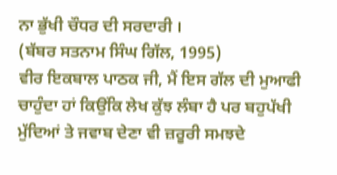ਨਾ ਭੁੱਖੀ ਚੌਧਰ ਦੀ ਸਰਦਾਰੀ ।
(ਬੱਬਰ ਸਤਨਾਮ ਸਿੰਘ ਗਿੱਲ, 1995)
ਵੀਰ ਇਕਬਾਲ ਪਾਠਕ ਜੀ, ਮੈਂ ਇਸ ਗੱਲ ਦੀ ਮੁਆਫੀ ਚਾਹੁੰਦਾ ਹਾਂ ਕਿਉਂਕਿ ਲੇਖ ਕੁੱਝ ਲੰਬਾ ਹੈ ਪਰ ਬਹੁਪੱਖੀ ਮੁੱਦਿਆਂ ਤੇ ਜਵਾਬ ਦੇਣਾ ਵੀ ਜ਼ਰੂਰੀ ਸਮਝਦੇ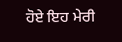ਹੋਏ ਇਹ ਮੇਰੀ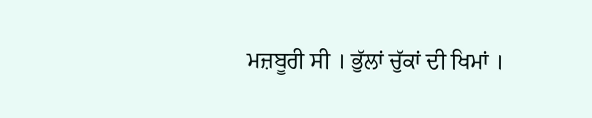ਮਜ਼ਬੂਰੀ ਸੀ । ਭੁੱਲਾਂ ਚੁੱਕਾਂ ਦੀ ਖਿਮਾਂ ।